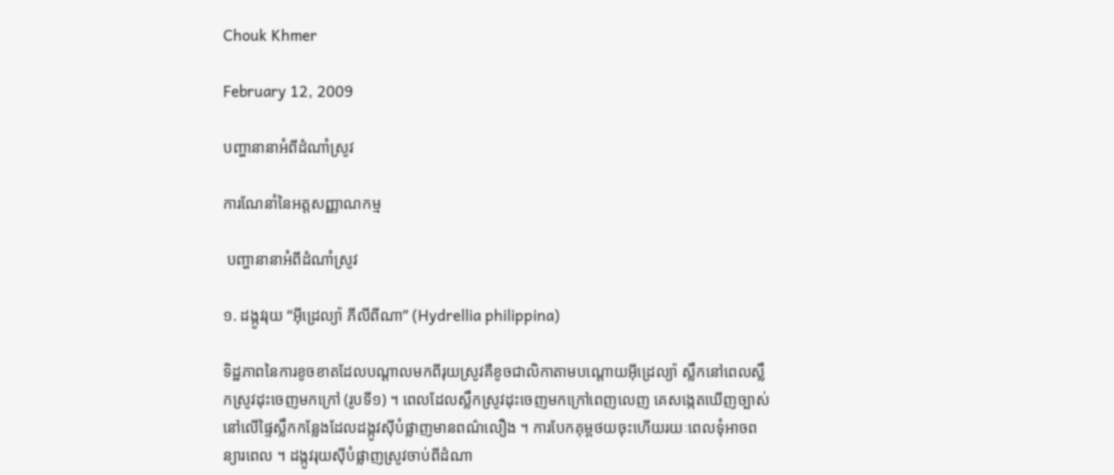Chouk Khmer

February 12, 2009

បញ្ហានានាអំពីដំណាំស្រូវ

ការណែនាំនៃអត្តសញ្ញាណកម្ម

 បញ្ហានានាអំពីដំណាំស្រូវ

១. ដង្កូវរុយ “អ៊ីដ្រេល្យ៉ា ភីលីពីណា” (Hydrellia philippina)

ទិដ្ឋភាពនៃការខូចខាតដែលបណ្ដាលមកពីរុយស្រូវគឺខូចជាលិកាតាមបណ្តោយអ៊ីដ្រេល្យ៉ា ស្លឹកនៅពេលស្លឹកស្រូវដុះចេញមកក្រៅ (រូបទី១) ។ ពេលដែលស្លឹកស្រូវដុះចេញមកក្រៅពេញលេញ គេសង្កេតឃើញច្បាស់នៅលើផ្ទៃស្លឹកកន្លែងដែលដង្កូវស៊ីបំផ្លាញមានពណ៌លឿង ។ ការបែកគុម្ពថយចុះហើយរយៈពេលទុំអាចពន្យារពេល ។ ដង្កូវរុយស៊ីបំផ្លាញស្រូវចាប់ពីដំណា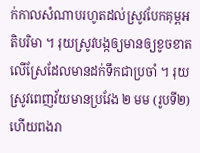ក់កាលសំណាបរហូតដល់ស្រូវបែកគុម្ពអតិបរិមា ។ រុយស្រូវបង្កឲ្យមានឲ្យខូចខាតលើស្រែដែលមានដក់ទឹកជាប្រចាំ ។ រុយស្រូវពេញវ័យមានប្រវែង ២ មម (រូបទី២) ហើយពងរា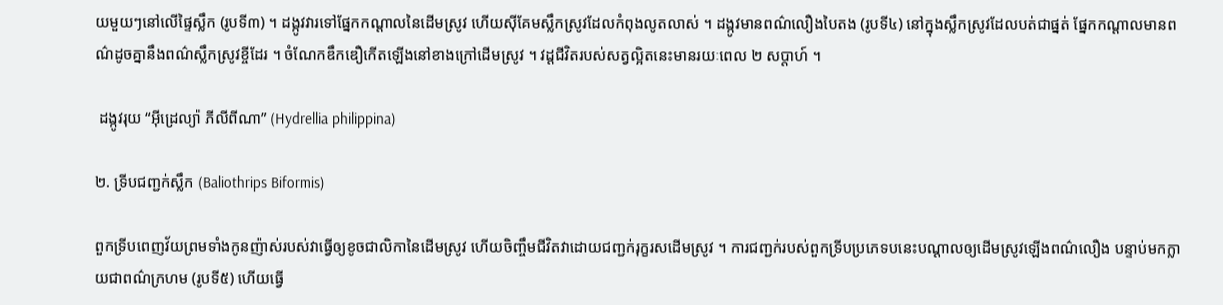យមួយៗនៅលើផ្ទៃស្លឹក (រូបទី៣) ។ ដង្កូវវារទៅផ្នែកកណ្ដាលនៃដើមស្រូវ ហើយស៊ីគែមស្លឹកស្រូវដែលកំពុងលូតលាស់ ។ ដង្កូវមានពណ៌លឿងបៃតង (រូបទី៤) នៅក្នុងស្លឹកស្រូវដែលបត់ជាផ្នត់ ផ្នែកកណ្ដាលមានពណ៌ដូចគ្នានឹងពណ៌ស្លឹកស្រូវខ្ចីដែរ ។ ចំណែកឌឹកឌឿកើតឡើងនៅខាងក្រៅដើមស្រូវ ។ វដ្ដជីវិតរបស់សត្វល្អិតនេះមានរយៈពេល ២ សប្ដាហ៍ ។

 ដង្កូវរុយ “អ៊ីដ្រេល្យ៉ា ភីលីពីណា” (Hydrellia philippina)

២. ទ្រីបជញ្ជក់ស្លឹក (Baliothrips Biformis)

ពួកទ្រីបពេញវ័យព្រមទាំងកូនញ៉ាស់របស់វាធ្វើឲ្យខូចជាលិកានៃដើមស្រូវ ហើយចិញ្ចឹមជីវិតវាដោយជញ្ជក់រុក្ខរសដើមស្រូវ ។ ការជញ្ជក់របស់ពួកទ្រីបប្រភេទបនេះបណ្ដាលឲ្យដើមស្រូវឡើងពណ៌លឿង បន្ទាប់មកក្លាយជាពណ៌ក្រហម (រូបទី៥) ហើយធ្វើ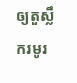ឲ្យតួស្លឹករមូរ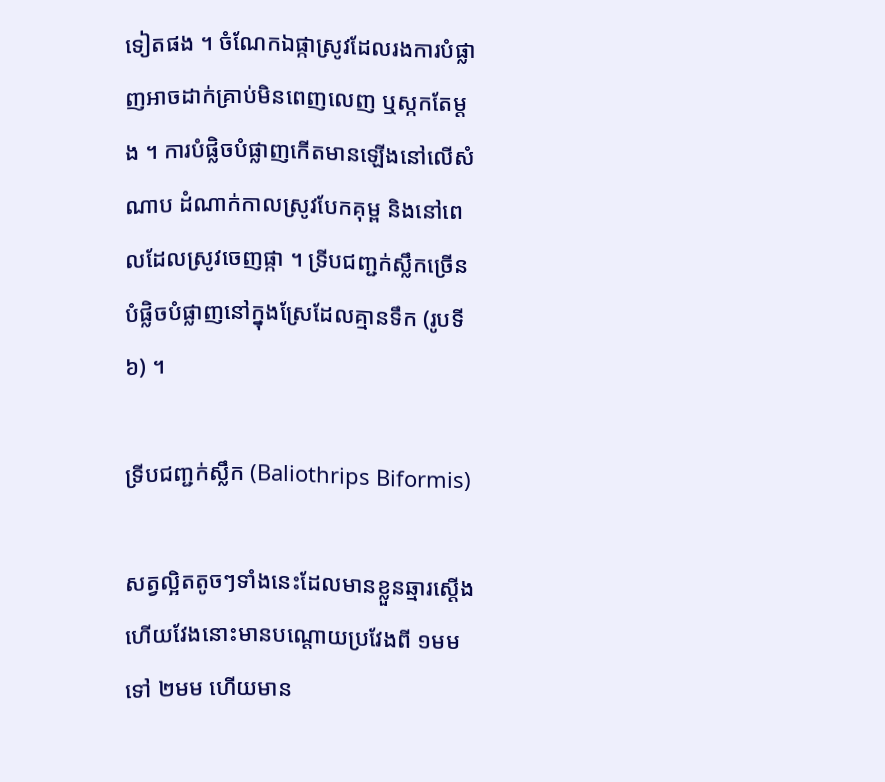ទៀតផង ។ ចំណែកឯផ្កាស្រូវដែលរងការបំផ្លាញអាចដាក់គ្រាប់មិនពេញលេញ ឬស្កកតែម្ដង ។ ការបំផ្លិចបំផ្លាញកើតមានឡើងនៅលើសំណាប ដំណាក់កាលស្រូវបែកគុម្ព និងនៅពេលដែលស្រូវចេញផ្កា ។ ទ្រីបជញ្ជក់ស្លឹកច្រើនបំផ្លិចបំផ្លាញនៅក្នុងស្រែដែលគ្មានទឹក (រូបទី៦) ។

ទ្រីបជញ្ជក់ស្លឹក (Baliothrips Biformis)

សត្វល្អិតតូចៗទាំងនេះដែលមានខ្លួនឆ្មារស្ដើង ហើយវែងនោះមានបណ្ដោយប្រវែងពី ១មម ទៅ ២មម ហើយមាន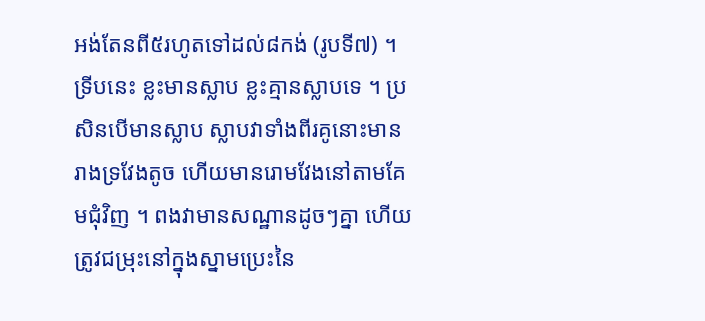អង់តែនពី៥រហូតទៅដល់៨កង់ (រូបទី៧) ។ ទ្រីបនេះ ខ្លះមានស្លាប ខ្លះគ្មានស្លាបទេ ។ ប្រសិនបើមានស្លាប ស្លាបវាទាំងពីរគូនោះមានរាងទ្រវែងតូច ហើយមានរោមវែងនៅតាមគែមជុំវិញ ។ ពងវាមានសណ្ឋានដូចៗគ្នា ហើយត្រូវជម្រុះនៅក្នុងស្នាមប្រេះនៃ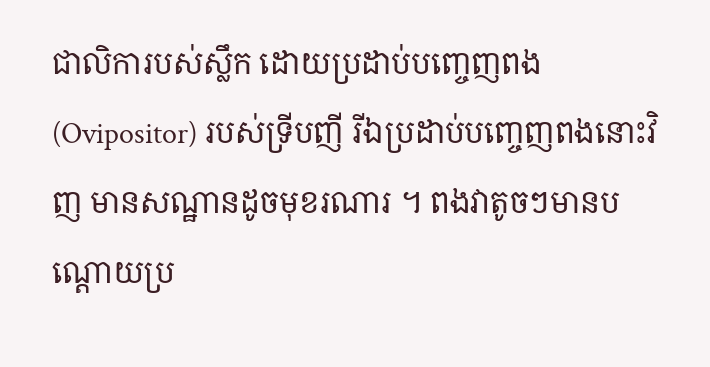ជាលិការបស់ស្លឹក ដោយប្រដាប់បញ្ចេញពង (Ovipositor) របស់ទ្រីបញី រីឯប្រដាប់បញ្ចេញពងនោះវិញ មានសណ្ឋានដូចមុខរណារ ។ ពងវាតូចៗមានបណ្ដោយប្រ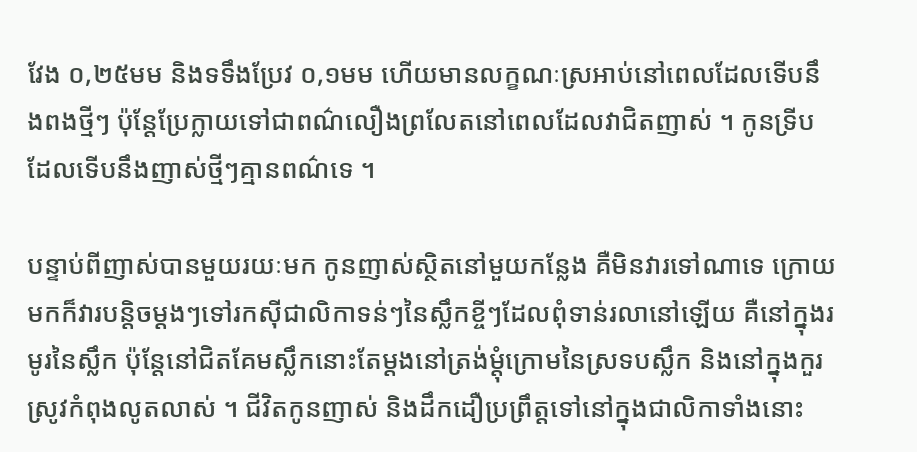វែង ០,២៥មម និងទទឹងប្រែវ ០,១មម ហើយមានលក្ខណៈស្រអាប់នៅពេលដែលទើបនឹងពងថ្មីៗ ប៉ុន្តែប្រែក្លាយទៅជាពណ៌លឿងព្រលែតនៅពេលដែលវាជិតញាស់ ។ កូនទ្រីបដែលទើបនឹងញាស់ថ្មីៗគ្មានពណ៌ទេ ។

បន្ទាប់ពីញាស់បានមួយរយៈមក កូនញាស់ស្ថិតនៅមួយកន្លែង គឺមិនវារទៅណាទេ ក្រោយមកក៏វារបន្តិចម្ដងៗទៅរកស៊ីជាលិកាទន់ៗនៃស្លឹកខ្ចីៗដែលពុំទាន់រលានៅឡើយ គឺនៅក្នុងរមូរនៃស្លឹក ប៉ុន្តែនៅជិតគែមស្លឹកនោះតែម្ដងនៅត្រង់ម្ដុំក្រោមនៃស្រទបស្លឹក និងនៅក្នុងកួរស្រូវកំពុងលូតលាស់ ។ ជីវិតកូនញាស់ និងដឹកដឿប្រព្រឹត្តទៅនៅក្នុងជាលិកាទាំងនោះ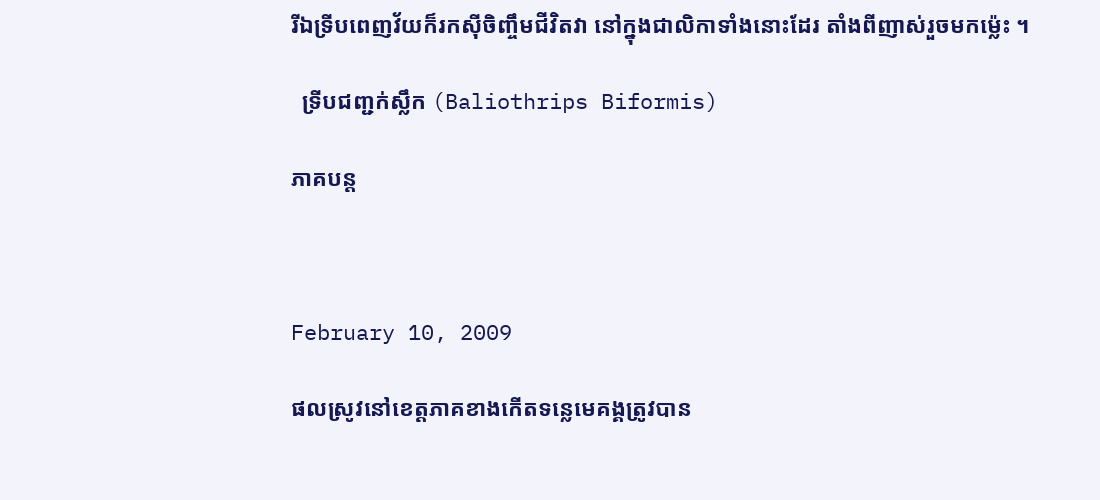រីឯទ្រីបពេញវ័យក៏រកស៊ីចិញ្ចឹមជីវិតវា នៅក្នុងជាលិកាទាំងនោះដែរ តាំងពីញាស់រួចមកម៉្លេះ ។

  ទ្រីបជញ្ជក់ស្លឹក (Baliothrips Biformis)

ភាគបន្ត



February 10, 2009

ផលស្រូវនៅខេត្ដភាគខាងកើតទន្លេមេគង្គត្រូវបាន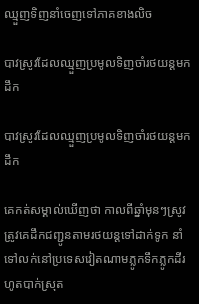ឈ្មួញទិញនាំចេញទៅភាគខាងលិច

បាវស្រូវដែលឈ្មួញប្រមូលទិញចាំរថយន្ដមកដឹក

បាវស្រូវដែលឈ្មួញប្រមូលទិញចាំរថយន្ដមកដឹក

គេកត់សម្គាល់ឃើញថា កាលពីឆ្នាំមុនៗស្រូវត្រូវគេដឹកជញ្ជូនតាមរថយន្ដទៅដាក់ទូក នាំទៅលក់នៅប្រទេសវៀតណាមភ្លូកទឹកភ្លូកដីរហូតបាក់ស្រុត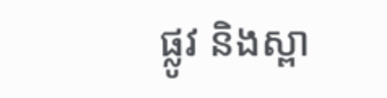ផ្លូវ និងស្ពា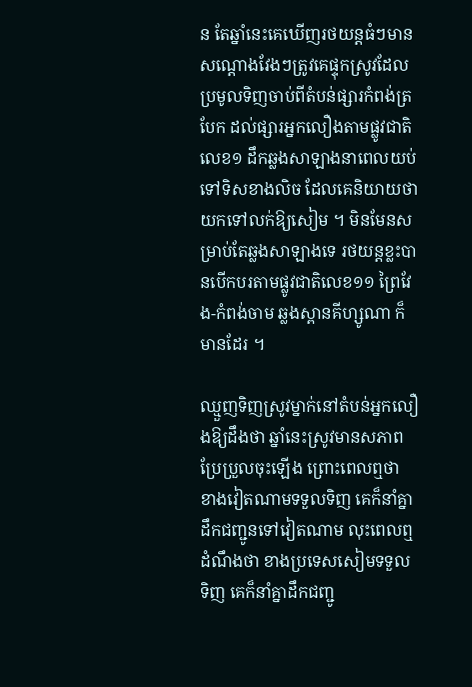ន តែឆ្នាំនេះគេឃើញរថយន្ដធំៗមានសណ្ដោងវែងៗត្រូវគេផ្ទុកស្រូវដែលប្រមូលទិញចាប់ពីតំបន់ផ្សារកំពង់ត្របែក ដល់ផ្សារអ្នកលឿងតាមផ្លូវជាតិលេខ១ ដឹកឆ្លងសាឡាងនាពេលយប់ទៅទិសខាងលិច ដែលគេនិយាយថា យកទៅលក់ឱ្យសៀម ។ មិនមែនសម្រាប់តែឆ្លងសាឡាងទេ រថយន្ដខ្លះបានបើកបរតាមផ្លូវជាតិលេខ១១ ព្រៃវែង-កំពង់ចាម ឆ្លងស្ពានគីហ្សូណា ក៏មានដែរ ។

ឈ្មួញទិញស្រូវម្នាក់នៅតំបន់អ្នកលឿងឱ្យដឹងថា ឆ្នាំនេះស្រូវមានសភាពប្រែប្រួលចុះឡើង ព្រោះពេលឮថា ខាងវៀតណាមទទួលទិញ គេក៏នាំគ្នាដឹកជញ្ជូនទៅវៀតណាម លុះពេលឮដំណឹងថា ខាងប្រទេសសៀមទទួលទិញ គេក៏នាំគ្នាដឹកជញ្ជូ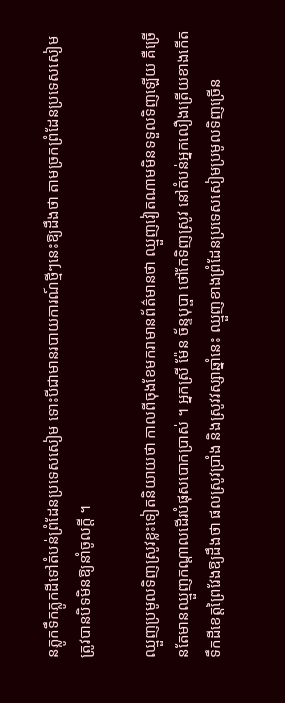នភ្លូកទឹកភ្លូកដីទៅតំបន់ព្រំដែនប្រទេសសៀម ទោះបីជាមានរបាយការណ៍ថ្មីៗនេះឱ្យដឹងថា តាមច្រកព្រំដែនប្រទេសសៀមត្រូវបានបិទមិនឱ្យនាំចូលក្ដី ។

ឈ្មួញប្រមូលទិញស្រូវខ្លះទៀតនិយាយថា កាលពីចុងខែមករាមានព័ត៌មានថា ឈ្មួញវៀតណាមមិនទទួលទិញឡើយ គឺច្រើនតែមានឈ្មួញកណ្ដាលដើរបំផុសបោកប្រាស់ ។ អ្នកស្រី ម៉ែន ច័ន្ទបុប្ផា ថៅកែទិញស្រូវ នៅតំបន់អ្នកលឿងត្រើយខាងកើតទឹកដីខេត្ដព្រៃវែងឱ្យដឹងថា ផលស្រូវប្រាំង និងស្រូវវស្សាឆ្នាំនេះ ឈ្មួញខាងព្រំដែនប្រទេសសៀមប្រមូលទិញច្រើន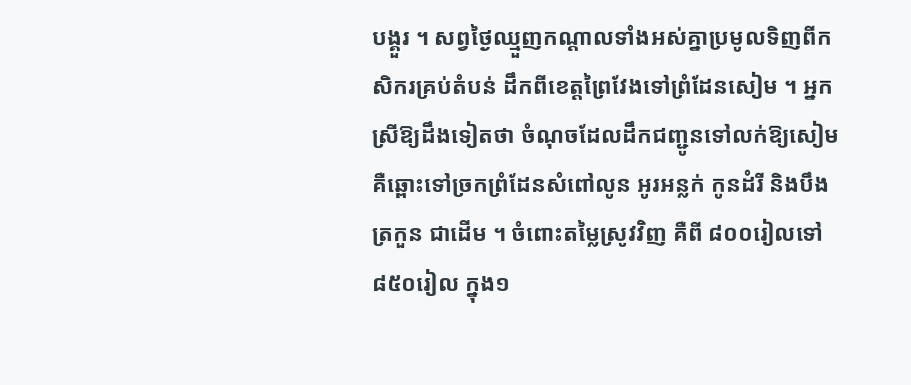បង្គួរ ។ សព្វថ្ងៃឈ្មួញកណ្ដាលទាំងអស់គ្នាប្រមូលទិញពីកសិករគ្រប់តំបន់ ដឹកពីខេត្ដព្រៃវែងទៅព្រំដែនសៀម ។ អ្នកស្រីឱ្យដឹងទៀតថា ចំណុចដែលដឹកជញ្ជូនទៅលក់ឱ្យសៀម គឺឆ្ពោះទៅច្រកព្រំដែនសំពៅលូន អូរអន្លក់ កូនដំរី និងបឹងត្រកួន ជាដើម ។ ចំពោះតម្លៃស្រូវវិញ គឺពី ៨០០រៀលទៅ ៨៥០រៀល ក្នុង១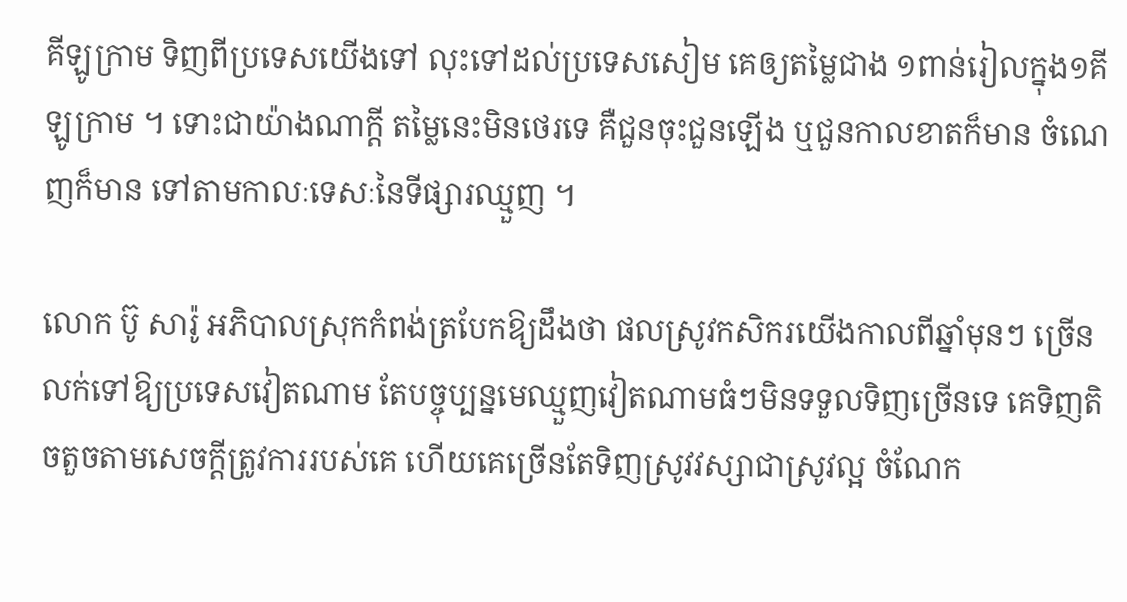គីឡូក្រាម ទិញពីប្រទេសយើងទៅ លុះទៅដល់ប្រទេសសៀម គេឲ្យតម្លៃជាង ១ពាន់រៀលក្នុង១គីឡូក្រាម ។ ទោះជាយ៉ាងណាក្ដី តម្លៃនេះមិនថេរទេ គឺជួនចុះជួនឡើង ឬជួនកាលខាតក៏មាន ចំណេញក៏មាន ទៅតាមកាលៈទេសៈនៃទីផ្សារឈ្មួញ ។

លោក ប៊ូ សារ៉ូ អភិបាលស្រុកកំពង់ត្របែកឱ្យដឹងថា ផលស្រូវកសិករយើងកាលពីឆ្នាំមុនៗ ច្រើនលក់ទៅឱ្យប្រទេសវៀតណាម តែបច្ចុប្បន្នមេឈ្មួញវៀតណាមធំៗមិនទទួលទិញច្រើនទេ គេទិញតិចតួចតាមសេចក្ដីត្រូវការរបស់គេ ហើយគេច្រើនតែទិញស្រូវវស្សាជាស្រូវល្អ ចំណែក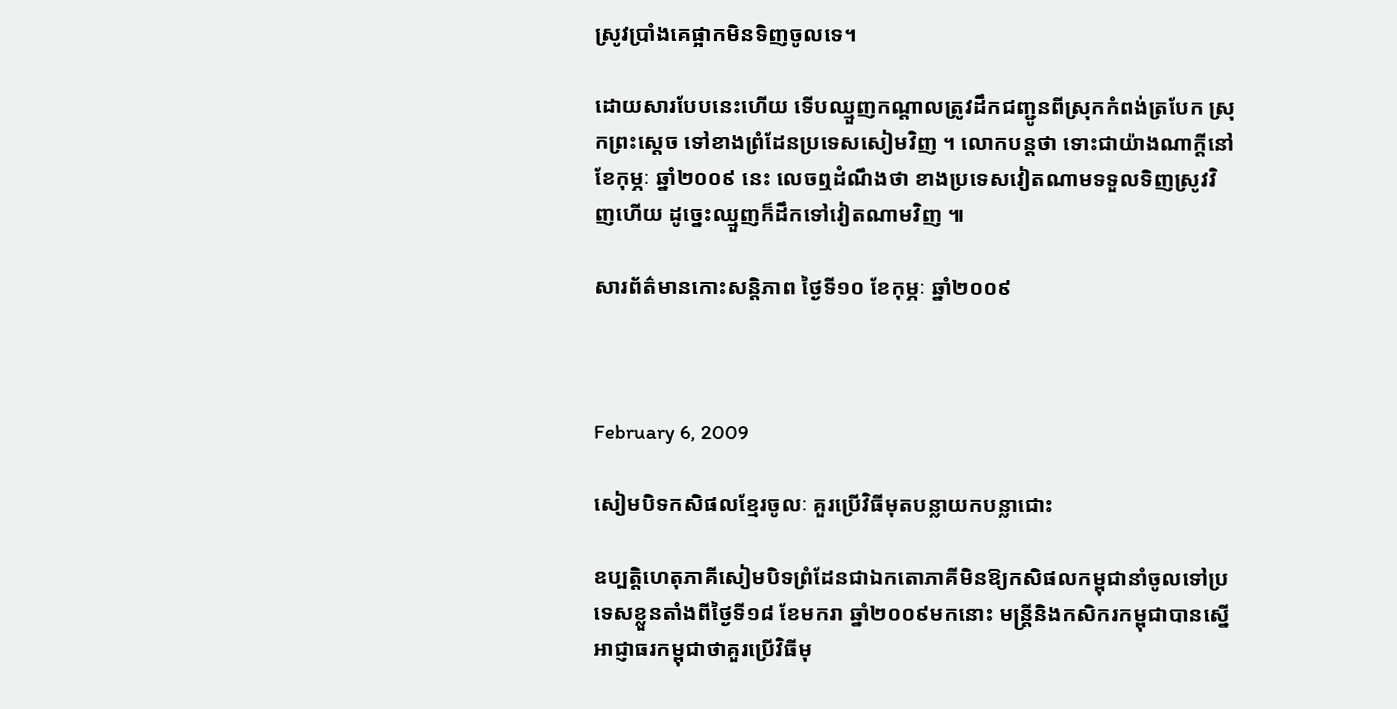ស្រូវប្រាំងគេផ្អាកមិនទិញចូលទេ។

ដោយសារបែបនេះហើយ ទើបឈ្មួញកណ្ដាលត្រូវដឹកជញ្ជូនពីស្រុកកំពង់ត្របែក ស្រុកព្រះស្ដេច ទៅខាងព្រំដែនប្រទេសសៀមវិញ ។ លោកបន្ដថា ទោះជាយ៉ាងណាក្ដីនៅខែកុម្ភៈ ឆ្នាំ២០០៩ នេះ លេចឮដំណឹងថា ខាងប្រទេសវៀតណាមទទួលទិញស្រូវវិញហើយ ដូច្នេះឈ្មួញក៏ដឹកទៅវៀតណាមវិញ ៕

សារព័ត៌មានកោះសន្តិភាព ថ្ងៃទី១០ ខែកុម្ភៈ ឆ្នាំ២០០៩



February 6, 2009

សៀមបិទកសិផលខ្មែរចូលៈ គួរប្រើវិធីមុតបន្លាយកបន្លាជោះ

ឧប្បត្ដិហេតុភាគីសៀមបិទព្រំដែនជាឯកតោភាគីមិនឱ្យកសិផលកម្ពុជានាំចូលទៅប្រទេសខ្លួនតាំងពីថ្ងៃទី១៨ ខែមករា ឆ្នាំ២០០៩មកនោះ មន្ដ្រីនិងកសិករកម្ពុជាបានស្នើអាជ្ញាធរកម្ពុជាថាគួរប្រើវិធីមុ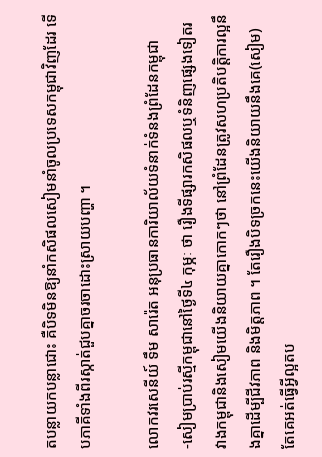តបន្លាយកបន្លាជោះ គឺបិទមិនឱ្យនាំកសិផលសៀមនាំចូលប្រទេសកម្ពុជាវិញដែរ ទើបភាគីទាំងពីរស្កាត់ជួបគ្នាចរចាដោះស្រាយបញ្ហា ។

លោកវរសេនីយ៍ ទឹម សារ៉េត អនុប្រធានការិយាល័យទំនាក់ទំនងព្រំដែនកម្ពុជា-សៀមប្រាប់រស្មីកម្ពុជានៅថ្ងៃទី៤ កុម្ភៈ ថា រឿងទីផ្សារកសិផលឬទំនិញផ្សេងទៀតរវាងកម្ពុជានិងសៀមយើងនិយាយគ្នាកោកៗថា នៅព្រំដែនត្រូវសហប្រតិបត្ដិការល្អនឹងគ្នាដើម្បីជីវភាព និងមិត្ដភាព ។ តែរឿងបិទច្រកនេះយើងនិយាយនឹងគេ(សៀម) តែគេអត់ធ្វើអ្វីល្អតប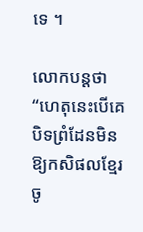ទេ ។

លោកបន្ដថា “ហេតុនេះបើគេបិទព្រំដែនមិនឱ្យកសិផលខ្មែរចូ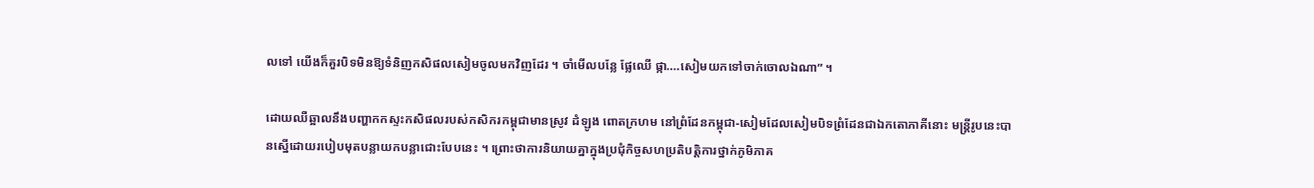លទៅ យើងក៏គួរបិទមិនឱ្យទំនិញកសិផលសៀមចូលមកវិញដែរ ។ ចាំមើលបន្លែ ផ្លែឈើ ផ្កា….សៀមយកទៅចាក់ចោលឯណា” ។

ដោយឈឺឆ្អាលនឹងបញ្ហាកកស្ទះកសិផលរបស់កសិករកម្ពុជាមានស្រូវ ដំឡូង ពោតក្រហម នៅព្រំដែនកម្ពុជា-សៀមដែលសៀមបិទព្រំដែនជាឯកតោភាគីនោះ មន្ដ្រីរូបនេះបានស្នើដោយរបៀបមុតបន្លាយកបន្លាជោះបែបនេះ ។ ព្រោះថាការនិយាយគ្នាក្នុងប្រជុំកិច្ចសហប្រតិបត្ដិការថ្នាក់ភូមិភាគ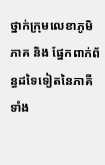ថ្នាក់ក្រុមលេខាភូមិភាគ និង ផ្នែកពាក់ព័ន្ធដទៃទៀតនៃភាគីទាំង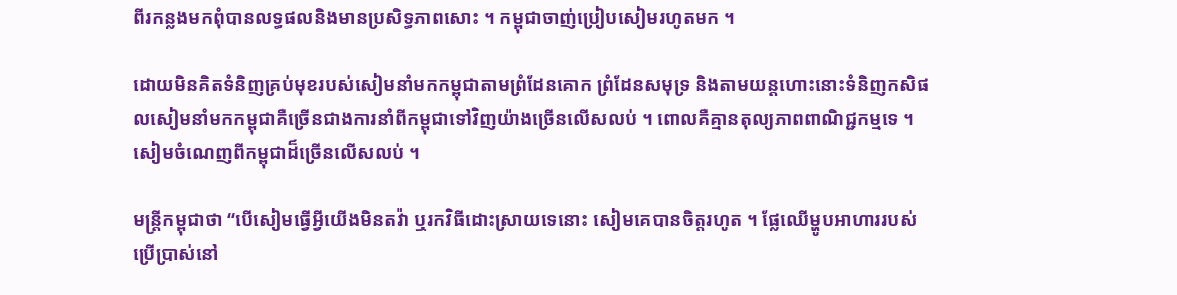ពីរកន្លងមកពុំបានលទ្ធផលនិងមានប្រសិទ្ធភាពសោះ ។ កម្ពុជាចាញ់ប្រៀបសៀមរហូតមក ។

ដោយមិនគិតទំនិញគ្រប់មុខរបស់សៀមនាំមកកម្ពុជាតាមព្រំដែនគោក ព្រំដែនសមុទ្រ និងតាមយន្ដហោះនោះទំនិញកសិផលសៀមនាំមកកម្ពុជាគឺច្រើនជាងការនាំពីកម្ពុជាទៅវិញយ៉ាងច្រើនលើសលប់ ។ ពោលគឺគ្មានតុល្យភាពពាណិជ្ជកម្មទេ ។ សៀមចំណេញពីកម្ពុជាដ៏ច្រើនលើសលប់ ។

មន្ដ្រីកម្ពុជាថា “បើសៀមធ្វើអ្វីយើងមិនតវ៉ា ឬរកវិធីដោះស្រាយទេនោះ សៀមគេបានចិត្ដរហូត ។ ផ្លែឈើម្ហូបអាហាររបស់ប្រើប្រាស់នៅ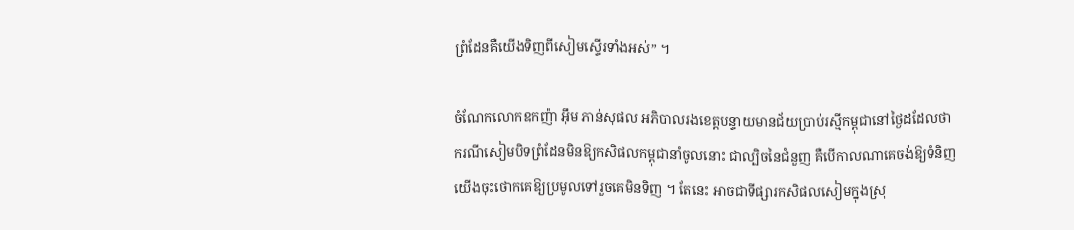ព្រំដែនគឺយើងទិញពីសៀមស្ទើរទាំងអស់” ។

ចំណែកលោកឧកញ៉ា អ៊ឹម ភាន់សុផល អភិបាលរងខេត្ដបន្ទាយមានជ័យប្រាប់រស្មីកម្ពុជានៅថ្ងៃដដែលថាករណីសៀមបិទព្រំដែនមិនឱ្យកសិផលកម្ពុជានាំចូលនោះ ជាល្បិចនៃជំនួញ គឺបើកាលណាគេចង់ឱ្យទំនិញយើងចុះថោកគេឱ្យប្រមូលទៅរួចគេមិនទិញ ។ តែនេះ អាចជាទីផ្សារកសិផលសៀមក្នុងស្រុ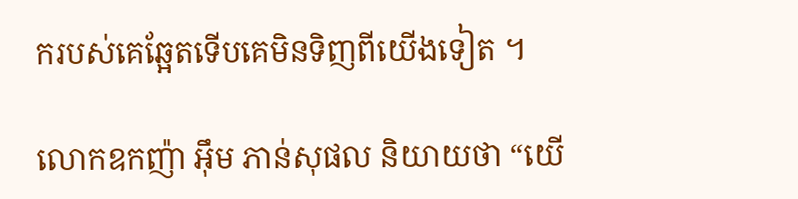ករបស់គេឆ្អែតទើបគេមិនទិញពីយើងទៀត ។

លោកឧកញ៉ា អ៊ឹម ភាន់សុផល និយាយថា “យើ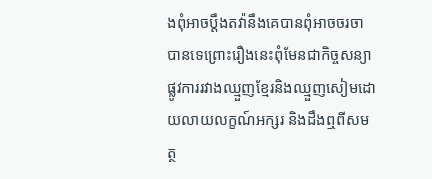ងពុំអាចប្ដឹងតវ៉ានឹងគេបានពុំអាចចរចាបានទេព្រោះរឿងនេះពុំមែនជាកិច្ចសន្យាផ្លូវការរវាងឈ្មួញខ្មែរនិងឈ្មួញសៀមដោយលាយលក្ខណ៍អក្សរ និងដឹងឮពីសមត្ថ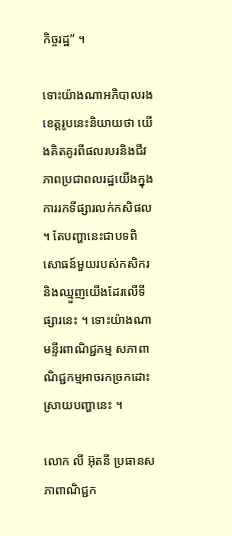កិច្ចរដ្ឋ” ។

ទោះយ៉ាងណាអភិបាលរងខេត្ដរូបនេះនិយាយថា យើងគិតគូរពីផលរបរនិងជីវភាពប្រជាពលរដ្ឋយើងក្នុងការរកទីផ្សារលក់កសិផល ។ តែបញ្ហានេះជាបទពិសោធន៍មួយរបស់កសិករនិងឈ្មួញយើងដែរលើទីផ្សារនេះ ។ ទោះយ៉ាងណាមន្ទីរពាណិជ្ជកម្ម សភាពាណិជ្ជកម្មអាចរកច្រកដោះស្រាយបញ្ហានេះ ។

លោក លី អ៊ុតនី ប្រធានសភាពាណិជ្ជក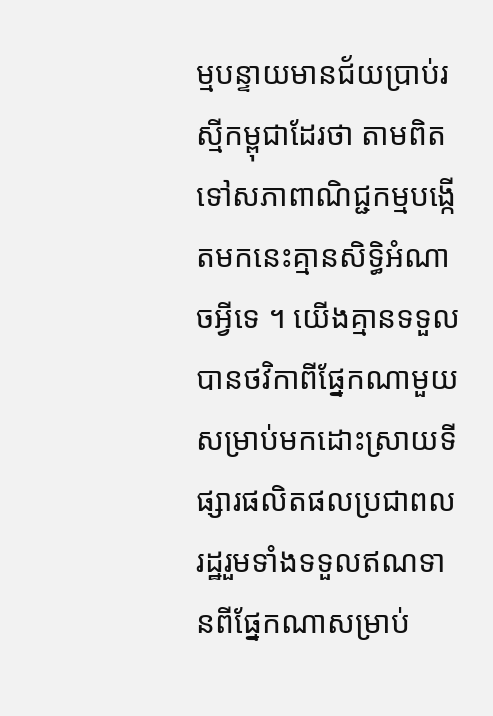ម្មបន្ទាយមានជ័យប្រាប់រស្មីកម្ពុជាដែរថា តាមពិតទៅសភាពាណិជ្ជកម្មបង្កើតមកនេះគ្មានសិទ្ធិអំណាចអ្វីទេ ។ យើងគ្មានទទួលបានថវិកាពីផ្នែកណាមួយសម្រាប់មកដោះស្រាយទីផ្សារផលិតផលប្រជាពលរដ្ឋរួមទាំងទទួលឥណទានពីផ្នែកណាសម្រាប់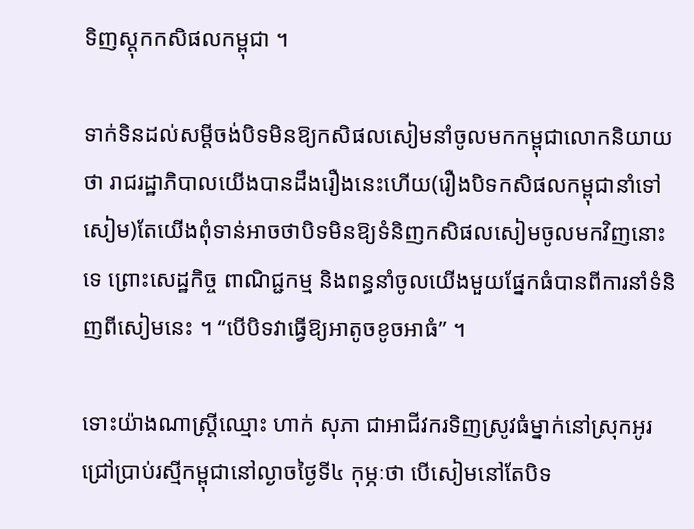ទិញស្ដុកកសិផលកម្ពុជា ។

ទាក់ទិនដល់សម្ដីចង់បិទមិនឱ្យកសិផលសៀមនាំចូលមកកម្ពុជាលោកនិយាយថា រាជរដ្ឋាភិបាលយើងបានដឹងរឿងនេះហើយ(រឿងបិទកសិផលកម្ពុជានាំទៅសៀម)តែយើងពុំទាន់អាចថាបិទមិនឱ្យទំនិញកសិផលសៀមចូលមកវិញនោះទេ ព្រោះសេដ្ឋកិច្ច ពាណិជ្ជកម្ម និងពន្ធនាំចូលយើងមួយផ្នែកធំបានពីការនាំទំនិញពីសៀមនេះ ។ “បើបិទវាធ្វើឱ្យអាតូចខូចអាធំ” ។

ទោះយ៉ាងណាស្ដ្រីឈ្មោះ ហាក់ សុភា ជាអាជីវករទិញស្រូវធំម្នាក់នៅស្រុកអូរជ្រៅប្រាប់រស្មីកម្ពុជានៅល្ងាចថ្ងៃទី៤ កុម្ភៈថា បើសៀមនៅតែបិទ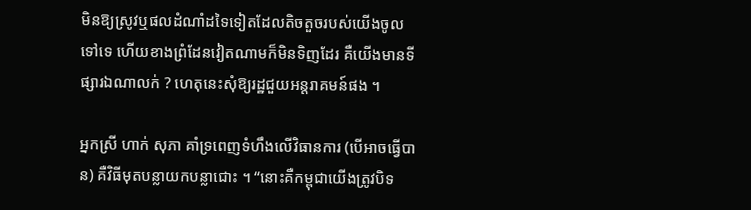មិនឱ្យស្រូវឬផលដំណាំដទៃទៀតដែលតិចតួចរបស់យើងចូលទៅទេ ហើយខាងព្រំដែនវៀតណាមក៏មិនទិញដែរ គឺយើងមានទីផ្សារឯណាលក់ ? ហេតុនេះសុំឱ្យរដ្ឋជួយអន្ដរាគមន៍ផង ។

អ្នកស្រី ហាក់ សុភា គាំទ្រពេញទំហឹងលើវិធានការ (បើអាចធ្វើបាន) គឺវិធីមុតបន្លាយកបន្លាជោះ ។ “នោះគឺកម្ពុជាយើងត្រូវបិទ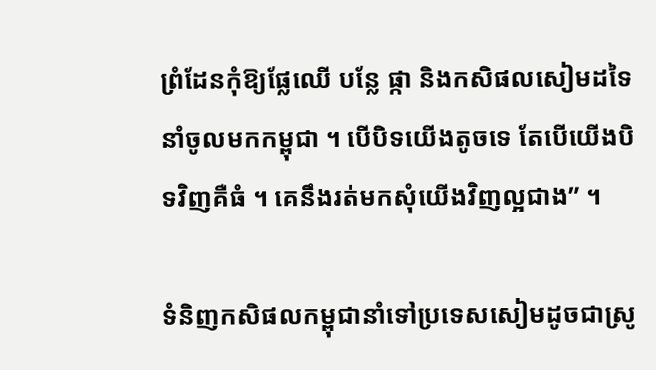ព្រំដែនកុំឱ្យផ្លែឈើ បន្លែ ផ្កា និងកសិផលសៀមដទៃនាំចូលមកកម្ពុជា ។ បើបិទយើងតូចទេ តែបើយើងបិទវិញគឺធំ ។ គេនឹងរត់មកសុំយើងវិញល្អជាង” ។

ទំនិញកសិផលកម្ពុជានាំទៅប្រទេសសៀមដូចជាស្រូ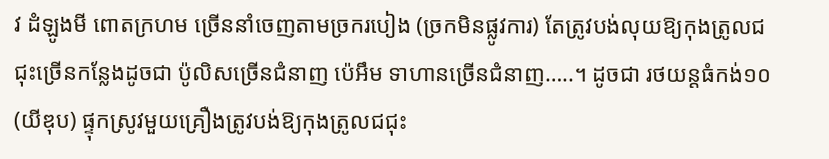វ ដំឡូងមី ពោតក្រហម ច្រើននាំចេញតាមច្រករបៀង (ច្រកមិនផ្លូវការ) តែត្រូវបង់លុយឱ្យកុងត្រូលជជុះច្រើនកន្លែងដូចជា ប៉ូលិសច្រើនជំនាញ ប៉េអឹម ទាហានច្រើនជំនាញ…..។ ដូចជា រថយន្ដធំកង់១០ (យីឌុប) ផ្ទុកស្រូវមួយគ្រឿងត្រូវបង់ឱ្យកុងត្រូលជជុះ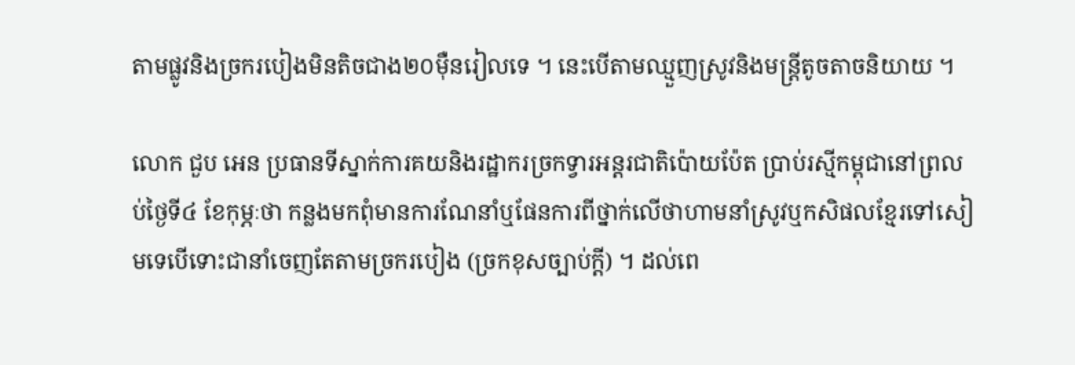តាមផ្លូវនិងច្រករបៀងមិនតិចជាង២០ម៉ឺនរៀលទេ ។ នេះបើតាមឈ្មួញស្រូវនិងមន្ដ្រីតូចតាចនិយាយ ។

លោក ជួប អេន ប្រធានទីស្នាក់ការគយនិងរដ្ឋាករច្រកទ្វារអន្ដរជាតិប៉ោយប៉ែត ប្រាប់រស្មីកម្ពុជានៅព្រលប់ថ្ងៃទី៤ ខែកុម្ភៈថា កន្លងមកពុំមានការណែនាំឬផែនការពីថ្នាក់លើថាហាមនាំស្រូវឬកសិផលខ្មែរទៅសៀមទេបើទោះជានាំចេញតែតាមច្រករបៀង (ច្រកខុសច្បាប់ក្ដី) ។ ដល់ពេ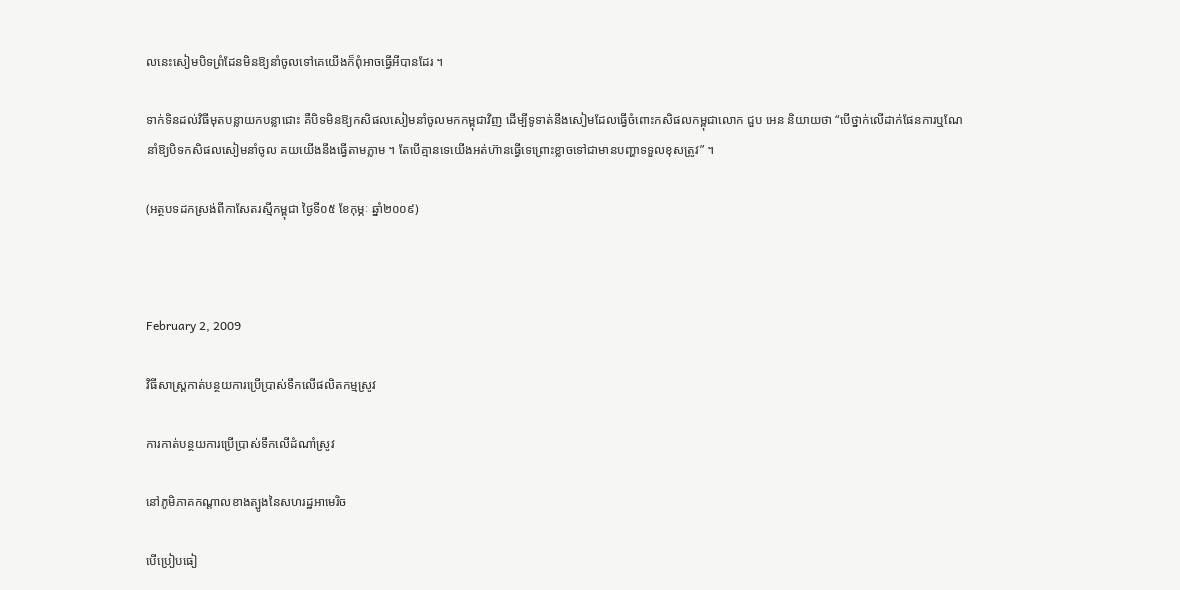លនេះសៀមបិទព្រំដែនមិនឱ្យនាំចូលទៅគេយើងក៏ពុំអាចធ្វើអីបានដែរ ។

ទាក់ទិនដល់វិធីមុតបន្លាយកបន្លាជោះ គឺបិទមិនឱ្យកសិផលសៀមនាំចូលមកកម្ពុជាវិញ ដើម្បីទូទាត់នឹងសៀមដែលធ្វើចំពោះកសិផលកម្ពុជាលោក ជួប អេន និយាយថា “បើថ្នាក់លើដាក់ផែនការឬណែនាំឱ្យបិទកសិផលសៀមនាំចូល គយយើងនឹងធ្វើតាមភ្លាម ។ តែបើគ្មានទេយើងអត់ហ៊ានធ្វើទេព្រោះខ្លាចទៅជាមានបញ្ហាទទួលខុសត្រូវ” ។

(អត្ថបទដកស្រង់ពីកាសែតរស្មីកម្ពុជា ថ្ងៃទី០៥ ខែកុម្ភៈ ឆ្នាំ២០០៩)



February 2, 2009

វិធីសាស្ត្រកាត់បន្ថយការប្រើប្រាស់ទឹកលើផលិតកម្មស្រូវ

ការកាត់បន្ថយការប្រើប្រាស់ទឹកលើដំណាំស្រូវ

នៅភូមិភាគកណ្ដាលខាងត្បូងនៃសហរដ្ឋអាមេរិច

បើប្រៀបធៀ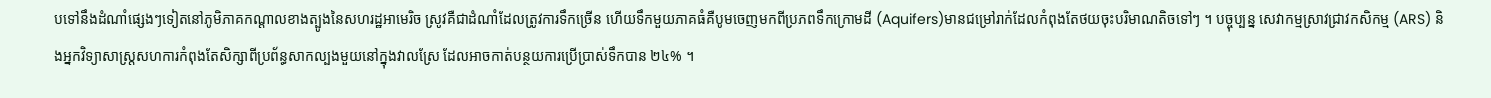បទៅនឹងដំណាំផ្សេងៗទៀតនៅភូមិភាគកណ្ដាលខាងត្បូងនៃសហរដ្ឋអាមេរិច ស្រូវគឺជាដំណាំដែលត្រូវការទឹកច្រើន ហើយទឹកមួយភាគធំគឺបូមចេញមកពីប្រភពទឹកក្រោមដី (Aquifers)មានជម្រៅរាក់ដែលកំពុងតែថយចុះបរិមាណតិចទៅៗ ។ បច្ចុប្បន្ន សេវាកម្មស្រាវជ្រាវកសិកម្ម (ARS) និងអ្នកវិទ្យាសាស្ត្រសហការកំពុងតែសិក្សាពីប្រព័ន្ធសាកល្បងមួយនៅក្នុងវាលស្រែ ដែលអាចកាត់បន្ថយការប្រើប្រាស់ទឹកបាន ២៤% ។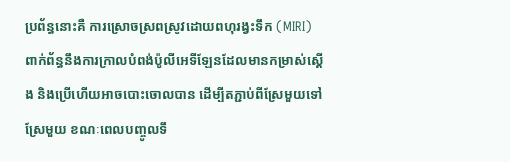ប្រព័ន្ធនោះគឺ ការស្រោចស្រពស្រូវដោយពហុរង្វះទឹក (MIRI) ពាក់ព័ន្ធនឹងការក្រាលបំពង់ប៉ូលីអេទីឡែនដែលមានកម្រាស់ស្ដើង និងប្រើហើយអាចបោះចោលបាន ដើម្បីតភ្ជាប់ពីស្រែមួយទៅស្រែមួយ ខណៈពេលបញ្ចូលទឹ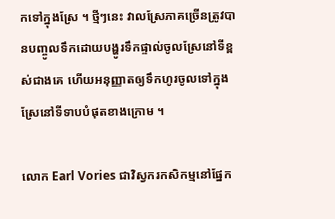កទៅក្នុងស្រែ ។ ថ្មីៗនេះ វាលស្រែភាគច្រើនត្រូវបានបញ្ចូលទឹកដោយបង្ហូរទឹកផ្ទាល់ចូលស្រែនៅទីខ្ពស់ជាងគេ ហើយអនុញ្ញាតឲ្យទឹកហូរចូលទៅក្នុងស្រែនៅទីទាបបំផុតខាងក្រោម ។

លោក Earl Vories ជាវិស្វករកសិកម្មនៅផ្នែក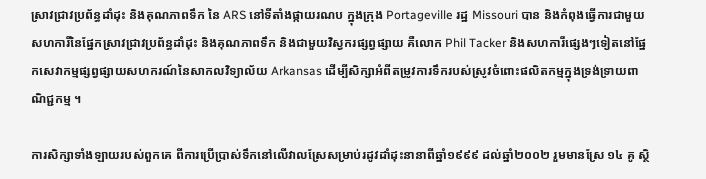ស្រាវជ្រាវប្រព័ន្ធដាំដុះ និងគុណភាពទឹក នៃ ARS នៅទីតាំងផ្កាយរណប ក្នុងក្រុង Portageville រដ្ឋ Missouri បាន និងកំពុងធ្វើការជាមួយសហការីនៃផ្នែកស្រាវជ្រាវប្រព័ន្ធដាំដុះ និងគុណភាពទឹក និងជាមួយវិស្វករផ្សព្វផ្សាយ គឺលោក Phil Tacker និងសហការីផ្សេងៗទៀតនៅផ្នែកសេវាកម្មផ្សព្វផ្សាយសហករណ៍នៃសាកលវិទ្យាល័យ Arkansas ដើម្បីសិក្សាអំពីតម្រូវការទឹករបស់ស្រូវចំពោះផលិតកម្មក្នុងទ្រង់ទ្រាយពាណិជ្ជកម្ម ។

ការសិក្សាទាំងឡាយរបស់ពួកគេ ពីការប្រើប្រាស់ទឹកនៅលើវាលស្រែសម្រាប់រដូវដាំដុះនានាពីឆ្នាំ១៩៩៩ ដល់ឆ្នាំ២០០២ រួមមានស្រែ ១៤ គូ ស្ថិ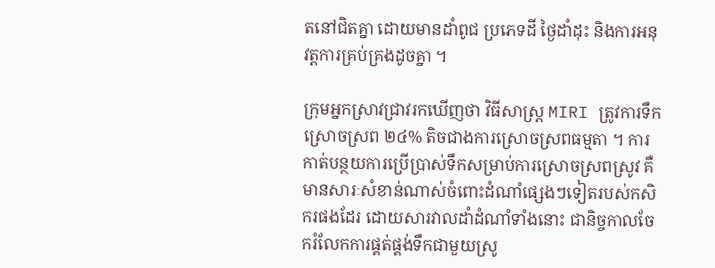តនៅជិតគ្នា ដោយមានដាំពូជ ប្រភេទដី ថ្ងៃដាំដុះ និងការអនុវត្តការគ្រប់គ្រងដូចគ្នា ។

ក្រុមអ្នកស្រាវជ្រាវរកឃើញថា វិធីសាស្ត្រ MIRI ត្រូវការទឹកស្រោចស្រព ២៤% តិចជាងការស្រោចស្រពធម្មតា ។ ការកាត់បន្ថយការប្រើប្រាស់ទឹកសម្រាប់ការស្រោចស្រពស្រូវ គឺមានសារៈសំខាន់ណាស់ចំពោះដំណាំផ្សេងៗទៀតរបស់កសិករផងដែរ ដោយសារវាលដាំដំណាំទាំងនោះ ជានិច្ចកាលចែករំលែកការផ្គត់ផ្គង់ទឹកជាមួយស្រូ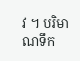វ ។ បរិមាណទឹក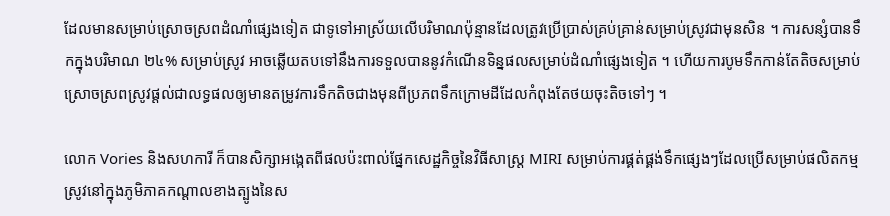ដែលមានសម្រាប់ស្រោចស្រពដំណាំផ្សេងទៀត ជាទូទៅអាស្រ័យលើបរិមាណប៉ុន្មានដែលត្រូវប្រើប្រាស់គ្រប់គ្រាន់សម្រាប់ស្រូវជាមុនសិន ។ ការសន្សំបានទឹកក្នុងបរិមាណ ២៤% សម្រាប់ស្រូវ អាចឆ្លើយតបទៅនឹងការទទួលបាននូវកំណើនទិន្នផលសម្រាប់ដំណាំផ្សេងទៀត ។ ហើយការបូមទឹកកាន់តែតិចសម្រាប់ស្រោចស្រពស្រូវផ្ដល់ជាលទ្ធផលឲ្យមានតម្រូវការទឹកតិចជាងមុនពីប្រភពទឹកក្រោមដីដែលកំពុងតែថយចុះតិចទៅៗ ។

លោក Vories និងសហការី ក៏បានសិក្សាអង្កេតពីផលប៉ះពាល់ផ្នែកសេដ្ឋកិច្ចនៃវិធីសាស្ត្រ MIRI សម្រាប់ការផ្គត់ផ្គង់ទឹកផ្សេងៗដែលប្រើសម្រាប់ផលិតកម្មស្រូវនៅក្នុងភូមិភាគកណ្ដាលខាងត្បូងនៃស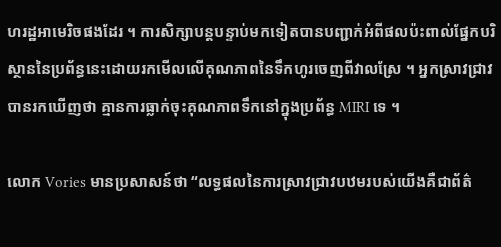ហរដ្ឋអាមេរិចផងដែរ ។ ការសិក្សាបន្តបន្ទាប់មកទៀតបានបញ្ជាក់អំពីផលប៉ះពាល់ផ្នែកបរិស្ថាននៃប្រព័ន្ធនេះដោយរកមើលលើគុណភាពនៃទឹកហូរចេញពីវាលស្រែ ។ អ្នកស្រាវជ្រាវបានរកឃើញថា គ្មានការធ្លាក់ចុះគុណភាពទឹកនៅក្នុងប្រព័ន្ធ MIRI ទេ ។

លោក Vories មានប្រសាសន៍ថា “លទ្ធផលនៃការស្រាវជ្រាវបឋមរបស់យើងគឺជាព័ត៌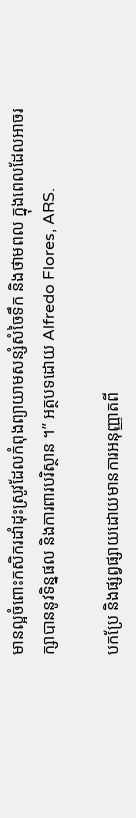មានល្អចំពោះកសិករដាំដុះស្រូវដែលកំពុងព្យាយាមសន្សំសំចៃទឹក និងថាមពល ក្នុងពេលដែលអាចរក្សាបាននូវទិន្នផល និងការពារបរិស្ថាន ។” អត្ថបទដោយ Alfredo Flores, ARS.

បកប្រែ និងផ្សព្វផ្សាយដោយមានការអនុញ្ញាតពី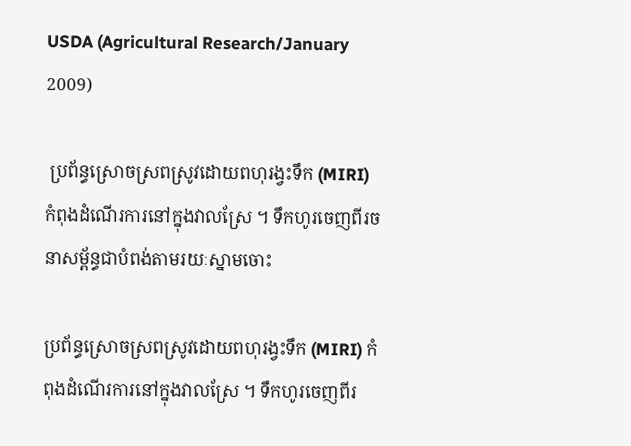USDA (Agricultural Research/January 2009)

 ប្រព័ន្ធស្រោចស្រពស្រូវដោយពហុរង្វះទឹក (MIRI) កំពុងដំណើរការនៅក្នុងវាលស្រែ ។ ទឹកហូរចេញពីរចនាសម្ព័ន្ធជាបំពង់តាមរយៈស្នាមចោះ

ប្រព័ន្ធស្រោចស្រពស្រូវដោយពហុរង្វះទឹក (MIRI) កំពុងដំណើរការនៅក្នុងវាលស្រែ ។ ទឹកហូរចេញពីរ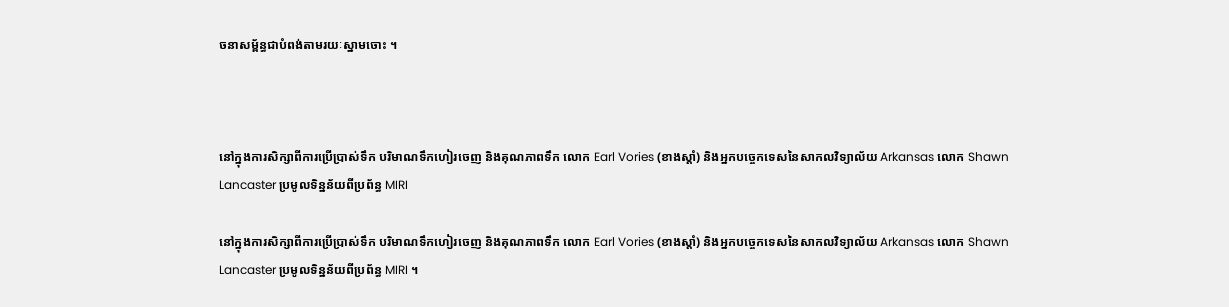ចនាសម្ព័ន្ធជាបំពង់តាមរយៈស្នាមចោះ ។



នៅក្នុងការសិក្សាពីការប្រើប្រាស់ទឹក បរិមាណទឹកហៀរចេញ និងគុណភាពទឹក លោក Earl Vories (ខាងស្ដាំ) និងអ្នកបច្ចេកទេសនៃសាកលវិទ្យាល័យ Arkansas លោក Shawn Lancaster ប្រមូលទិន្នន័យពីប្រព័ន្ធ MIRI

នៅក្នុងការសិក្សាពីការប្រើប្រាស់ទឹក បរិមាណទឹកហៀរចេញ និងគុណភាពទឹក លោក Earl Vories (ខាងស្ដាំ) និងអ្នកបច្ចេកទេសនៃសាកលវិទ្យាល័យ Arkansas លោក Shawn Lancaster ប្រមូលទិន្នន័យពីប្រព័ន្ធ MIRI ។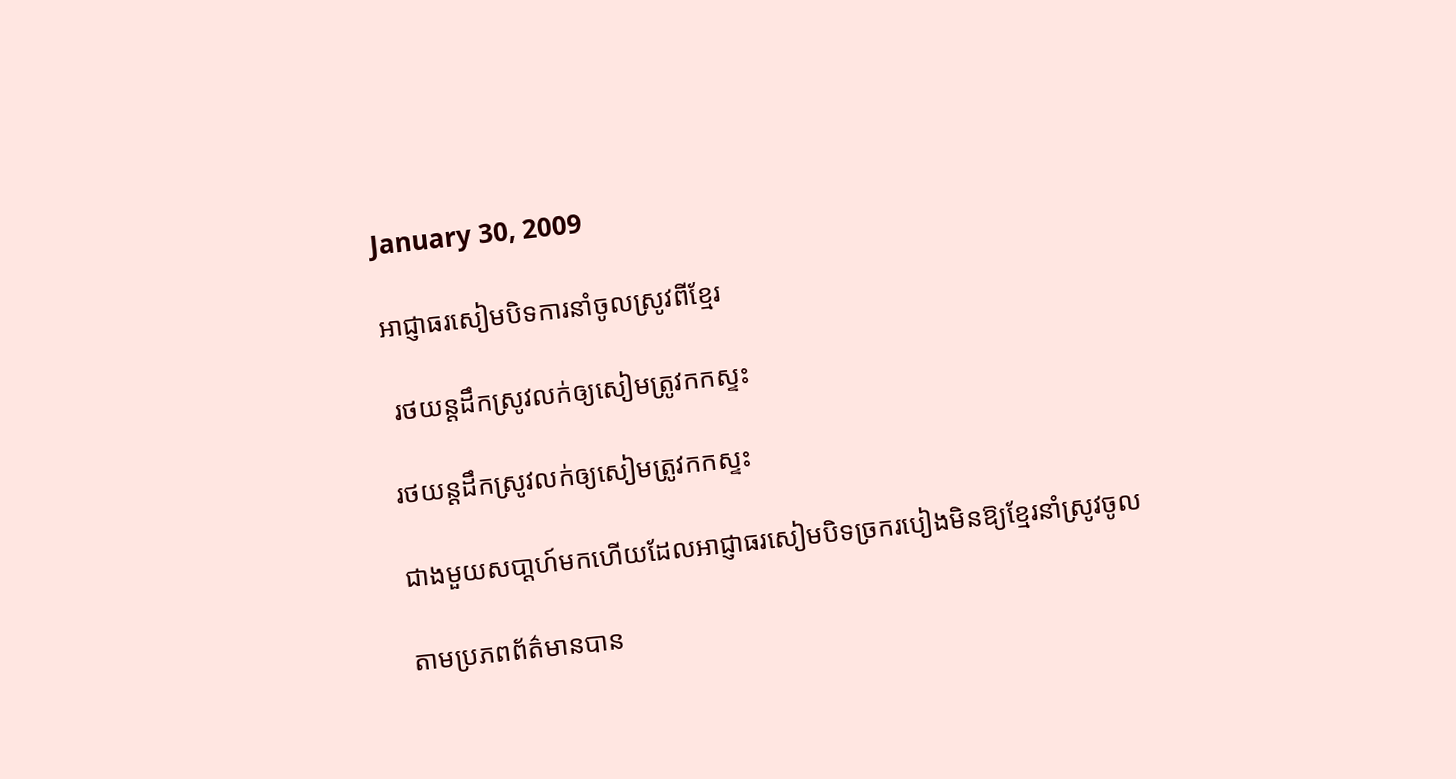January 30, 2009

អាជ្ញាធរសៀមបិទការនាំចូលស្រូវពីខ្មែរ

 រថយន្តដឹកស្រូវលក់ឲ្យសៀមត្រូវកកស្ទះ

រថយន្តដឹកស្រូវលក់ឲ្យសៀមត្រូវកកស្ទះ

ជាងមួយសបា្ដហ៍មកហើយដែលអាជ្ញាធរសៀមបិទច្រករបៀងមិនឱ្យខ្មែរនាំស្រូវចូល

តាមប្រភពព័ត៌មានបាន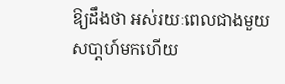ឱ្យដឹងថា អស់រយៈពេលជាងមួយសបា្ដហ៍មកហើយ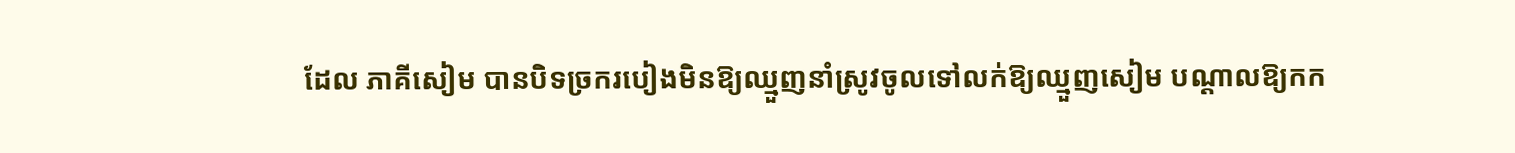ដែល ភាគីសៀម បានបិទច្រករបៀងមិនឱ្យឈ្មួញនាំស្រូវចូលទៅលក់ឱ្យឈ្មួញសៀម បណ្ដាលឱ្យកក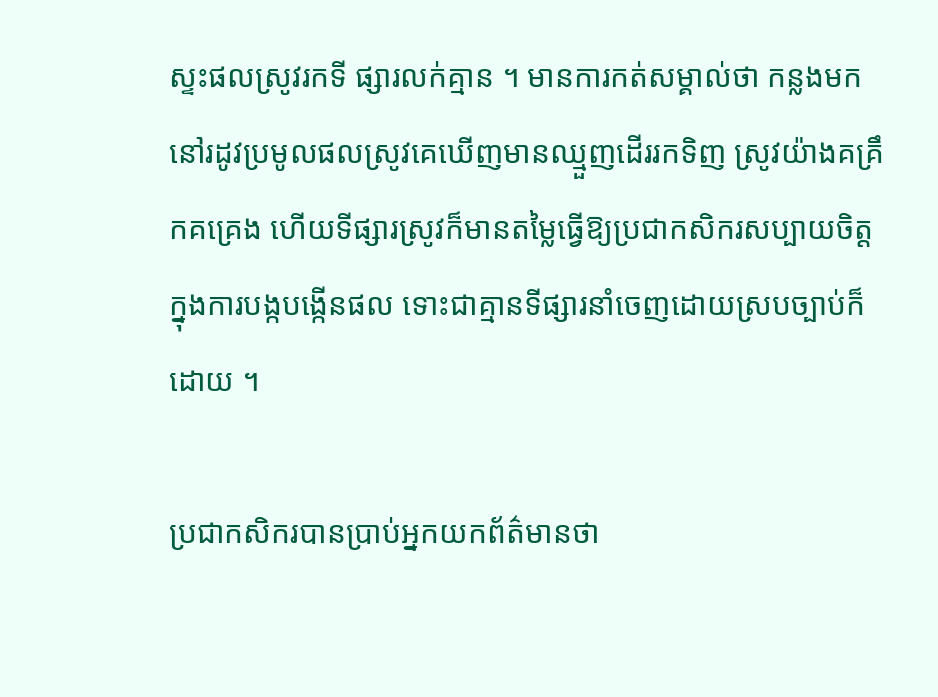ស្ទះផលស្រូវរកទី ផ្សារលក់គ្មាន ។ មានការកត់សម្គាល់ថា កន្លងមកនៅរដូវប្រមូលផលស្រូវគេឃើញមានឈ្មួញដើររកទិញ ស្រូវយ៉ាងគគ្រឹកគគ្រេង ហើយទីផ្សារស្រូវក៏មានតម្លៃធ្វើឱ្យប្រជាកសិករសប្បាយចិត្ដ ក្នុងការបង្កបង្កើនផល ទោះជាគ្មានទីផ្សារនាំចេញដោយស្របច្បាប់ក៏ដោយ ។

ប្រជាកសិករបានប្រាប់អ្នកយកព័ត៌មានថា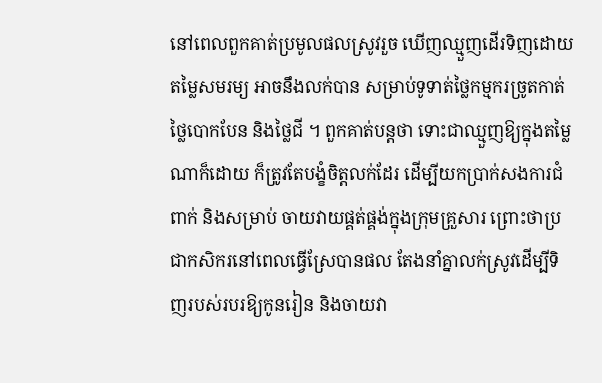នៅពេលពួកគាត់ប្រមូលផលស្រូវរួច ឃើញឈ្មួញដើរទិញដោយតម្លៃសមរម្យ អាចនឹងលក់បាន សម្រាប់ទូទាត់ថ្លៃកម្មករច្រូតកាត់ ថ្លៃបោកបែន និងថ្លៃជី ។ ពួកគាត់បន្ដថា ទោះជាឈ្មួញឱ្យក្នុងតម្លៃណាក៏ដោយ ក៏ត្រូវតែបង្ខំចិត្ដលក់ដែរ ដើម្បីយកប្រាក់សងការជំពាក់ និងសម្រាប់ ចាយវាយផ្គត់ផ្គង់ក្នុងក្រុមគ្រួសារ ព្រោះថាប្រជាកសិករនៅពេលធ្វើស្រែបានផល តែងនាំគ្នាលក់ស្រូវដើម្បីទិញរបស់របរឱ្យកូនរៀន និងចាយវា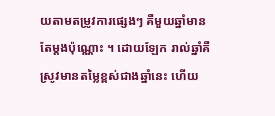យតាមតម្រូវការផ្សេងៗ គឺមួយឆ្នាំមានតែម្ដងប៉ុណ្ណោះ ។ ដោយឡែក រាល់ឆ្នាំគឺស្រូវមានតម្លៃខ្ពស់ជាងឆ្នាំនេះ ហើយ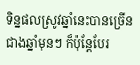ទិន្នផលស្រូវឆ្នាំនេះបានច្រើនជាងឆ្នាំមុនៗ ក៏ប៉ុន្ដែបែរ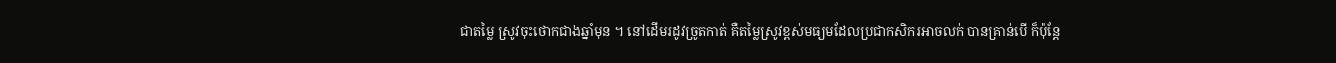ជាតម្លៃ ស្រូវចុះថោកជាងឆ្នាំមុន ។ នៅដើមរដូវច្រូតកាត់ គឺតម្លៃស្រូវខ្ពស់មធ្យមដែលប្រជាកសិករអាចលក់ បានគ្រាន់បើ ក៏ប៉ុន្ដែ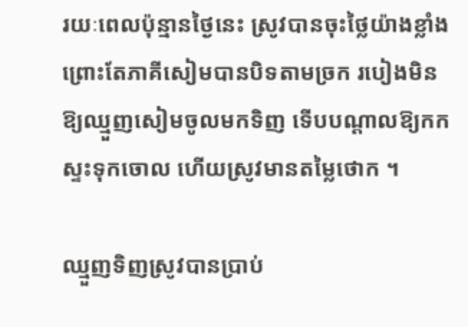រយៈពេលប៉ុន្មានថ្ងៃនេះ ស្រូវបានចុះថ្លៃយ៉ាងខ្លាំង ព្រោះតែភាគីសៀមបានបិទតាមច្រក របៀងមិនឱ្យឈ្មួញសៀមចូលមកទិញ ទើបបណ្ដាលឱ្យកកស្ទះទុកចោល ហើយស្រូវមានតម្លៃថោក ។

ឈ្មួញទិញស្រូវបានប្រាប់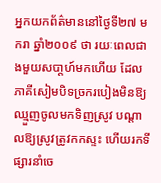អ្នកយកព័ត៌មាននៅថ្ងៃទី២៧ មករា ឆ្នាំ២០០៩ ថា រយៈពេលជាងមួយសបា្ដហ៍មកហើយ ដែលភាគីសៀមបិទច្រករបៀងមិនឱ្យឈ្មួញចូលមកទិញស្រូវ បណ្ដាលឱ្យស្រូវត្រូវកកស្ទះ ហើយរកទីផ្សារនាំចេ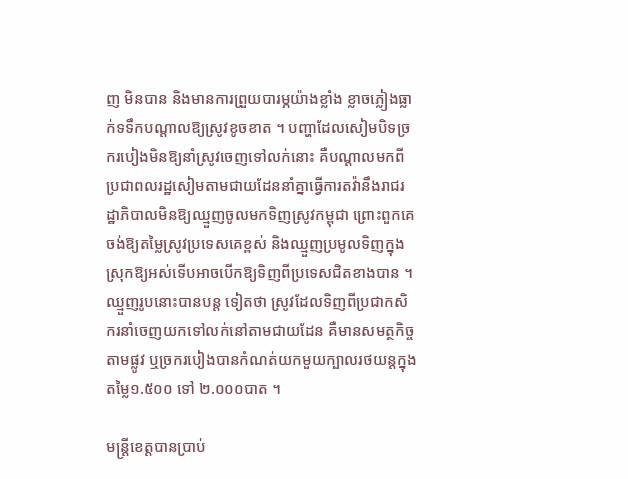ញ មិនបាន និងមានការព្រួយបារម្ភយ៉ាងខ្លាំង ខ្លាចភ្លៀងធ្លាក់ទទឹកបណ្ដាលឱ្យស្រូវខូចខាត ។ បញ្ហាដែលសៀមបិទច្រករបៀងមិនឱ្យនាំស្រូវចេញទៅលក់នោះ គឺបណ្ដាលមកពីប្រជាពលរដ្ឋសៀមតាមជាយដែននាំគ្នាធ្វើការតវ៉ានឹងរាជរដ្ឋាភិបាលមិនឱ្យឈ្មួញចូលមកទិញស្រូវកម្ពុជា ព្រោះពួកគេចង់ឱ្យតម្លៃស្រូវប្រទេសគេខ្ពស់ និងឈ្មួញប្រមូលទិញក្នុងស្រុកឱ្យអស់ទើបអាចបើកឱ្យទិញពីប្រទេសជិតខាងបាន ។ ឈ្មួញរូបនោះបានបន្ដ ទៀតថា ស្រូវដែលទិញពីប្រជាកសិករនាំចេញយកទៅលក់នៅតាមជាយដែន គឺមានសមត្ថកិច្ចតាមផ្លូវ ឬច្រករបៀងបានកំណត់យកមួយក្បាលរថយន្ដក្នុងតម្លៃ១.៥០០ ទៅ ២.០០០បាត ។

មន្ដ្រីខេត្ដបានប្រាប់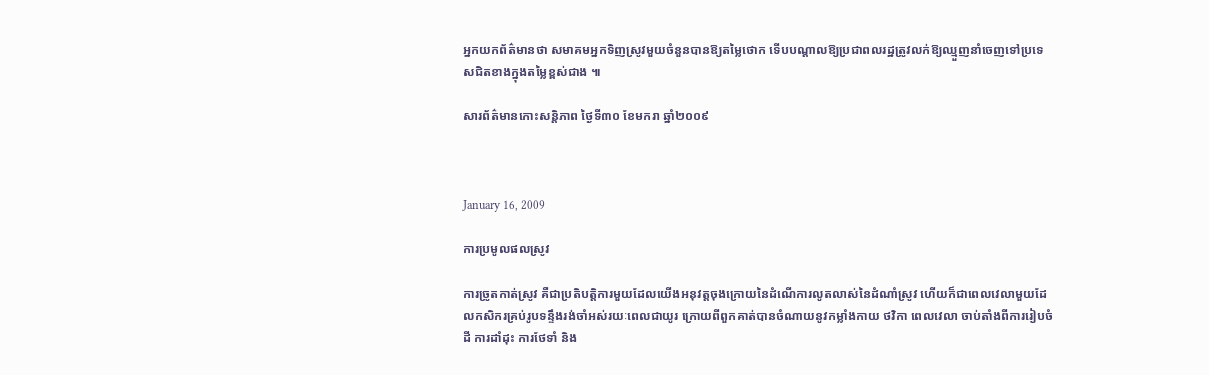អ្នកយកព័ត៌មានថា សមាគមអ្នកទិញស្រូវមួយចំនួនបានឱ្យតម្លៃថោក ទើបបណ្ដាលឱ្យប្រជាពលរដ្ឋត្រូវលក់ឱ្យឈ្មួញនាំចេញទៅប្រទេសជិតខាងក្នុងតម្លៃខ្ពស់ជាង ៕

សារព័ត៌មានកោះសន្តិភាព ថ្ងៃទី៣០ ខែមករា ឆ្នាំ២០០៩



January 16, 2009

ការប្រមូលផលស្រូវ

ការច្រូតកាត់ស្រូវ គឺជាប្រតិបត្ដិការមួយដែលយើងអនុវត្ដចុងក្រោយនៃដំណើការលូតលាស់នៃដំណាំស្រូវ ហើយក៏ជាពេលវេលាមួយដែលកសិករគ្រប់រូបទន្ទឹងរង់ចាំអស់រយៈពេលជាយូរ ក្រោយពីពួកគាត់បានចំណាយនូវកម្លាំងកាយ ថវិកា ពេលវេលា ចាប់តាំងពីការរៀបចំដី ការដាំដុះ ការថែទាំ និង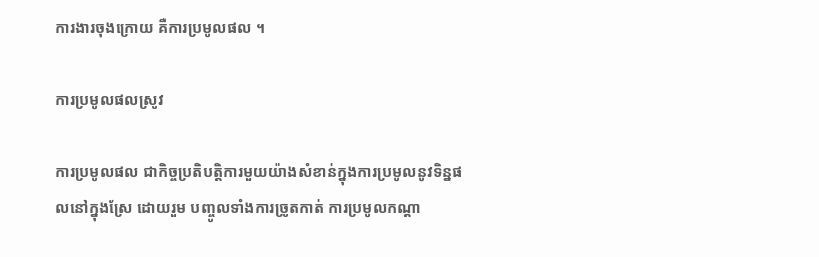ការងារចុងក្រោយ គឺការប្រមូលផល ។

ការប្រមូលផលស្រូវ

ការប្រមូលផល ជាកិច្ចប្រតិបត្ដិការមួយយ៉ាងសំខាន់ក្នុងការប្រមូលនូវទិន្នផលនៅក្នុងស្រែ ដោយរួម បញ្ចូលទាំងការច្រូតកាត់ ការប្រមូលកណ្ដា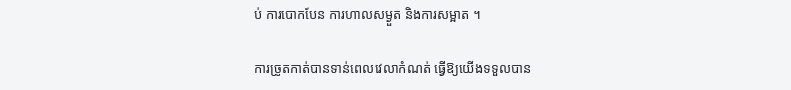ប់ ការបោកបែន ការហាលសម្ងួត និងការសម្អាត ។

ការច្រូតកាត់បានទាន់ពេលវេលាកំណត់ ធ្វើឱ្យយើងទទួលបាន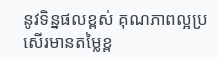នូវទិន្នផលខ្ពស់ គុណភាពល្អប្រសើរមានតម្លៃខ្ព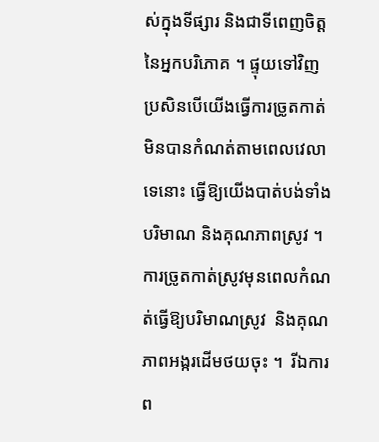ស់ក្នុងទីផ្សារ និងជាទីពេញចិត្ដនៃអ្នកបរិភោគ ។ ផ្ទុយទៅវិញ  ប្រសិនបើយើងធ្វើការច្រូតកាត់មិនបានកំណត់តាមពេលវេលាទេនោះ ធ្វើឱ្យយើងបាត់បង់ទាំងបរិមាណ និងគុណភាពស្រូវ ។ ការច្រូតកាត់ស្រូវមុនពេលកំណត់ធ្វើឱ្យបរិមាណស្រូវ  និងគុណភាពអង្ករដើមថយចុះ ។  រីឯការព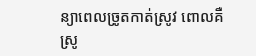ន្យាពេលច្រូតកាត់ស្រូវ ពោលគឺស្រូ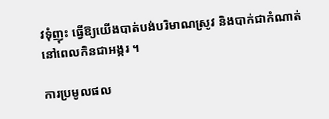វទុំញុះ ធ្វើឱ្យយើងបាត់បង់បរិមាណស្រូវ និងបាក់ជាកំណាត់នៅពេលកិនជាអង្ករ ។

ការប្រមូលផល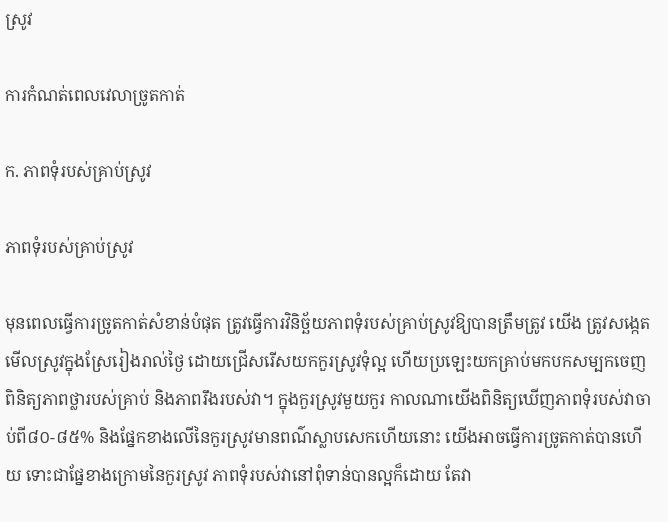ស្រូវ

ការកំណត់ពេលវេលាច្រូតកាត់

ក. ភាពទុំរបស់គ្រាប់ស្រូវ

ភាពទុំរបស់គ្រាប់ស្រូវ

មុនពេលធ្វើការច្រូតកាត់សំខាន់បំផុត ត្រូវធ្វើការវិនិច្ឆ័យភាពទុំរបស់គ្រាប់ស្រូវឱ្យបានត្រឹមត្រូវ យើង ត្រូវសង្កេតមើលស្រូវក្នុងស្រែរៀងរាល់ថ្ងៃ ដោយជ្រើសរើសយកកួរស្រូវទុំល្អ ហើយប្រឡេះយកគ្រាប់មកបកសម្បកចេញ ពិនិត្យភាពថ្លារបស់គ្រាប់ និងភាពរឹងរបស់វា។ ក្នុងកួរស្រូវមួយកួរ កាលណាយើងពិនិត្យឃើញភាពទុំរបស់វាចាប់ពី៨០-៨៥% និងផ្នែកខាងលើនៃកួរស្រូវមានពណ៌ស្លាបសេកហើយនោះ យើងអាចធ្វើការច្រូតកាត់បានហើយ ទោះជាផ្នែខាងក្រោមនៃកួរស្រូវ ភាពទុំរបស់វានៅពុំទាន់បានល្អក៏ដោយ តែវា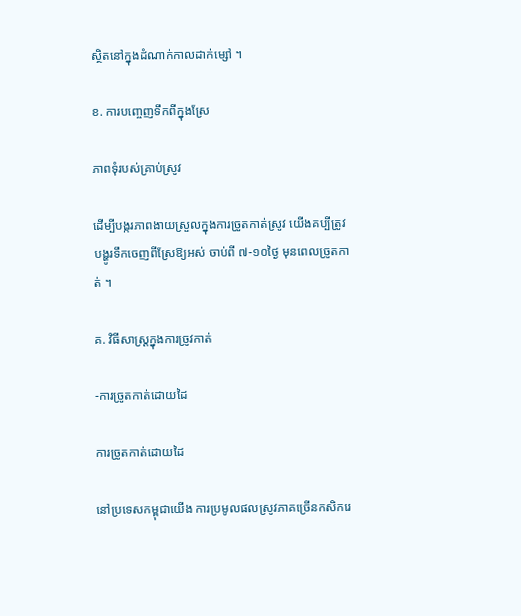ស្ថិតនៅក្នុងដំណាក់កាលដាក់ម្សៅ ។

ខ. ការបញ្ចេញទឹកពីក្នុងស្រែ

ភាពទុំរបស់គ្រាប់ស្រូវ

ដើម្បីបង្ករភាពងាយស្រួលក្នុងការច្រូតកាត់ស្រូវ យើងគប្បីត្រូវបង្ហូរទឹកចេញពីស្រែឱ្យអស់ ចាប់ពី ៧-១០ថ្ងៃ មុនពេលច្រូតកាត់ ។

គ. វិធីសាស្ដ្រក្នុងការច្រូវកាត់

-ការច្រូតកាត់ដោយដៃ

ការច្រូតកាត់ដោយដៃ

នៅប្រទេសកម្ពុជាយើង ការប្រមូលផលស្រូវភាគច្រើនកសិករេ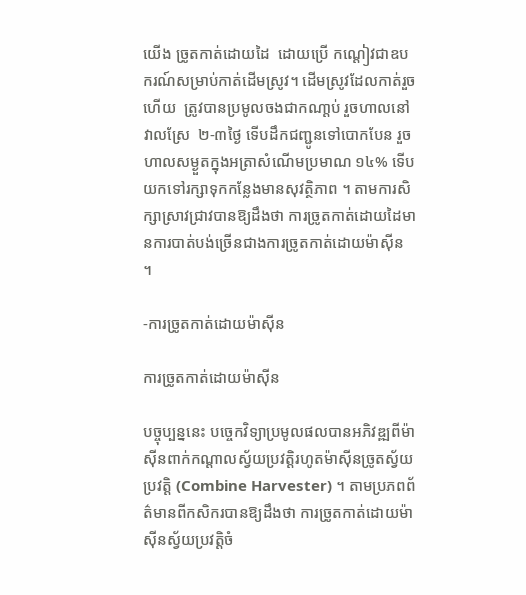យើង ច្រូតកាត់ដោយដៃ  ដោយប្រើ កណ្ដៀវជាឧបករណ៍សម្រាប់កាត់ដើមស្រូវ។ ដើមស្រូវដែលកាត់រួចហើយ  ត្រូវបានប្រមូលចងជាកណា្ដប់ រួចហាលនៅវាលស្រែ  ២-៣ថ្ងៃ ទើបដឹកជញ្ជូនទៅបោកបែន រួចហាលសម្ងួតក្នុងអត្រាសំណើមប្រមាណ ១៤% ទើបយកទៅរក្សាទុកកន្លែងមានសុវត្ថិភាព ។ តាមការសិក្សាស្រាវជ្រាវបានឱ្យដឹងថា ការច្រូតកាត់ដោយដៃមានការបាត់បង់ច្រើនជាងការច្រូតកាត់ដោយម៉ាស៊ីន ។

-ការច្រូតកាត់ដោយម៉ាស៊ីន

ការច្រូតកាត់ដោយម៉ាស៊ីន

បច្ចុប្បន្ននេះ បច្ចេកវិទ្យាប្រមូលផលបានអភិវឌ្ឍពីម៉ាស៊ីនពាក់កណ្ដាលស្វ័យប្រវត្ដិរហូតម៉ាស៊ីនច្រូតស្វ័យប្រវត្ដិ (Combine Harvester) ។ តាមប្រភពព័ត៌មានពីកសិករបានឱ្យដឹងថា ការច្រូតកាត់ដោយម៉ាស៊ីនស្វ័យប្រវត្ដិចំ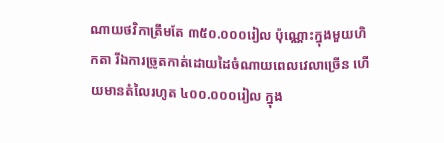ណាយថវិកាត្រឹមតែ ៣៥០.០០០រៀល ប៉ុណ្ណោះក្នុងមួយហិកតា រីឯការច្រូតកាត់ដោយដៃចំណាយពេលវេលាច្រើន ហើយមានតំលៃរហូត ៤០០.០០០រៀល ក្នុង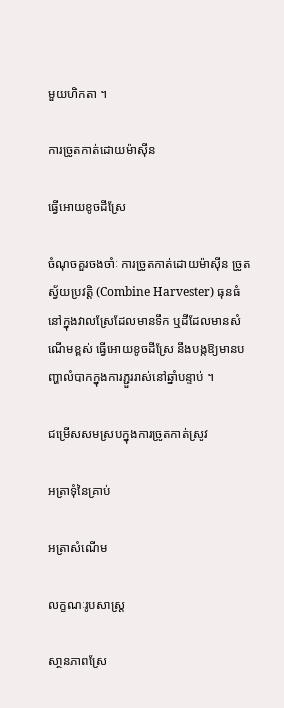មួយហិកតា ។

ការច្រូតកាត់ដោយម៉ាស៊ីន

ធ្វើអោយខូចដីស្រែ

ចំណុចគួរចងចាំៈ ការច្រូតកាត់ដោយម៉ាស៊ីន ច្រូតស្វ័យប្រវត្ដិ (Combine Harvester) ធុនធំ នៅក្នុងវាលស្រែដែលមានទឹក ឬដីដែលមានសំណើមខ្ពស់ ធ្វើអោយខូចដីស្រែ នឹងបង្កឱ្យមានបញ្ហាលំបាកក្នុងការភ្ជួររាស់នៅឆ្នាំបន្ទាប់ ។

ជម្រើសសមស្របក្នុងការច្រូតកាត់ស្រូវ

អត្រាទុំនៃគ្រាប់

អត្រាសំណើម

លក្ខណៈរូបសាស្ដ្រ

សា្ថនភាពស្រែ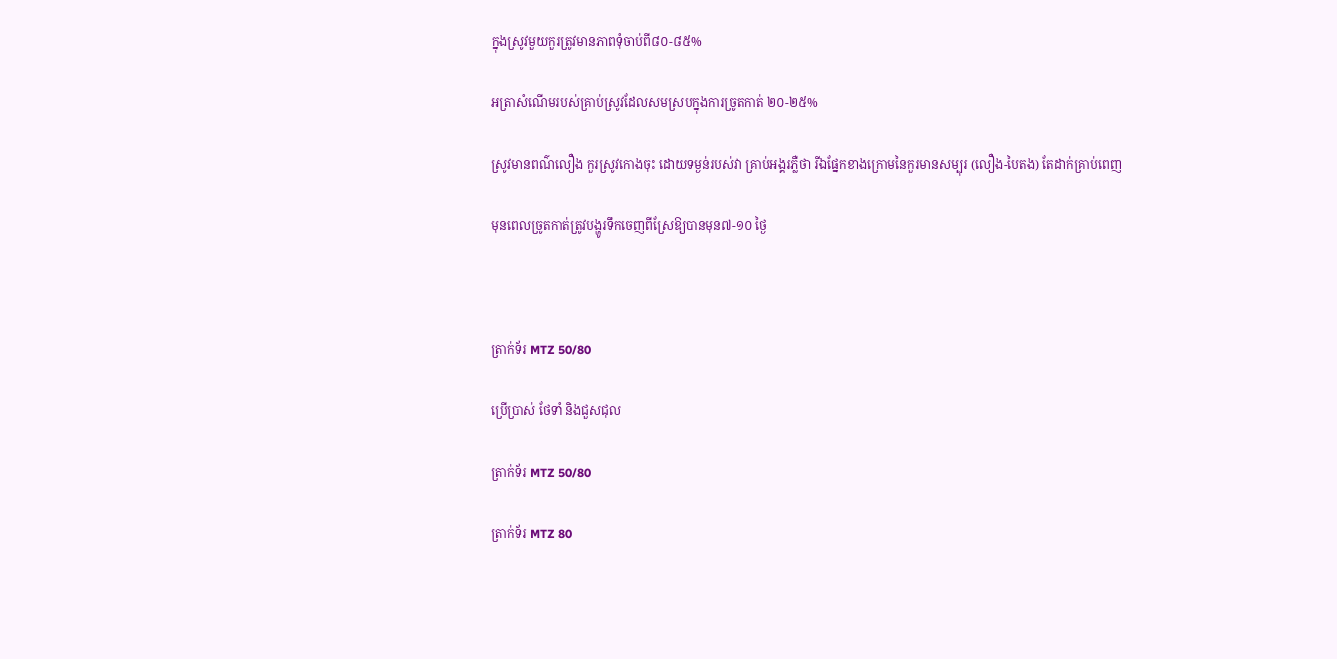ក្នុងស្រូវមួយកួរត្រូវមានភាពទុំចាប់ពី៨០-៨៥%

អត្រាសំណើមរបស់គ្រាប់ស្រូវដែលសមស្របក្នុងការច្រូតកាត់ ២០-២៥%

ស្រូវមានពណ៌លឿង កួរស្រូវកោងចុះ ដោយទម្ងន់របស់វា គ្រាប់អង្គរភ្លឺថា រីឯផ្នែកខាងក្រោមនៃកួរមានសម្បុរ (លឿង-បៃតង) តែដាក់គ្រាប់ពេញ

មុនពេលច្រូតកាត់ត្រូវបង្ហូរទឹកចេញពីស្រែឱ្យបានមុន៧-១០ ថ្ងៃ



ត្រាក់ទ័រ MTZ 50/80

ប្រើប្រាស់ ថែទាំ និងជួសជុល

ត្រាក់ទ័រ MTZ 50/80

ត្រាក់ទ័រ MTZ 80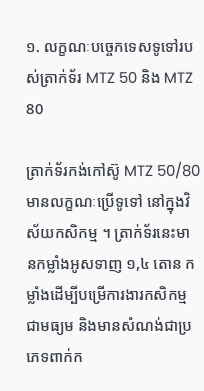១. លក្ខណៈបច្ចេកទេសទូទៅរបស់ត្រាក់ទ័រ MTZ 50 និង MTZ 80

ត្រាក់ទ័រកង់កៅស៊ូ MTZ 50/80 មានលក្ខណៈប្រើទូទៅ នៅក្នុងវិស័យកសិកម្ម ។ ត្រាក់ទ័រនេះមានកម្លាំងអូសទាញ ១,៤ តោន កម្លាំងដើម្បីបម្រើការងារកសិកម្មជាមធ្យម និងមានសំណង់ជាប្រភេទពាក់ក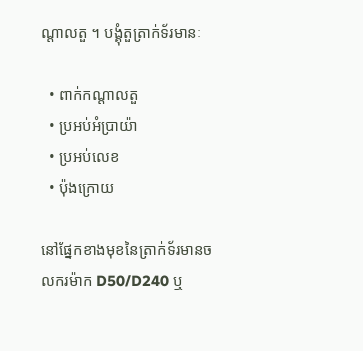ណ្ដាលតួ ។ បង្គុំតួត្រាក់ទ័រមានៈ

  • ពាក់កណ្ដាលតួ
  • ប្រអប់អំប្រាយ៉ា
  • ប្រអប់លេខ
  • ប៉ុងក្រោយ

នៅផ្នែកខាងមុខនៃត្រាក់ទ័រមានចលករម៉ាក D50/D240 ឬ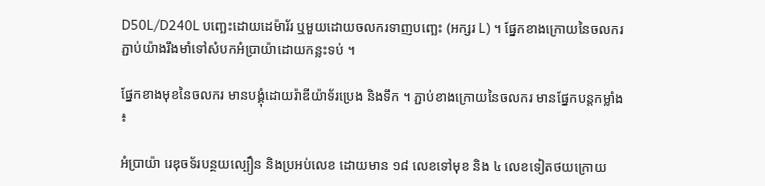D50L/D240L បញ្ឆេះដោយដេម៉ារ័រ ឬមួយដោយចលករទាញបញ្ឆេះ (អក្សរ L) ។ ផ្នែកខាងក្រោយនៃចលករភ្ជាប់យ៉ាងរឹងមាំទៅសំបកអំប្រាយ៉ាដោយកន្លះទប់ ។

ផ្នែកខាងមុខនៃចលករ មានបង្គុំដោយរ៉ាឌីយ៉ាទ័រប្រេង និងទឹក ។ ភ្ជាប់ខាងក្រោយនៃចលករ មានផ្នែកបន្តកម្លាំង ៖

អំប្រាយ៉ា រេឌុចទ័របន្ថយល្បឿន និងប្រអប់លេខ ដោយមាន ១៨ លេខទៅមុខ និង ៤ លេខទៀតថយក្រោយ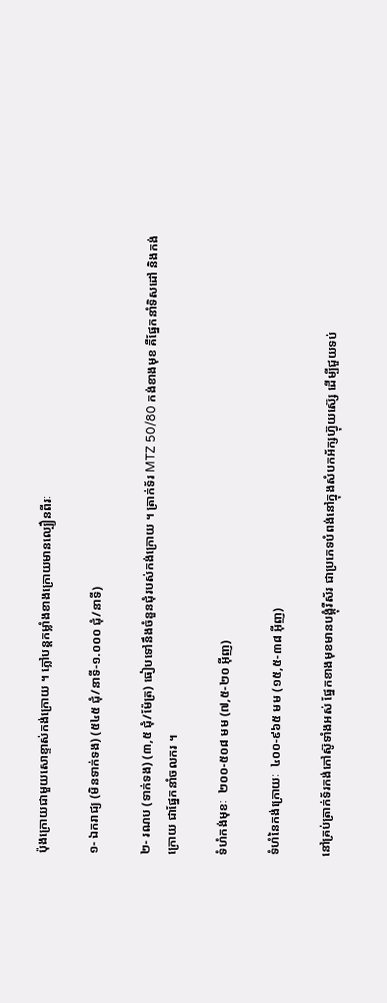ប៉ុងក្រោយជាមួយសោខ្ទាស់កង់ក្រោយ ។ ភ្លៅបន្តកម្លាំងខាងក្រោយមានល្បឿនពីរៈ

១‑ ឯករាជ្យ (មិនទាក់ទង) (៥៤៥ ជុំ/នាទី‑១.០០០ ជុំ/នាទី)

២‑ រណប (ទាក់ទង) (៣,៥ ជុំ/ម៉ែត្រ) ធៀបទៅនឹងចំនួនជុំរបស់កង់ក្រោយ ។ ត្រាក់ទ័រ MTZ 50/80 កង់ខាងមុខ គឺផ្នែកនាំទិសដៅ និងកង់ក្រោយ ជាផ្នែកនាំចលករ ។

ទំហំកង់មុខៈ  ២០០‑៥០៨ មម (៧,៥‑២០ អ៊ីញ)

ទំហំនៃកង់ក្រោយៈ  ៤០០‑៩៦៥ មម (១៥,៥‑៣៨ អ៊ីញ)

នៅគ្រប់ត្រាក់ទ័រកង់កៅស៊ូទាំងអស់ ផ្នែកខាងមុខមានបង្គុំរឺស័រ ជាប្រភេទបំពង់នៅក្នុងសំបកអ័ក្សហ៊្វុយស៊្សេ ដើម្បីជួយទប់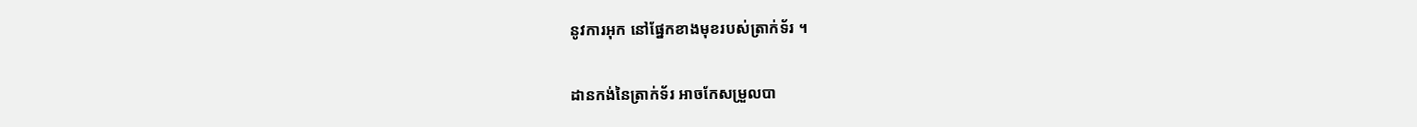នូវការអុក នៅផ្នែកខាងមុខរបស់ត្រាក់ទ័រ ។

ដានកង់នៃត្រាក់ទ័រ អាចកែសម្រួលបា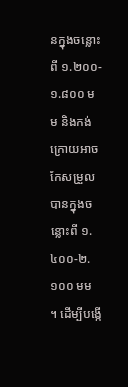នក្នុងចន្លោះពី ១.២០០‑១.៨០០ មម និងកង់ក្រោយអាចកែសម្រួលបានក្នុងចន្លោះពី ១.៤០០‑២.១០០ មម ។ ដើម្បីបង្កើ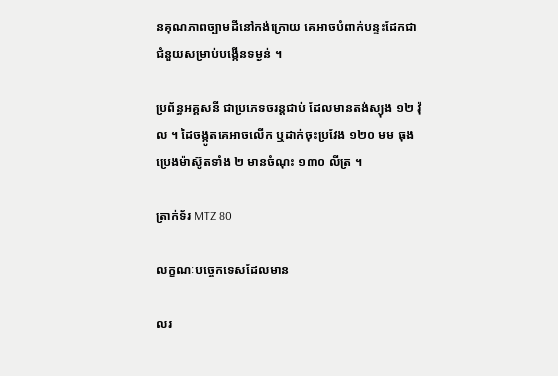នគុណភាពច្បាមដីនៅកង់ក្រោយ គេអាចបំពាក់បន្ទះដែកជាជំនួយសម្រាប់បង្កើនទម្ងន់ ។

ប្រព័ន្ធអគ្គសនី ជាប្រភេទចរន្តជាប់ ដែលមានតង់ស្យុង ១២ វ៉ុល ។ ដៃចង្កូតគេអាចលើក ឬដាក់ចុះប្រវែង ១២០ មម ធុងប្រេងម៉ាស៊ូតទាំង ២ មានចំណុះ ១៣០ លីត្រ ។

ត្រាក់ទ័រ MTZ 80

លក្ខណៈបច្ចេកទេសដែលមាន

លរ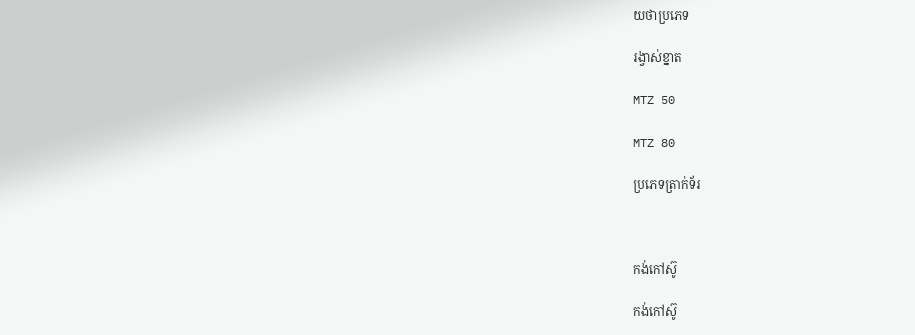យថាប្រភេទ

រង្វាស់ខ្នាត

MTZ 50

MTZ 80

ប្រភេទត្រាក់ទ័រ



កង់កៅស៊ូ

កង់កៅស៊ូ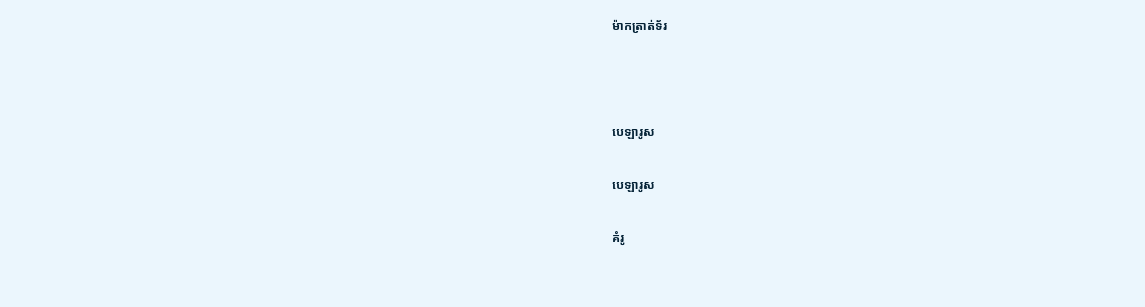ម៉ាកត្រាត់ទ័រ



បេឡារូស

បេឡារូស

គំរូ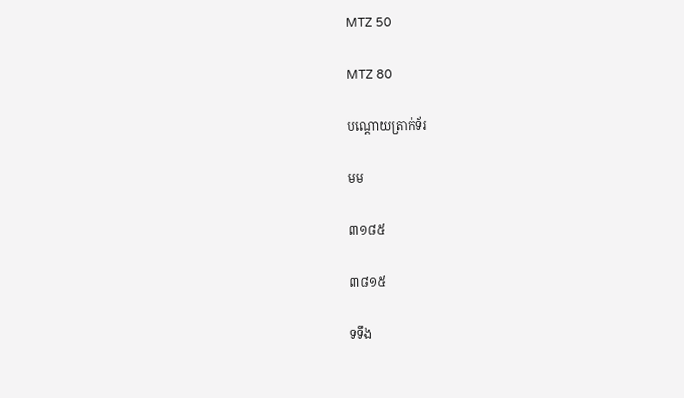MTZ 50

MTZ 80

បណ្ដោយត្រាក់ទ័រ

មម

៣១៨៥

៣៨១៥

ទទឹង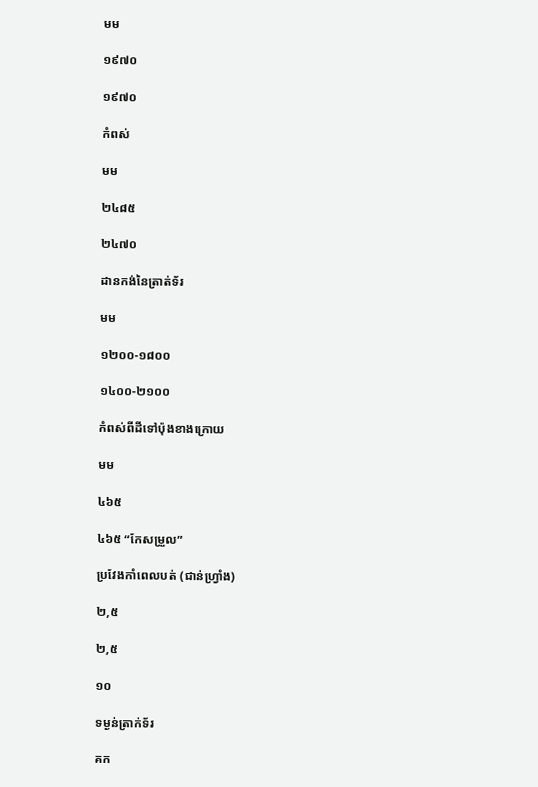មម

១៩៧០

១៩៧០

កំពស់

មម

២៤៨៥

២៤៧០

ដានកង់នៃត្រាត់ទ័រ

មម

១២០០‑១៨០០

១៤០០‑២១០០

កំពស់ពីដីទៅប៉ុងខាងក្រោយ

មម

៤៦៥

៤៦៥ “កែសម្រួល”

ប្រវែងកាំពេលបត់ (ជាន់ហ្វ្រាំង)

២,៥

២,៥

១០

ទម្ងន់ត្រាក់ទ័រ

គក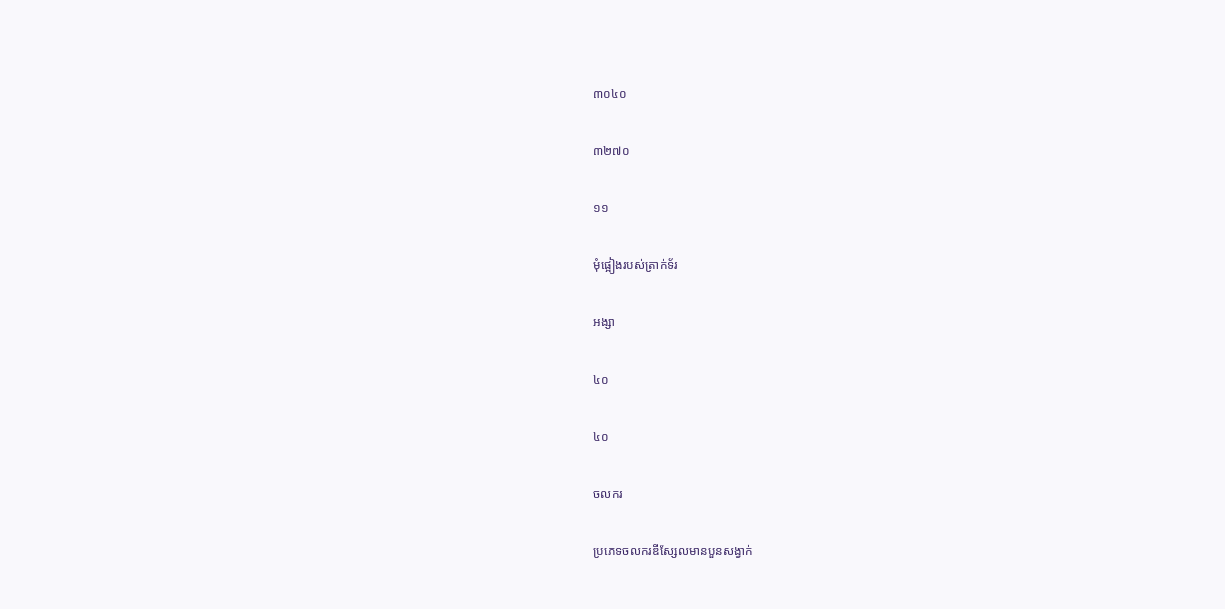៣០៤០

៣២៧០

១១

មុំផ្អៀងរបស់ត្រាក់ទ័រ

អង្សា

៤០

៤០

ចលករ

ប្រភេទចលករឌីស្សែលមានបួនសង្វាក់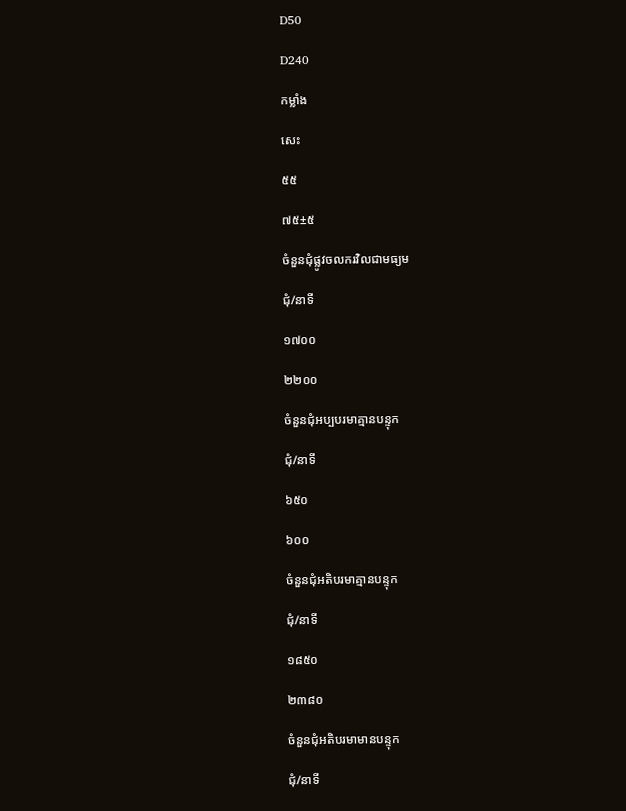D50

D240

កម្លាំង

សេះ

៥៥

៧៥±៥

ចំនួនជុំផ្លូវចលករវិលជាមធ្យម

ជុំ/នាទី

១៧០០

២២០០

ចំនួនជុំអប្បបរមាគ្មានបន្ទុក

ជុំ/នាទី

៦៥០

៦០០

ចំនួនជុំអតិបរមាគ្មានបន្ទុក

ជុំ/នាទី

១៨៥០

២៣៨០

ចំនួនជុំអតិបរមាមានបន្ទុក

ជុំ/នាទី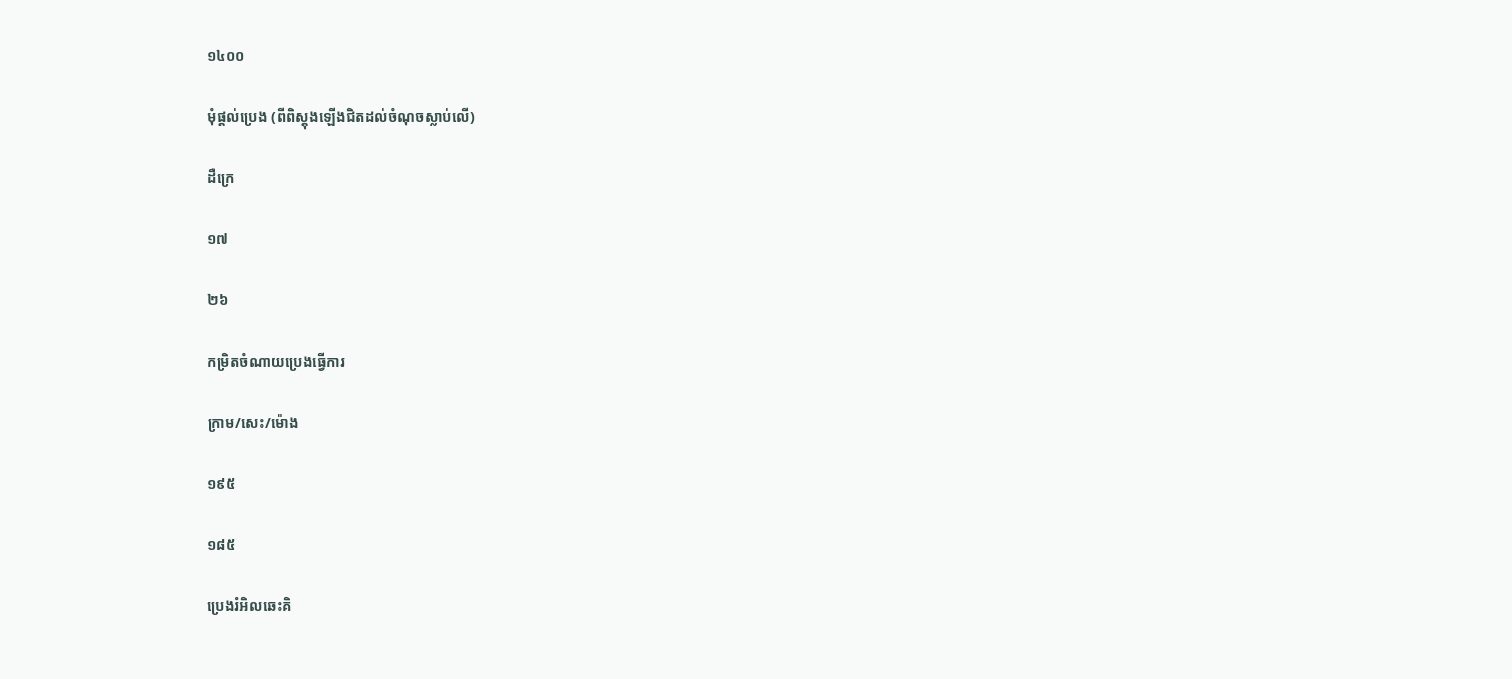១៤០០

មុំផ្ដល់ប្រេង (ពីពិស្តុងឡើងជិតដល់ចំណុចស្លាប់លើ)

ដឺក្រេ

១៧

២៦

កម្រិតចំណាយប្រេងធ្វើការ

ក្រាម/សេះ/ម៉ោង

១៩៥

១៨៥

ប្រេងរំអិលឆេះគិ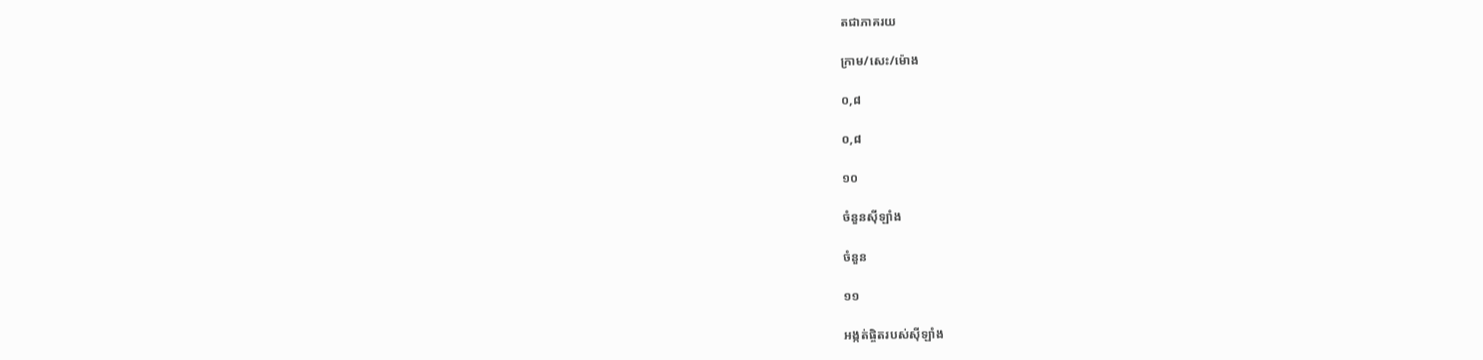តជាភាគរយ

ក្រាម/សេះ/ម៉ោង

០,៨

០,៨

១០

ចំនួនស៊ីឡាំង

ចំនួន

១១

អង្កត់ផ្ចិតរបស់ស៊ីឡាំង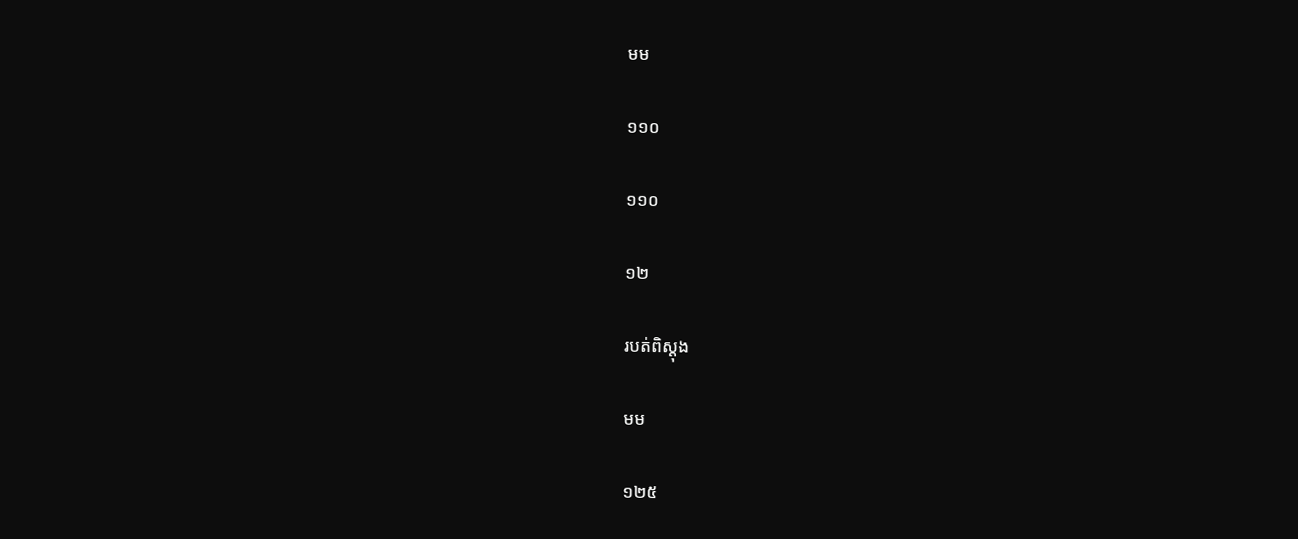មម

១១០

១១០

១២

របត់ពិស្តុង

មម

១២៥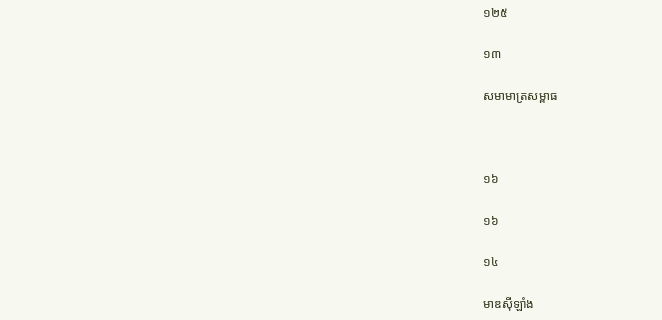១២៥

១៣

សមាមាត្រសម្ពាធ



១៦

១៦

១៤

មាឌស៊ីឡាំង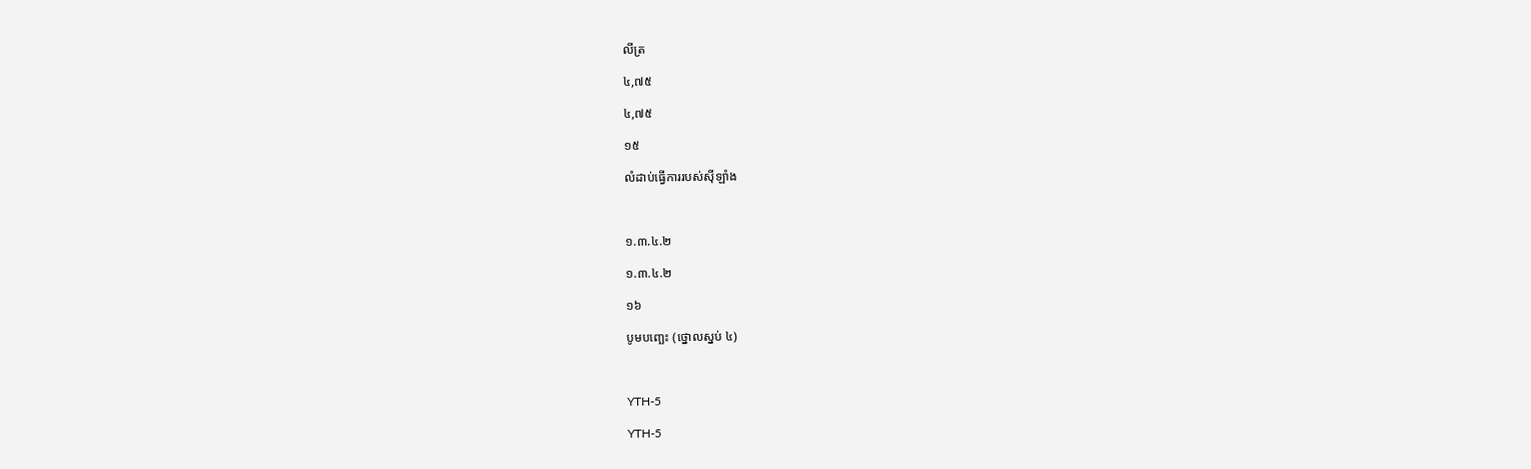លីត្រ

៤,៧៥

៤,៧៥

១៥

លំដាប់ធ្វើការរបស់ស៊ីឡាំង



១.៣.៤.២

១.៣.៤.២

១៦

បូមបញ្ឆេះ (ថ្នោលស្នប់ ៤)



YTH-5

YTH-5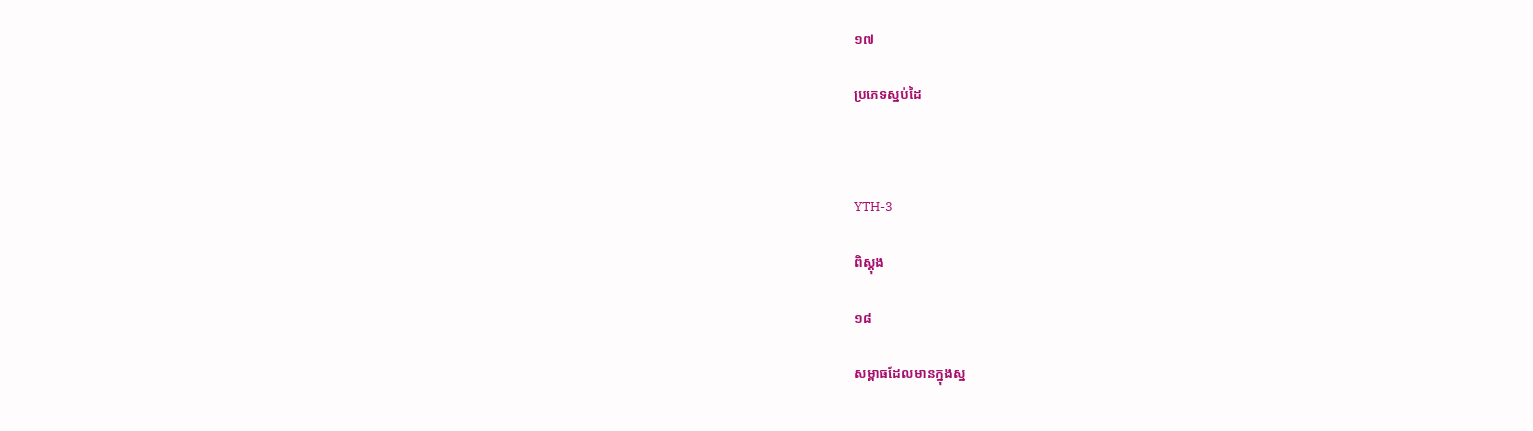១៧

ប្រភេទស្នប់ដៃ



YTH-3

ពិស្តុង

១៨

សម្ពាធដែលមានក្នុងស្ន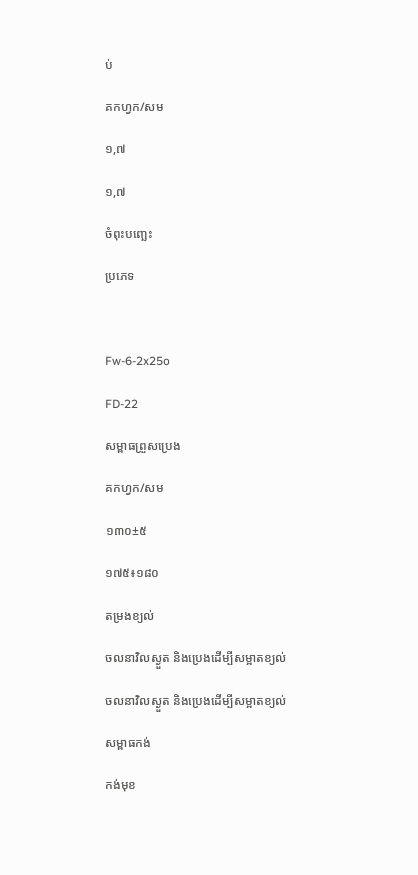ប់

គកហ្វក/សម

១,៧

១,៧

ចំពុះបញ្ឆេះ

ប្រភេទ



Fw-6-2x25o

FD-22

សម្ពាធព្រួសប្រេង

គកហ្វក/សម

១៣០±៥

១៧៥៖១៨០

តម្រងខ្យល់

ចលនាវិលស្ងួត និងប្រេងដើម្បីសម្អាតខ្យល់

ចលនាវិលស្ងួត និងប្រេងដើម្បីសម្អាតខ្យល់

សម្ពាធកង់

កង់មុខ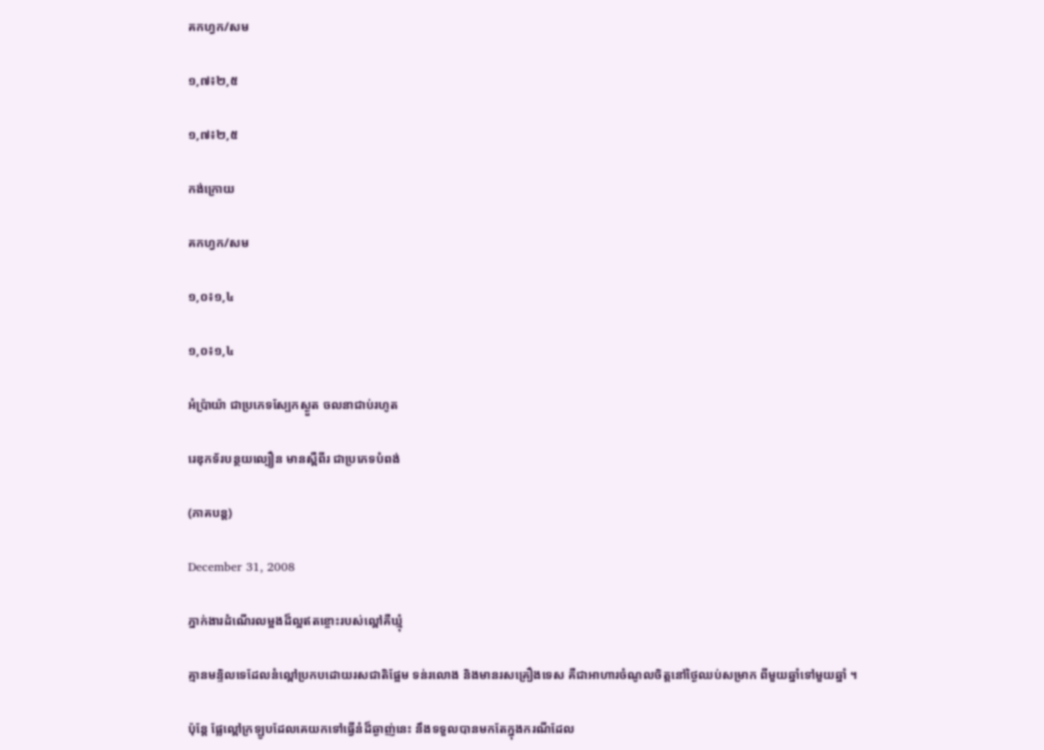គកហ្វក/សម

១,៧៖២,៥

១,៧៖២,៥

កង់ក្រោយ

គកហ្វក/សម

១,០៖១,៤

១,០៖១,៤

អំប៉្រាយ៉ា ជាប្រភេទស្បែកស្ងួត ចលនាជាប់រហូត

រេឌុកទ័របន្ថយល្បឿន មានស្ពឺពីរ ជាប្រភេទបំពង់

(ភាគបន្ត)

December 31, 2008

ភ្នាក់ងារដំណើរលម្អងដ៏ល្អឥតខ្ចោះរបស់ល្ពៅគឺឃ្មុំ

គ្មានមន្ទិលទេដែលនំល្ពៅប្រកបដោយរសជាតិផ្អែម ទន់រលោង និងមានរសគ្រឿងទេស គឺជាអាហារចំណូលចិត្តនៅថ្ងៃឈប់សម្រាក ពីមួយឆ្នាំទៅមួយឆ្នាំ ។

ប៉ុន្តែ ផ្លែល្ពៅក្រឡូបដែលគេយកទៅធ្វើនំដ៏ឆ្ងាញ់នេះ នឹងទទួលបានមកតែក្នុងករណីដែល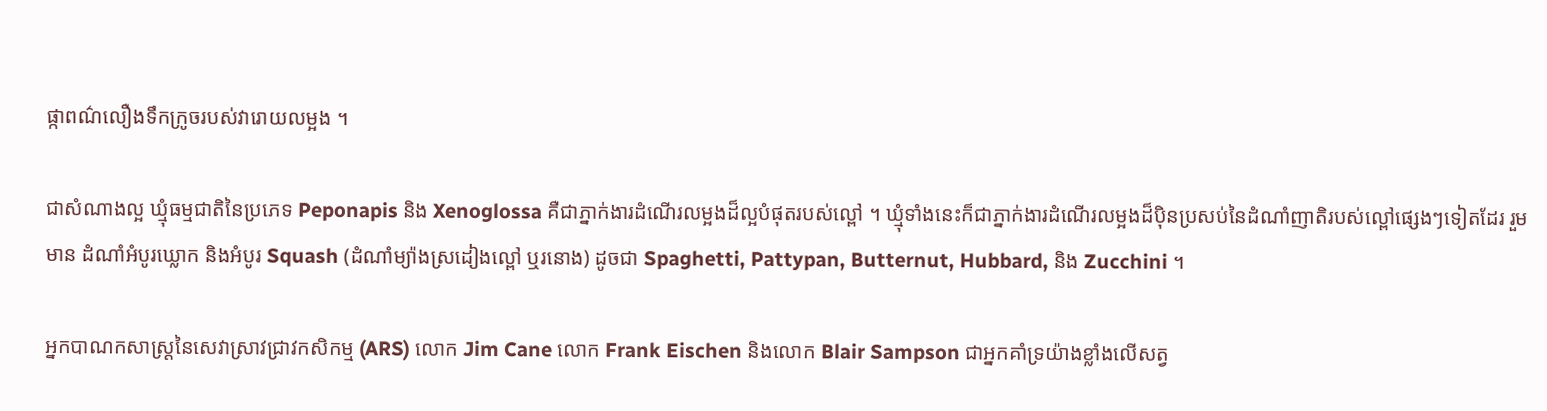ផ្កាពណ៌លឿងទឹកក្រូចរបស់វារោយលម្អង ។

ជាសំណាងល្អ ឃ្មុំធម្មជាតិនៃប្រភេទ Peponapis និង Xenoglossa គឺជាភ្នាក់ងារដំណើរលម្អងដ៏ល្អបំផុតរបស់ល្ពៅ ។ ឃ្មុំទាំងនេះក៏ជាភ្នាក់ងារដំណើរលម្អងដ៏ប៉ិនប្រសប់នៃដំណាំញាតិរបស់ល្ពៅផ្សេងៗទៀតដែរ រួមមាន ដំណាំអំបូរឃ្លោក និងអំបូរ Squash (ដំណាំម្យ៉ាងស្រដៀងល្ពៅ ឬរនោង) ដូចជា Spaghetti, Pattypan, Butternut, Hubbard, និង Zucchini ។

អ្នកបាណកសាស្ត្រនៃសេវាស្រាវជ្រាវកសិកម្ម (ARS) លោក Jim Cane លោក Frank Eischen និងលោក Blair Sampson ជាអ្នកគាំទ្រយ៉ាងខ្លាំងលើសត្វ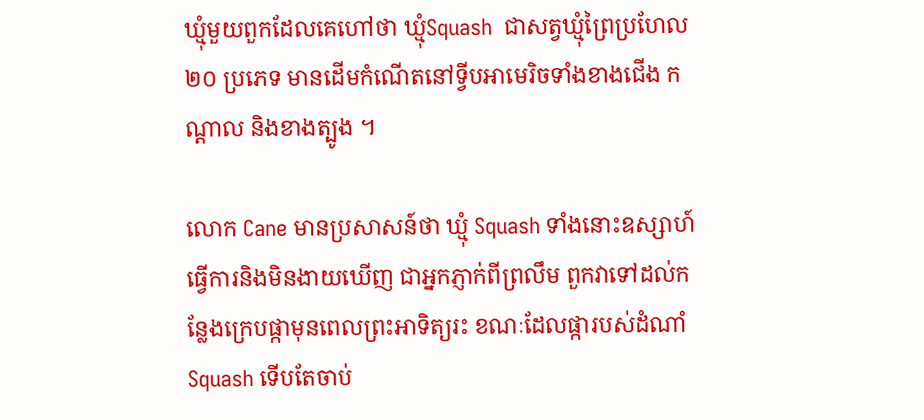ឃ្មុំមួយពួកដែលគេហៅថា ឃ្មុំSquash  ជាសត្វឃ្មុំព្រៃប្រហែល ២០ ប្រភេទ មានដើមកំណើតនៅទ្វីបអាមេរិចទាំងខាងជើង កណ្ដាល និងខាងត្បូង ។

លោក Cane មានប្រសាសន៍ថា ឃ្មុំ Squash ទាំងនោះឧស្សាហ៍ធ្វើការនិងមិនងាយឃើញ ជាអ្នកភ្ញាក់ពីព្រលឹម ពួកវាទៅដល់កន្លែងក្រេបផ្កាមុនពេលព្រះអាទិត្យរះ ខណៈដែលផ្ការបស់ដំណាំ Squash ទើបតែចាប់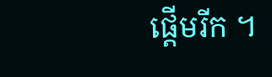ផ្ដើមរីក ។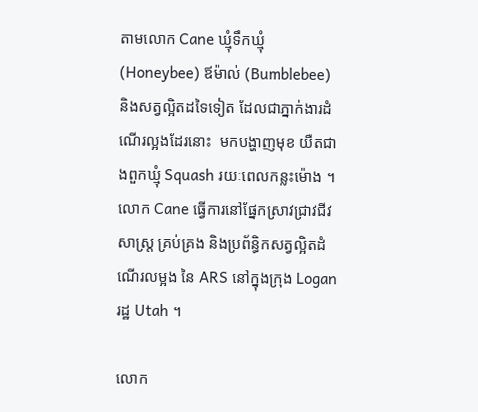តាមលោក Cane ឃ្មុំទឹកឃ្មុំ (Honeybee) ឪម៉ាល់ (Bumblebee) និងសត្វល្អិតដទៃទៀត ដែលជាភ្នាក់ងារដំណើរល្អងដែរនោះ  មកបង្ហាញមុខ យឺតជាងពួកឃ្មុំ Squash រយៈពេលកន្លះម៉ោង ។ លោក Cane ធ្វើការនៅផ្នែកស្រាវជ្រាវជីវសាស្ត្រ គ្រប់គ្រង និងប្រព័ន្ធិកសត្វល្អិតដំណើរលម្អង នៃ ARS នៅក្នុងក្រុង Logan រដ្ឋ Utah ។

លោក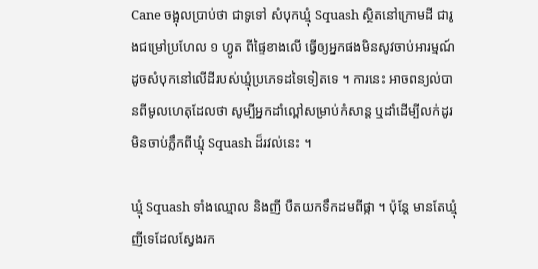Cane ចង្អុលប្រាប់ថា ជាទូទៅ សំបុកឃ្មុំ Squash ស្ថិតនៅក្រោមដី ជារូងជម្រៅប្រហែល ១ ហ្វូត ពីផ្ទៃខាងលើ ធ្វើឲ្យអ្នកផងមិនសូវចាប់អារម្មណ៍ដូចសំបុកនៅលើដីរបស់ឃ្មុំប្រភេទដទៃទៀតទេ ។ ការនេះ អាចពន្យល់បានពីមូលហេតុដែលថា សូម្បីអ្នកដាំល្ពៅសម្រាប់កំសាន្ត ឬដាំដើម្បីលក់ដូរ មិនចាប់ភ្លឹកពីឃ្មុំ Squash ដ៏រវល់នេះ ។

ឃ្មុំ Squash ទាំងឈ្មោល និងញី បឺតយកទឹកដមពីផ្កា ។ ប៉ុន្តែ មានតែឃ្មុំញីទេដែលស្វែងរក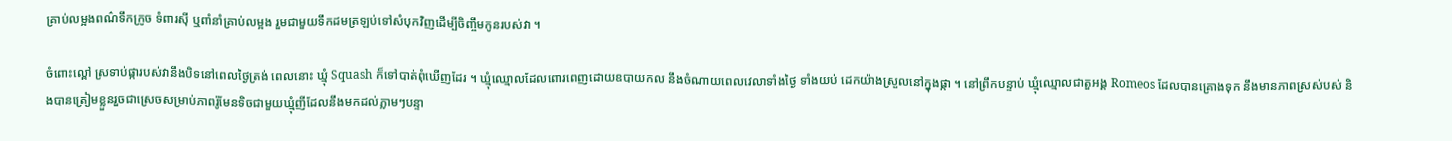គ្រាប់លម្អងពណ៌ទឹកក្រូច ទំពារស៊ី ឬពាំនាំគ្រាប់លម្អង រួមជាមួយទឹកដមត្រឡប់ទៅសំបុកវិញដើម្បីចិញ្ចឹមកូនរបស់វា ។

ចំពោះល្ពៅ ស្រទាប់ផ្ការបស់វានឹងបិទនៅពេលថ្ងៃត្រង់ ពេលនោះ ឃ្មុំ Squash ក៏ទៅបាត់ពុំឃើញដែរ ។ ឃ្មុំឈ្មោលដែលពោរពេញដោយឧបាយកល នឹងចំណាយពេលវេលាទាំងថ្ងៃ ទាំងយប់ ដេកយ៉ាងស្រួលនៅក្នុងផ្កា ។ នៅព្រឹកបន្ទាប់ ឃ្មុំឈ្មោលជាតួអង្គ Romeos ដែលបានគ្រោងទុក នឹងមានភាពស្រស់បស់ និងបានត្រៀមខ្លួនរួចជាស្រេចសម្រាប់ភាពរ៉ូមែនទិចជាមួយឃ្មុំញីដែលនឹងមកដល់ភ្លាមៗបន្ទា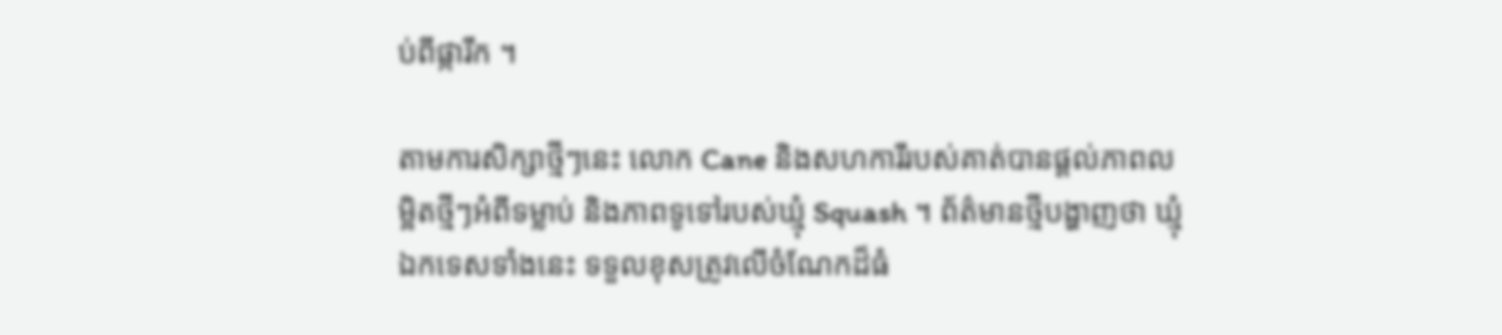ប់ពីផ្ការីក ។

តាមការសិក្សាថ្មីៗនេះ លោក Cane និងសហការីរបស់គាត់បានផ្ដល់ភាពលម្អិតថ្មីៗអំពីទម្លាប់ និងភាពទូទៅរបស់ឃ្មុំ Squash ។ ព័ត៌មានថ្មីបង្ហាញថា ឃ្មុំឯកទេសទាំងនេះ ទទួលខុសត្រូវលើចំណែកដ៏ធំ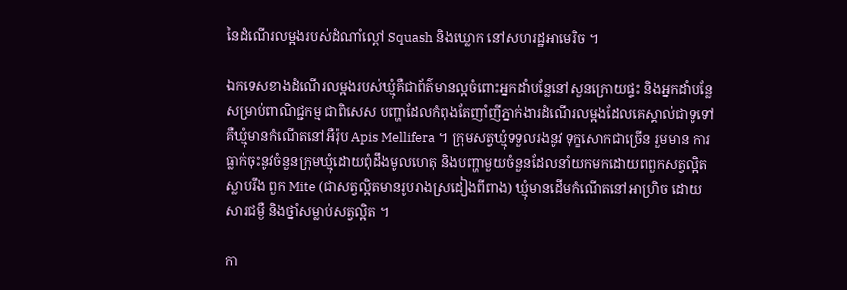នៃដំណើរលម្អងរបស់ដំណាំល្ពៅ Squash និងឃ្លោក នៅសហរដ្ឋអាមេរិច ។

ឯកទេសខាងដំណើរលម្អងរបស់ឃ្មុំគឺជាព័ត៌មានល្អចំពោះអ្នកដាំបន្លែនៅសួនក្រោយផ្ទះ និងអ្នកដាំបន្លែសម្រាប់ពាណិជ្ជកម្ម ជាពិសេស បញ្ហាដែលកំពុងតែញាំញីភ្នាក់ងារដំណើរលម្អងដែលគេស្គាល់ជាទូទៅ គឺឃ្មុំមានកំណើតនៅអឺរ៉ុប Apis Mellifera ។ ក្រុមសត្វឃ្មុំទទួលរងនូវ ទុក្ខសោកជាច្រើន រួមមាន ការធ្លាក់ចុះនូវចំនួនក្រុមឃ្មុំដោយពុំដឹងមូលហេតុ និងបញ្ហាមួយចំនួនដែលនាំយកមកដោយពពួកសត្វល្អិតស្លាបរឹង ពួក Mite (ជាសត្វល្អិតមានរូបរាងស្រដៀងពីពាង) ឃ្មុំមានដើមកំណើតនៅអាហ្រិច ដោយសារជម្ងឺ និងថ្នាំសម្លាប់សត្វល្អិត ។

កា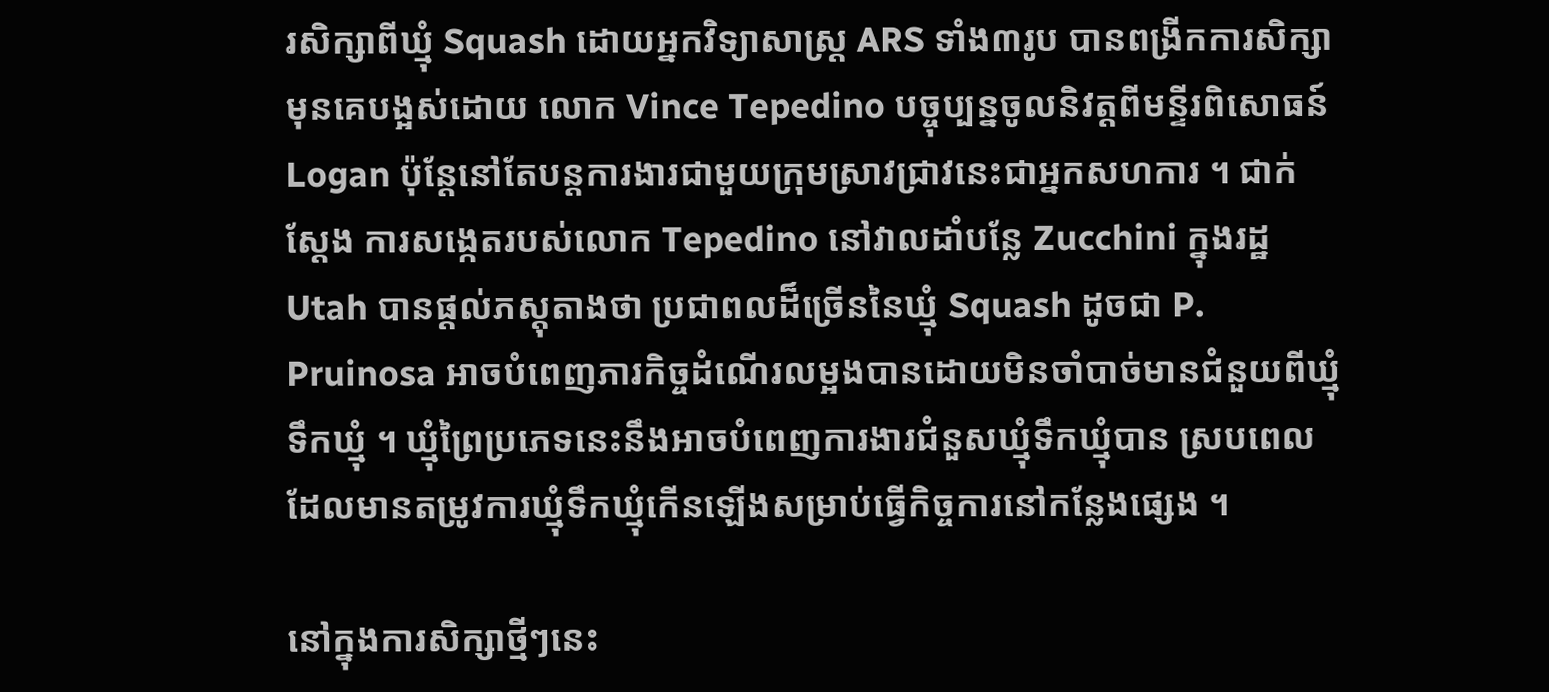រសិក្សាពីឃ្មុំ Squash ដោយអ្នកវិទ្យាសាស្ត្រ ARS ទាំង៣រូប បានពង្រីកការសិក្សាមុនគេបង្អស់ដោយ លោក Vince Tepedino បច្ចុប្បន្នចូលនិវត្តពីមន្ទីរពិសោធន៍ Logan ប៉ុន្តែនៅតែបន្តការងារជាមួយក្រុមស្រាវជ្រាវនេះជាអ្នកសហការ ។ ជាក់ស្ដែង ការសង្កេតរបស់លោក Tepedino នៅវាលដាំបន្លែ Zucchini ក្នុងរដ្ឋ Utah បានផ្ដល់ភស្តុតាងថា ប្រជាពលដ៏ច្រើននៃឃ្មុំ Squash ដូចជា P. Pruinosa អាចបំពេញភារកិច្ចដំណើរលម្អងបានដោយមិនចាំបាច់មានជំនួយពីឃ្មុំទឹកឃ្មុំ ។ ឃ្មុំព្រៃប្រភេទនេះនឹងអាចបំពេញការងារជំនួសឃ្មុំទឹកឃ្មុំបាន ស្របពេលដែលមានតម្រូវការឃ្មុំទឹកឃ្មុំកើនឡើងសម្រាប់ធ្វើកិច្ចការនៅកន្លែងផ្សេង ។

នៅក្នុងការសិក្សាថ្មីៗនេះ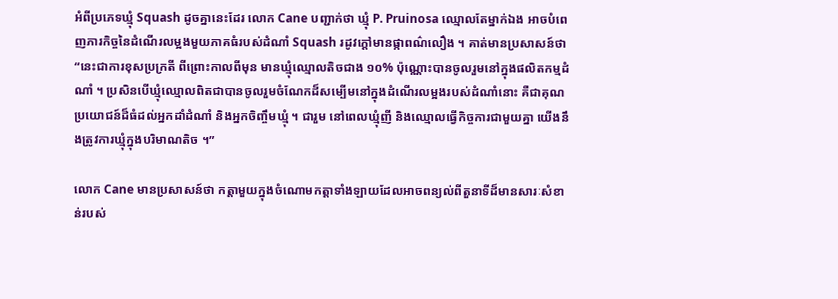អំពីប្រភេទឃ្មុំ Squash ដូចគ្នានេះដែរ លោក Cane បញ្ជាក់ថា ឃ្មុំ P. Pruinosa ឈ្មោលតែម្នាក់ឯង អាចបំពេញភារកិច្ចនៃដំណើរលម្អងមួយភាគធំរបស់ដំណាំ Squash រដូវក្ដៅមានផ្កាពណ៌លឿង ។ គាត់មានប្រសាសន៍ថា “នេះជាការខុសប្រក្រតី ពីព្រោះកាលពីមុន មានឃ្មុំឈ្មោលតិចជាង ១០% ប៉ុណ្ណោះបានចូលរួមនៅក្នុងផលិតកម្មដំណាំ ។ ប្រសិនបើឃ្មុំឈ្មោលពិតជាបានចូលរួមចំណែកដ៏សម្បើមនៅក្នុងដំណើរលម្អងរបស់ដំណាំនោះ គឺជាគុណប្រយោជន៍ដ៏ធំដល់អ្នកដាំដំណាំ និងអ្នកចិញ្ចឹមឃ្មុំ ។ ជារួម នៅពេលឃ្មុំញី និងឈ្មោលធ្វើកិច្ចការជាមួយគ្នា យើងនឹងត្រូវការឃ្មុំក្នុងបរិមាណតិច ។”

លោក Cane មានប្រសាសន៍ថា កត្តាមួយក្នុងចំណោមកត្តាទាំងឡាយដែលអាចពន្យល់ពីតួនាទីដ៏មានសារៈសំខាន់របស់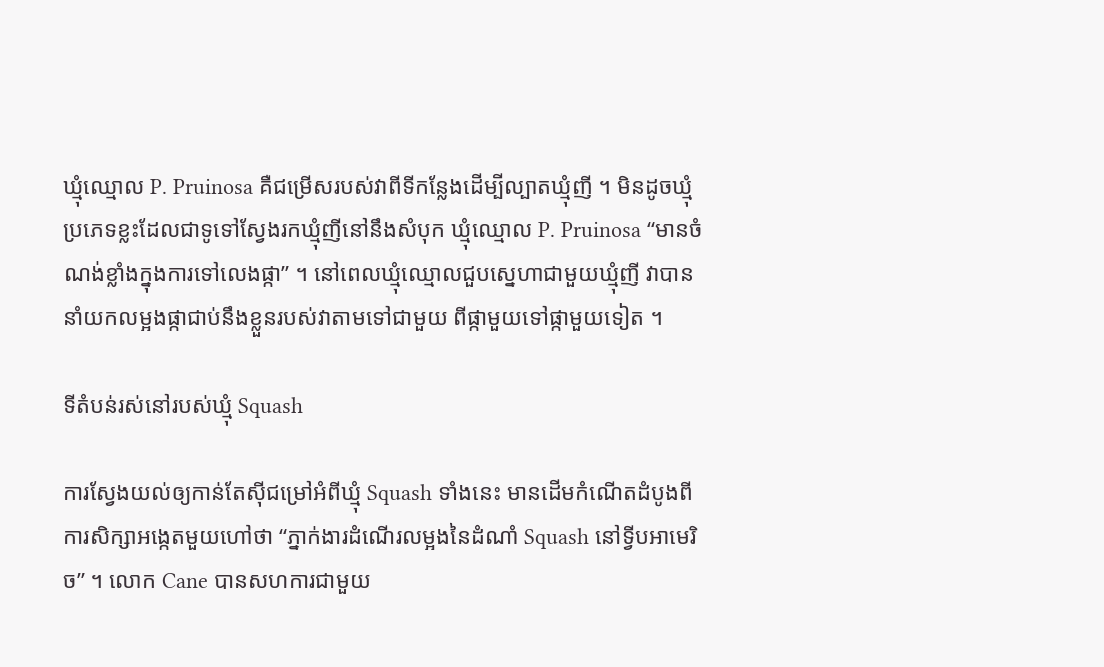ឃ្មុំឈ្មោល P. Pruinosa គឺជម្រើសរបស់វាពីទីកន្លែងដើម្បីល្បាតឃ្មុំញី ។ មិនដូចឃ្មុំប្រភេទខ្លះដែលជាទូទៅស្វែងរកឃ្មុំញីនៅនឹងសំបុក ឃ្មុំឈ្មោល P. Pruinosa “មានចំណង់ខ្លាំងក្នុងការទៅលេងផ្កា” ។ នៅពេលឃ្មុំឈ្មោលជួបស្នេហាជាមួយឃ្មុំញី វាបាននាំយកលម្អងផ្កាជាប់នឹងខ្លួនរបស់វាតាមទៅជាមួយ ពីផ្កាមួយទៅផ្កាមួយទៀត ។

ទីតំបន់រស់នៅរបស់ឃ្មុំ Squash

ការស្វែងយល់ឲ្យកាន់តែស៊ីជម្រៅអំពីឃ្មុំ Squash ទាំងនេះ មានដើមកំណើតដំបូងពីការសិក្សាអង្កេតមួយហៅថា “ភ្នាក់ងារដំណើរលម្អងនៃដំណាំ Squash នៅទ្វីបអាមេរិច” ។ លោក Cane បានសហការជាមួយ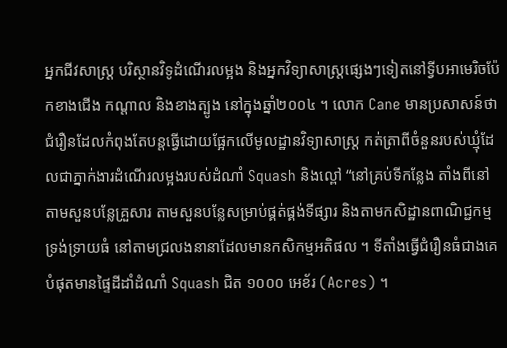អ្នកជីវសាស្ត្រ បរិស្ថានវិទូដំណើរលម្អង និងអ្នកវិទ្យាសាស្ត្រផ្សេងៗទៀតនៅទ្វីបអាមេរិចប៉ែកខាងជើង កណ្ដាល និងខាងត្បូង នៅក្នុងឆ្នាំ២០០៤ ។ លោក Cane មានប្រសាសន៍ថា ជំរឿនដែលកំពុងតែបន្តធ្វើដោយផ្អែកលើមូលដ្ឋានវិទ្យាសាស្ត្រ កត់ត្រាពីចំនួនរបស់ឃ្មុំដែលជាភ្នាក់ងារដំណើរលម្អងរបស់ដំណាំ Squash និងល្ពៅ “នៅគ្រប់ទីកន្លែង តាំងពីនៅតាមសួនបន្លែគ្រួសារ តាមសួនបន្លែសម្រាប់ផ្គត់ផ្គង់ទីផ្សារ និងតាមកសិដ្ឋានពាណិជ្ជកម្មទ្រង់ទ្រាយធំ នៅតាមជ្រលងនានាដែលមានកសិកម្មអតិផល ។ ទីតាំងធ្វើជំរឿនធំជាងគេបំផុតមានផ្ទៃដីដាំដំណាំ Squash ជិត ១០០០ អេខ័រ (Acres) ។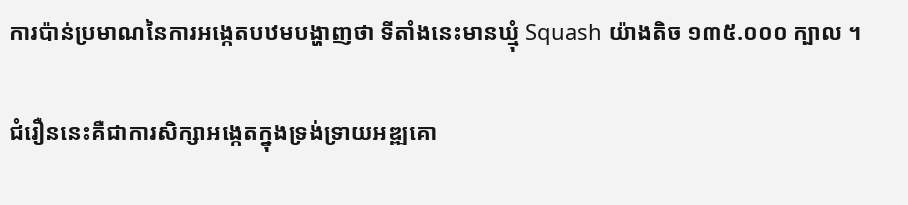ការប៉ាន់ប្រមាណនៃការអង្កេតបឋមបង្ហាញថា ទីតាំងនេះមានឃ្មុំ Squash យ៉ាងតិច ១៣៥.០០០ ក្បាល ។

ជំរឿននេះគឺជាការសិក្សាអង្កេតក្នុងទ្រង់ទ្រាយអឌ្ឍគោ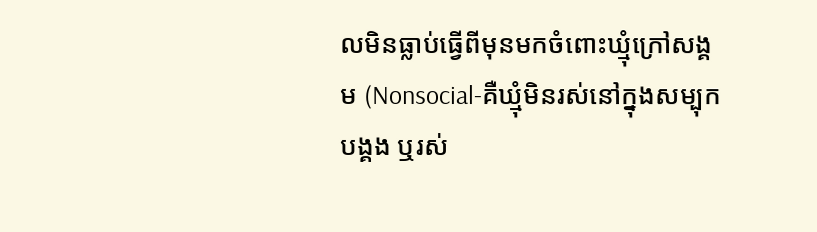លមិនធ្លាប់ធ្វើពីមុនមកចំពោះឃ្មុំក្រៅសង្គម (Nonsocial-គឺឃ្មុំមិនរស់នៅក្នុងសម្បុកបង្គង ឬរស់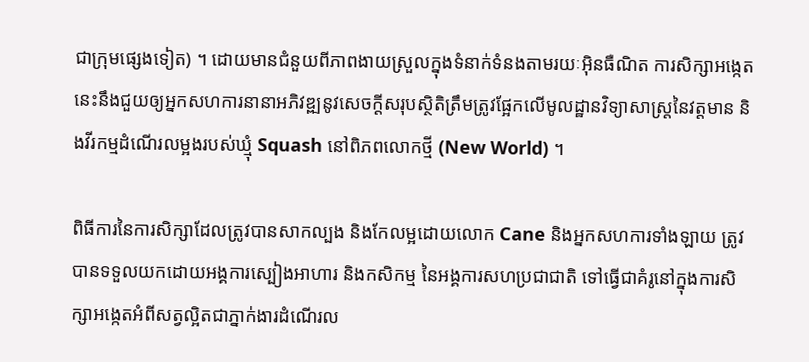ជាក្រុមផ្សេងទៀត) ។ ដោយមានជំនួយពីភាពងាយស្រួលក្នុងទំនាក់ទំនងតាមរយៈអ៊ិនធឺណិត ការសិក្សាអង្កេតនេះនឹងជួយឲ្យអ្នកសហការនានាអភិវឌ្ឍនូវសេចក្ដីសរុបស្ថិតិត្រឹមត្រូវផ្អែកលើមូលដ្ឋានវិទ្យាសាស្ត្រនៃវត្តមាន និងវីរកម្មដំណើរលម្អងរបស់ឃ្មុំ Squash នៅពិភពលោកថ្មី (New World) ។

ពិធីការនៃការសិក្សាដែលត្រូវបានសាកល្បង និងកែលម្អដោយលោក Cane និងអ្នកសហការទាំងឡាយ ត្រូវបានទទួលយកដោយអង្គការស្បៀងអាហារ និងកសិកម្ម នៃអង្គការសហប្រជាជាតិ ទៅធ្វើជាគំរូនៅក្នុងការសិក្សាអង្កេតអំពីសត្វល្អិតជាភ្នាក់ងារដំណើរល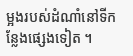ម្អងរបស់ដំណាំនៅទីកន្លែងផ្សេងទៀត ។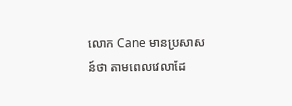លោក Cane មានប្រសាសន៍ថា តាមពេលវេលាដែ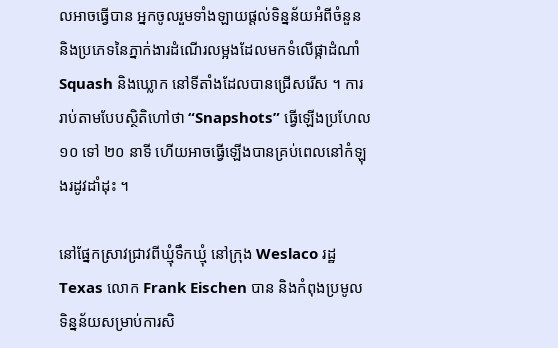លអាចធ្វើបាន អ្នកចូលរួមទាំងឡាយផ្ដល់ទិន្នន័យអំពីចំនួន និងប្រភេទនៃភ្នាក់ងារដំណើរលម្អងដែលមកទំលើផ្កាដំណាំ Squash និងឃ្លោក នៅទីតាំងដែលបានជ្រើសរើស ។ ការរាប់តាមបែបស្ថិតិហៅថា “Snapshots” ធ្វើឡើងប្រហែល ១០ ទៅ ២០ នាទី ហើយអាចធ្វើឡើងបានគ្រប់ពេលនៅកំឡុងរដូវដាំដុះ ។

នៅផ្នែកស្រាវជ្រាវពីឃ្មុំទឹកឃ្មុំ នៅក្រុង Weslaco រដ្ឋ Texas លោក Frank Eischen បាន និងកំពុងប្រមូលទិន្នន័យសម្រាប់ការសិ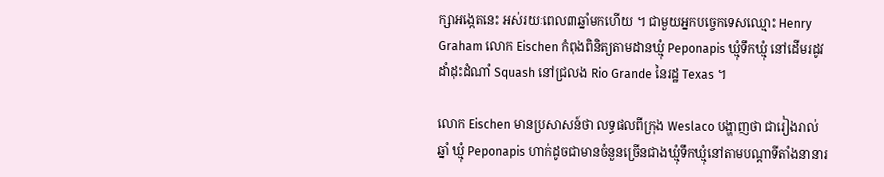ក្សាអង្កេតនេះ អស់រយៈពេល៣ឆ្នាំមកហើយ ។ ជាមួយអ្នកបច្ចេកទេសឈ្មោះ Henry Graham លោក Eischen កំពុងពិនិត្យតាមដានឃ្មុំ Peponapis ឃ្មុំទឹកឃ្មុំ នៅដើមរដូវដាំដុះដំណាំ Squash នៅជ្រលង Rio Grande នៃរដ្ឋ Texas ។

លោក Eischen មានប្រសាសន៍ថា លទ្ធផលពីក្រុង Weslaco បង្ហាញថា ជារៀងរាល់ឆ្នាំ ឃ្មុំ Peponapis ហាក់ដូចជាមានចំនួនច្រើនជាងឃ្មុំទឹកឃ្មុំនៅតាមបណ្ដាទីតាំងនានារ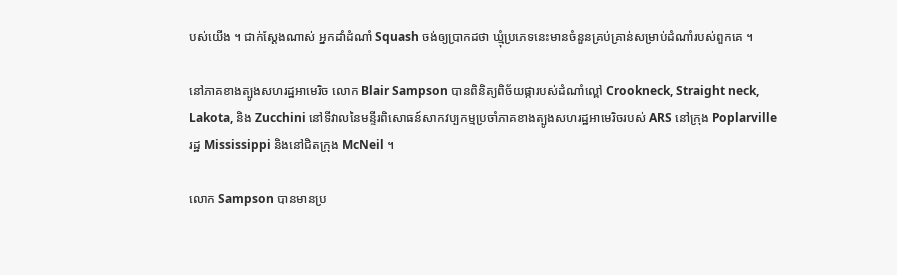បស់យើង ។ ជាក់ស្ដែងណាស់ អ្នកដាំដំណាំ Squash ចង់ឲ្យប្រាកដថា ឃ្មុំប្រភេទនេះមានចំនួនគ្រប់គ្រាន់សម្រាប់ដំណាំរបស់ពួកគេ ។

នៅភាគខាងត្បូងសហរដ្ឋអាមេរិច លោក Blair Sampson បានពិនិត្យពិច័យផ្ការបស់ដំណាំល្ពៅ Crookneck, Straight neck, Lakota, និង Zucchini នៅទីវាលនៃមន្ទីរពិសោធន៍សាកវប្បកម្មប្រចាំភាគខាងត្បូងសហរដ្ឋអាមេរិចរបស់ ARS នៅក្រុង Poplarville រដ្ឋ Mississippi និងនៅជិតក្រុង McNeil ។

លោក Sampson បានមានប្រ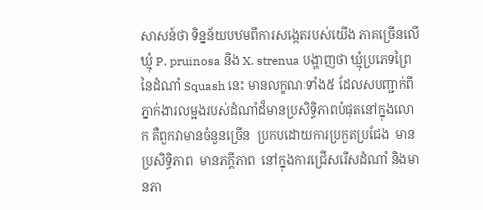សាសន៍ថា ទិន្នន័យបឋមពីការសង្កេតរបស់យើង ភាគច្រើនលើឃ្មុំ P. pruinosa និង X. strenua បង្ហាញថា ឃ្មុំប្រភេទព្រៃនៃដំណាំ Squash នេះ មានលក្ខណៈទាំង៥ ដែលសបញ្ជាក់ពីភ្នាក់ងារលម្អងរបស់ដំណាំដ៏មានប្រសិទ្ធិភាពបំផុតនៅក្នុងលោក គឺពួកវាមានចំនួនច្រើន  ប្រកបដោយការប្រកួតប្រជែង  មានប្រសិទ្ធិភាព  មានភក្ដីភាព  នៅក្នុងការជ្រើសរើសដំណាំ និងមានភា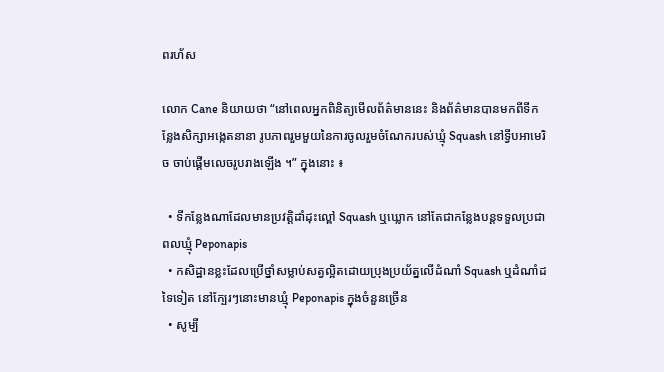ពរហ័ស

លោក Cane និយាយថា “នៅពេលអ្នកពិនិត្យមើលព័ត៌មាននេះ និងព័ត៌មានបានមកពីទីកន្លែងសិក្សាអង្កេតនានា រូបភាពរួមមួយនៃការចូលរួមចំណែករបស់ឃ្មុំ Squash នៅទ្វីបអាមេរិច ចាប់ផ្ដើមលេចរូបរាងឡើង ។” ក្នុងនោះ ៖

  • ទីកន្លែងណាដែលមានប្រវត្តិដាំដុះល្ពៅ Squash ឬឃ្លោក នៅតែជាកន្លែងបន្តទទួលប្រជាពលឃ្មុំ Peponapis
  • កសិដ្ឋានខ្លះដែលប្រើថ្នាំសម្លាប់សត្វល្អិតដោយប្រុងប្រយ័ត្នលើដំណាំ Squash ឬដំណាំដទៃទៀត នៅក្បែរៗនោះមានឃ្មុំ Peponapis ក្នុងចំនួនច្រើន
  • សូម្បី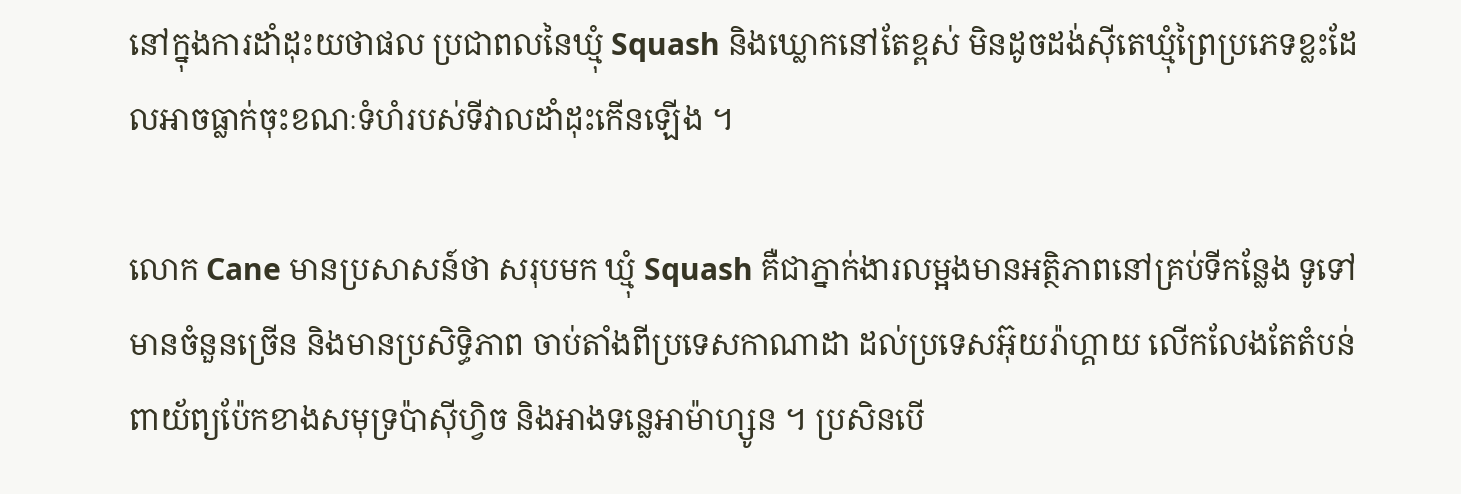នៅក្នុងការដាំដុះយថាផល ប្រជាពលនៃឃ្មុំ Squash និងឃ្លោកនៅតែខ្ពស់ មិនដូចដង់ស៊ីតេឃ្មុំព្រៃប្រភេទខ្លះដែលអាចធ្លាក់ចុះខណៈទំហំរបស់ទីវាលដាំដុះកើនឡើង ។

លោក Cane មានប្រសាសន៍ថា សរុបមក ឃ្មុំ Squash គឺជាភ្នាក់ងារលម្អងមានអត្ថិភាពនៅគ្រប់ទីកន្លែង ទូទៅ មានចំនួនច្រើន និងមានប្រសិទ្ធិភាព ចាប់តាំងពីប្រទេសកាណាដា ដល់ប្រទេសអ៊ុយរ៉ាហ្គាយ លើកលែងតែតំបន់ពាយ័ព្យប៉ែកខាងសមុទ្រប៉ាស៊ីហ្វិច និងអាងទន្លេអាម៉ាហ្សូន ។ ប្រសិនបើ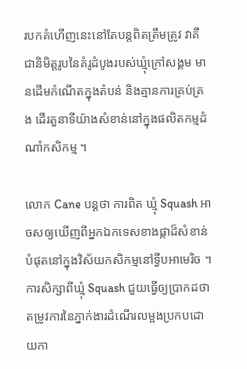របកគំហើញនេះនៅតែបន្តពិតត្រឹមត្រូវ វាគឺជានិមិត្តរូបនៃគំរូដំបូងរបស់ឃ្មុំក្រៅសង្គម មានដើមកំណើតក្នុងតំបន់ និងគ្មានការគ្រប់គ្រង ដើរតួនាទីយ៉ាងសំខាន់នៅក្នុងផលិតកម្មដំណាំកសិកម្ម ។

លោក Cane បន្តថា ការពិត ឃ្មុំ Squash អាចសឲ្យឃើញពីអ្នកឯកទេសខាងផ្កាដ៏សំខាន់បំផុតនៅក្នុងវិស័យកសិកម្មនៅទ្វីបអាមេរិច ។ ការសិក្សាពីឃ្មុំ Squash ជួយធ្វើឲ្យប្រាកដថា តម្រូវការនៃភ្នាក់ងារដំណើរលម្អងប្រកបដោយកា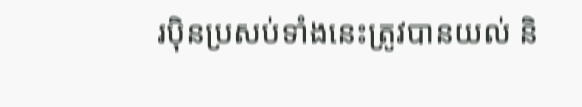រប៉ិនប្រសប់ទាំងនេះត្រូវបានយល់ និ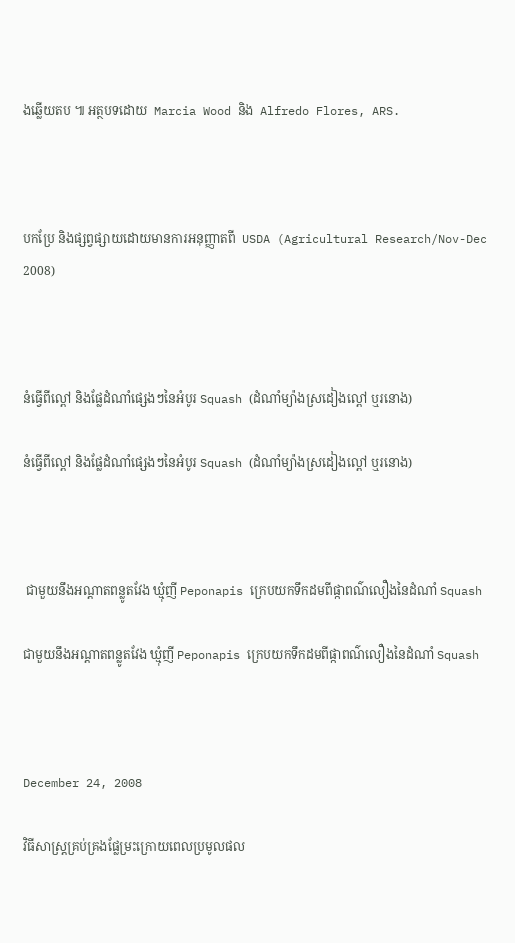ងឆ្លើយតប ៕ អត្ថបទដោយ  Marcia Wood និង  Alfredo Flores, ARS.



បកប្រែ និងផ្សព្វផ្សាយដោយមានការអនុញ្ញាតពី  USDA (Agricultural Research/Nov-Dec 2008)



នំធ្វើពីល្ពៅ និងផ្លែដំណាំផ្សេងៗនៃអំបូរ Squash (ដំណាំម្យ៉ាងស្រដៀងល្ពៅ ឬរនោង)

នំធ្វើពីល្ពៅ និងផ្លែដំណាំផ្សេងៗនៃអំបូរ Squash (ដំណាំម្យ៉ាងស្រដៀងល្ពៅ ឬរនោង)



 ជាមួយនឹងអណ្ដាតពន្លូតវែង ឃ្មុំញី Peponapis ក្រេបយកទឹកដមពីផ្កាពណ៌លឿងនៃដំណាំ Squash

ជាមួយនឹងអណ្ដាតពន្លូតវែង ឃ្មុំញី Peponapis ក្រេបយកទឹកដមពីផ្កាពណ៌លឿងនៃដំណាំ Squash



December 24, 2008

វិធីសាស្ត្រគ្រប់គ្រងផ្លែម្រះក្រោយពេលប្រមូលផល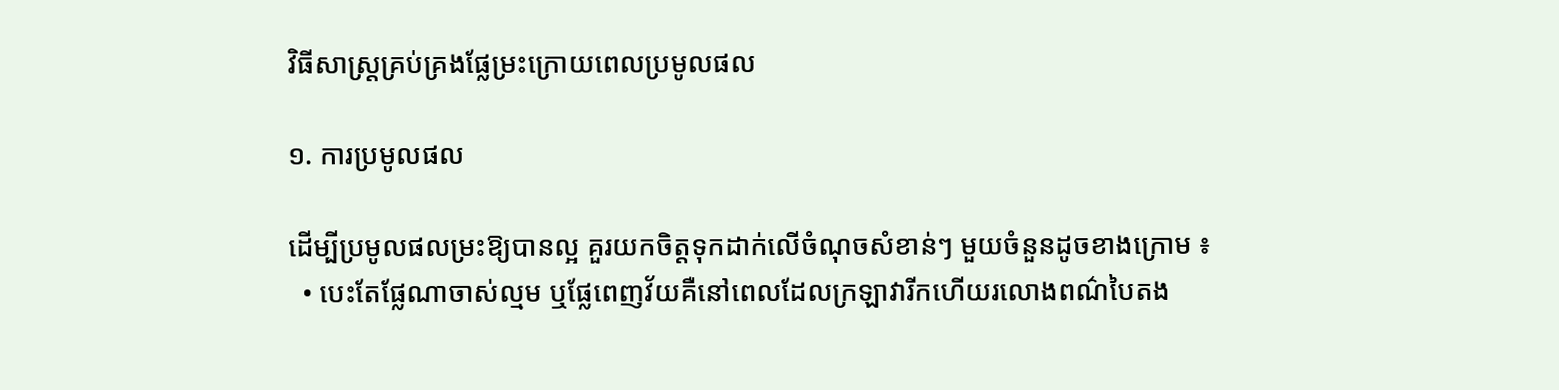វិធីសាស្ត្រគ្រប់គ្រងផ្លែម្រះក្រោយពេលប្រមូលផល

១. ការប្រមូលផល

ដើម្បីប្រមូលផលម្រះឱ្យបានល្អ គួរយកចិត្តទុកដាក់លើចំណុចសំខាន់ៗ មួយចំនួនដូចខាងក្រោម ៖
  • បេះតែផ្លែណាចាស់ល្មម ឬផ្លែពេញវ័យគឺនៅពេលដែលក្រឡាវារីកហើយរលោងពណ៌បៃតង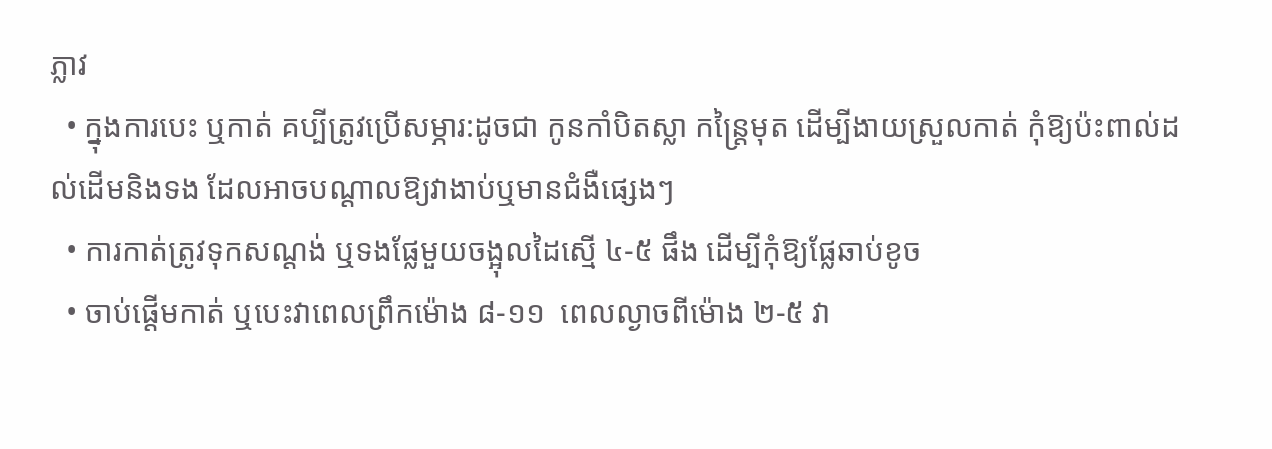ភ្លាវ
  • ក្នុងការបេះ ឬកាត់ គប្បីត្រូវប្រើសម្ភារ:ដូចជា កូនកាំបិតស្លា កន្ត្រៃមុត ដើម្បីងាយស្រួលកាត់ កុំឱ្យប៉ះពាល់ដល់ដើមនិងទង ដែលអាចបណ្ដាលឱ្យវាងាប់ឬមានជំងឺផ្សេងៗ
  • ការកាត់ត្រូវទុកសណ្ដង់ ឬទងផ្លែមួយចង្អុលដៃស្មើ ៤-៥ ផឹង ដើម្បីកុំឱ្យផ្លែឆាប់ខូច
  • ចាប់ផ្ដើមកាត់ ឬបេះវាពេលព្រឹកម៉ោង ៨-១១  ពេលល្ងាចពីម៉ោង ២-៥ វា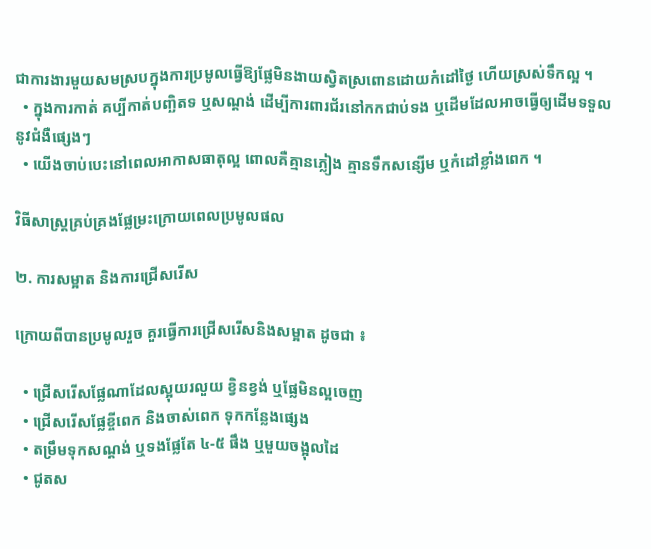ជាការងារមួយសមស្របក្នុងការប្រមូលធ្វើឱ្យផ្លែមិនងាយស្វិតស្រពោនដោយកំដៅថ្ងៃ ហើយស្រស់ទឹកល្អ ។
  • ក្នុងការកាត់ គប្បីកាត់បញ្ឆិតទ ឬសណ្ដង់ ដើម្បីការពារជ័រនៅកកជាប់ទង ឬដើមដែលអាចធ្វើឲ្យដើមទទួលនូវជំងឺផ្សេងៗ
  • យើងចាប់បេះនៅពេលអាកាសធាតុល្អ ពោលគឺគ្មានភ្លៀង គ្មានទឹកសន្សើម ឬកំដៅខ្លាំងពេក ។

វិធីសាស្ត្រគ្រប់គ្រងផ្លែម្រះក្រោយពេលប្រមូលផល

២. ការសម្អាត និងការជ្រើសរើស

ក្រោយពីបានប្រមូលរួច គួរធ្វើការជ្រើសរើសនិងសម្អាត ដូចជា ៖

  • ជ្រើសរើសផ្លែណាដែលស្អុយរលួយ ខ្វិនខ្វង់ ឬផ្លែមិនល្អចេញ
  • ជ្រើសរើសផ្លែខ្ចីពេក និងចាស់ពេក ទុកកន្លែងផ្សេង
  • តម្រឹមទុកសណ្ដង់ ឬទងផ្លែតែ ៤-៥ ផឹង ឬមួយចង្អុលដៃ
  • ជូតស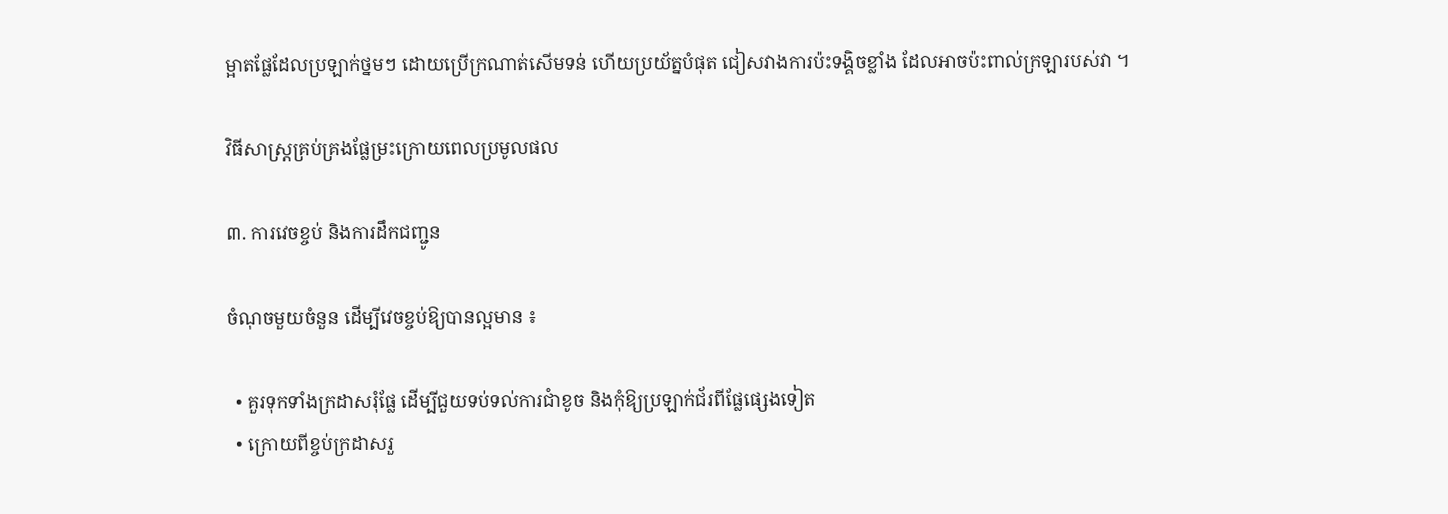ម្អាតផ្លែដែលប្រឡាក់ថ្នមៗ ដោយប្រើក្រណាត់សើមទន់ ហើយប្រយ័ត្នបំផុត ជៀសវាងការប៉ះទង្គិចខ្លាំង ដែលអាចប៉ះពាល់ក្រឡារបស់វា ។

វិធីសាស្ត្រគ្រប់គ្រងផ្លែម្រះក្រោយពេលប្រមូលផល

៣. ការវេចខ្ចប់ និងការដឹកជញ្ជូន

ចំណុចមួយចំនួន ដើម្បីវេចខ្ចប់ឱ្យបានល្អមាន ៖

  • គួរទុកទាំងក្រដាសរុំផ្លែ ដើម្បីជួយទប់ទល់ការជាំខូច និងកុំឱ្យប្រឡាក់ជ័រពីផ្លែផ្សេងទៀត
  • ក្រោយពីខ្ចប់ក្រដាសរួ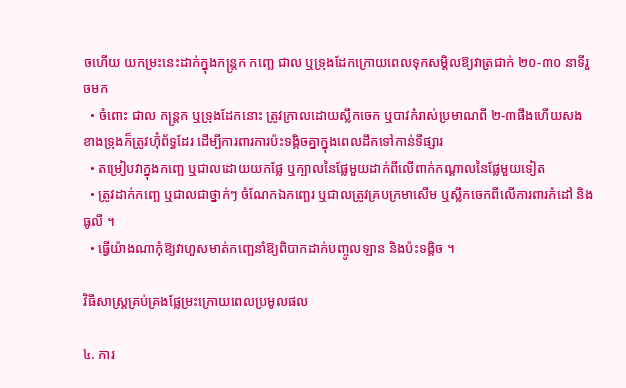ចហើយ យកម្រះនេះដាក់ក្នុងកន្ត្រក កញ្ឆេ ជាល ឬទ្រុងដែកក្រោយពេលទុកសម្ដិលឱ្យវាត្រជាក់ ២០-៣០ នាទីរួចមក
  • ចំពោះ ជាល កន្ត្រក ឬទ្រុងដែកនោះ ត្រូវក្រាលដោយស្លឹកចេក ឬបាវកំរាស់ប្រមាណពី ២-៣ផឹងហើយសងខាងទ្រុងក៏ត្រូវហ៊ុំព័ទ្ធដែរ ដើម្បីការពារការប៉ះទង្គិចគ្នាក្នុងពេលដឹកទៅកាន់ទីផ្សារ
  • តម្រៀបវាក្នុងកញ្ឆេ ឬជាលដោយយកផ្លែ ឬក្បាលនៃផ្លែមួយដាក់ពីលើពាក់កណ្ដាលនៃផ្លែមួយទៀត
  • ត្រូវដាក់កញ្ឆេ ឬជាលជាថ្នាក់ៗ ចំណែកឯកញ្ឆេរ ឬជាលត្រូវគ្របក្រមាសើម ឬស្លឹកចេកពីលើការពារកំដៅ និងធូលី ។
  • ធ្វើយ៉ាងណាកុំឱ្យវាហួសមាត់កញ្ឆេនាំឱ្យពិបាកដាក់បញ្ចូលឡាន និងប៉ះទង្គិច ។

វិធីសាស្ត្រគ្រប់គ្រងផ្លែម្រះក្រោយពេលប្រមូលផល

៤. ការ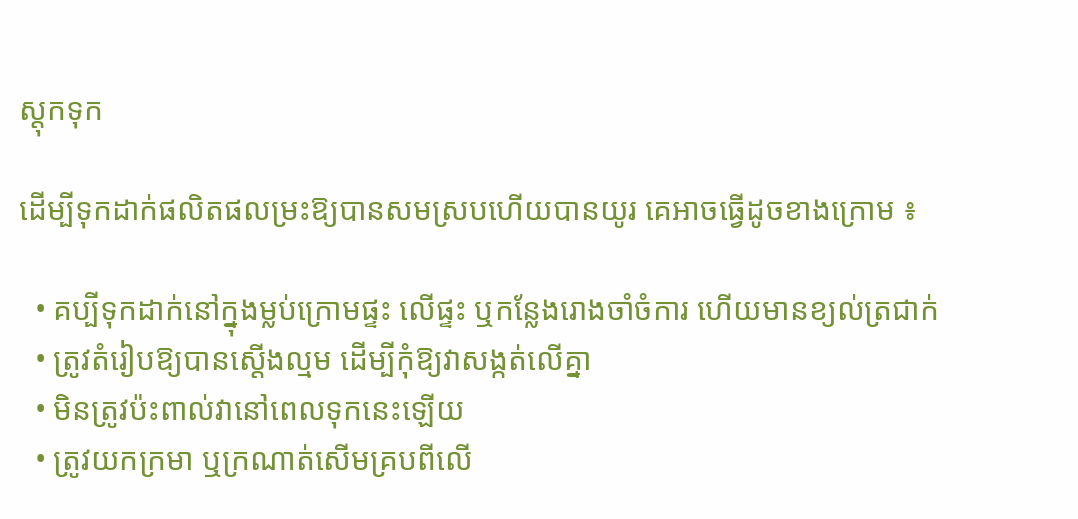ស្តុកទុក

ដើម្បីទុកដាក់ផលិតផលម្រះឱ្យបានសមស្របហើយបានយូរ គេអាចធ្វើដូចខាងក្រោម ៖

  • គប្បីទុកដាក់នៅក្នុងម្លប់ក្រោមផ្ទះ លើផ្ទះ ឬកន្លែងរោងចាំចំការ ហើយមានខ្យល់ត្រជាក់
  • ត្រូវតំរៀបឱ្យបានស្ដើងល្មម ដើម្បីកុំឱ្យវាសង្កត់លើគ្នា
  • មិនត្រូវប៉ះពាល់វានៅពេលទុកនេះឡើយ
  • ត្រូវយកក្រមា ឬក្រណាត់សើមគ្របពីលើ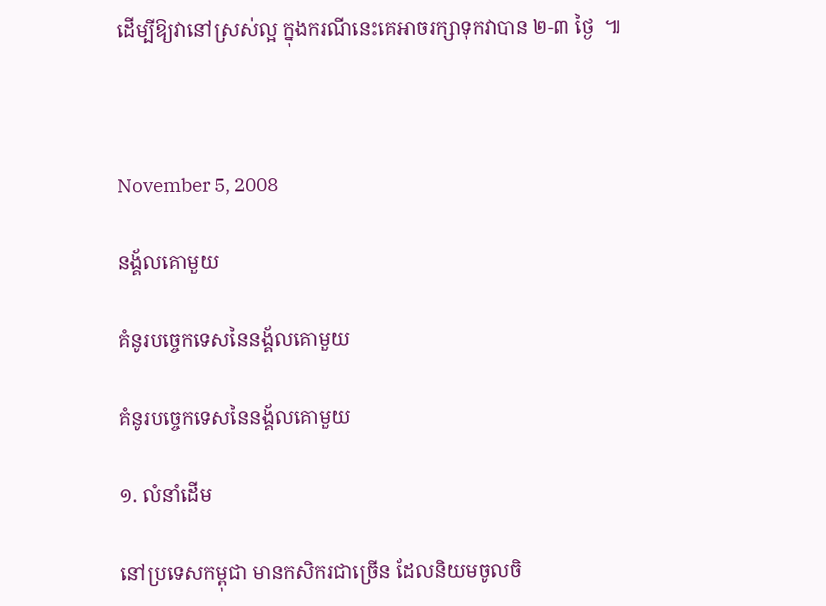ដើម្បីឱ្យវានៅស្រស់ល្អ ក្នុងករណីនេះគេអាចរក្សាទុកវាបាន ២-៣ ថ្ងៃ  ៕



November 5, 2008

នង្គ័លគោមួយ

គំនូរបច្ចេកទេសនៃនង្គ័លគោមួយ

គំនូរបច្ចេកទេសនៃនង្គ័លគោមួយ

១. លំនាំដើម

នៅប្រទេសកម្ពុជា មានកសិករជាច្រើន ដែលនិយមចូលចិ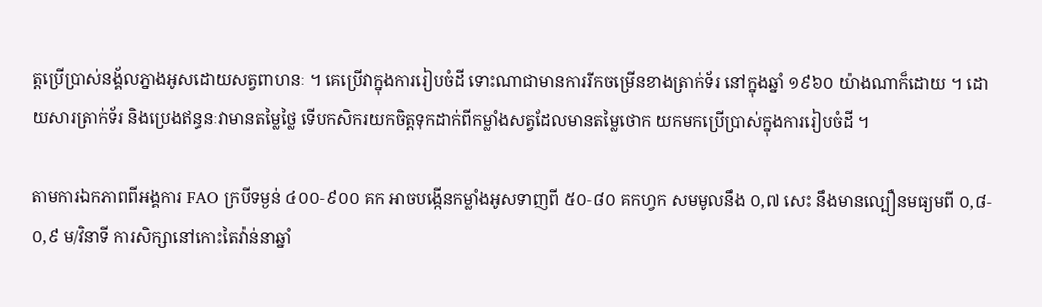ត្តប្រើប្រាស់នង្គ័លភ្នាងអូសដោយសត្វពាហនៈ ។ គេប្រើវាក្នុងការរៀបចំដី ទោះណាជាមានការរីកចម្រើនខាងត្រាក់ទ័រ នៅក្នុងឆ្នាំ ១៩៦០ យ៉ាងណាក៏ដោយ ។ ដោយសារត្រាក់ទ័រ និងប្រេងឥន្ធនៈវាមានតម្លៃថ្លៃ ទើបកសិករយកចិត្តទុកដាក់ពីកម្លាំងសត្វដែលមានតម្លៃថោក យកមកប្រើប្រាស់ក្នុងការរៀបចំដី ។

តាមការឯកភាពពីអង្គការ FAO ក្របីទម្ងន់ ៤០០‑៩០០ គក អាចបង្កើនកម្លាំងអូសទាញពី ៥០‑៨០ គកហ្វក សមមូលនឹង ០,៧ សេះ នឹងមានល្បឿនមធ្យមពី ០,៨‑០,៩ ម/វិនាទី ការសិក្សានៅកោះតៃវ៉ាន់នាឆ្នាំ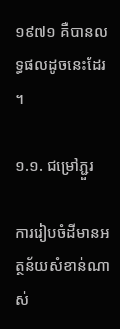១៩៧១ គឺបានលទ្ធផលដូចនេះដែរ ។

១.១. ជម្រៅភ្ជួរ

ការរៀបចំដីមានអត្ថន័យសំខាន់ណាស់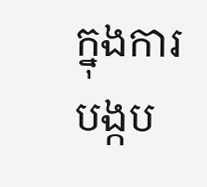ក្នុងការបង្កប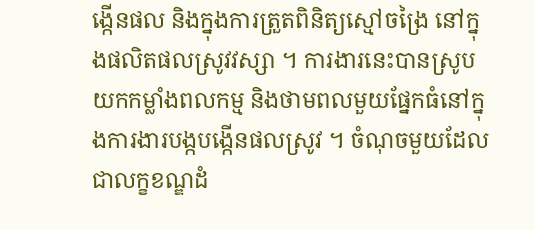ង្កើនផល និងក្នុងការត្រួតពិនិត្យស្មៅចង្រៃ នៅក្នុងផលិតផលស្រូវវស្សា ។ ការងារនេះបានស្រូបយកកម្លាំងពលកម្ម និងថាមពលមួយផ្នែកធំនៅក្នុងការងារបង្កបង្កើនផលស្រូវ ។ ចំណុចមួយដែលជាលក្ខខណ្ឌដំ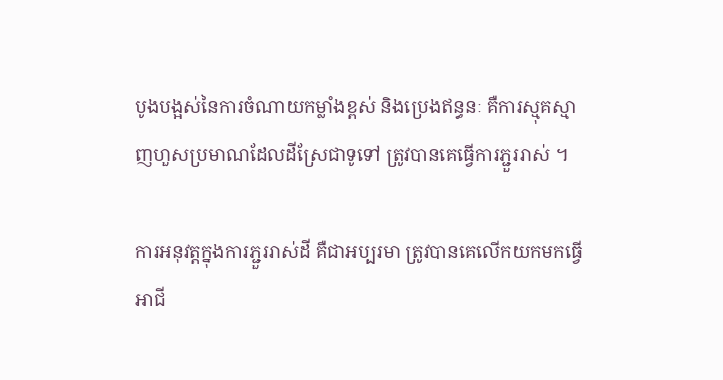បូងបង្អស់នៃការចំណាយកម្លាំងខ្ពស់ និងប្រេងឥន្ធនៈ គឺការស្មុគស្មាញហួសប្រមាណដែលដីស្រែជាទូទៅ ត្រូវបានគេធ្វើការភ្ជួររាស់ ។

ការអនុវត្តក្នុងការភ្ជួររាស់ដី គឺជាអប្បរមា ត្រូវបានគេលើកយកមកធ្វើអាជី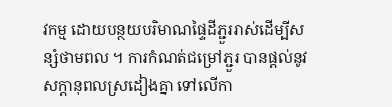វកម្ម ដោយបន្ថយបរិមាណផ្ទៃដីភ្ជួររាស់ដើម្បីសន្សំថាមពល ។ ការកំណត់ជម្រៅភ្ជួរ បានផ្ដល់នូវសក្ដានុពលស្រដៀងគ្នា ទៅលើកា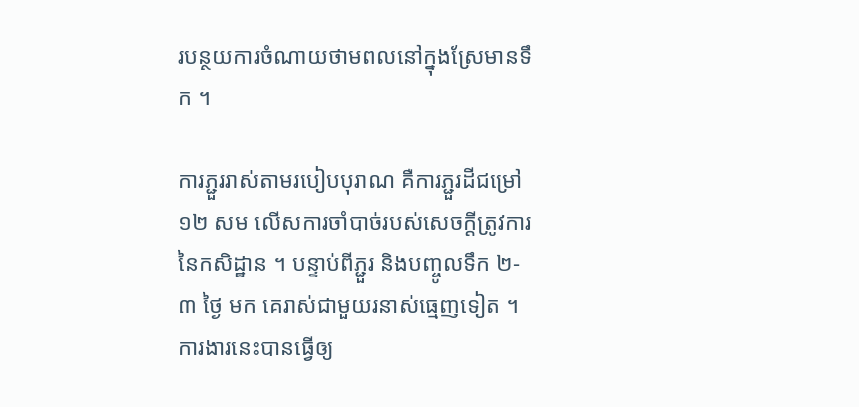របន្ថយការចំណាយថាមពលនៅក្នុងស្រែមានទឹក ។

ការភ្ជួររាស់តាមរបៀបបុរាណ គឺការភ្ជួរដីជម្រៅ ១២ សម លើសការចាំបាច់របស់សេចក្ដីត្រូវការនៃកសិដ្ឋាន ។ បន្ទាប់ពីភ្ជួរ និងបញ្ចូលទឹក ២‑៣ ថ្ងៃ មក គេរាស់ជាមួយរនាស់ធ្មេញទៀត ។ ការងារនេះបានធ្វើឲ្យ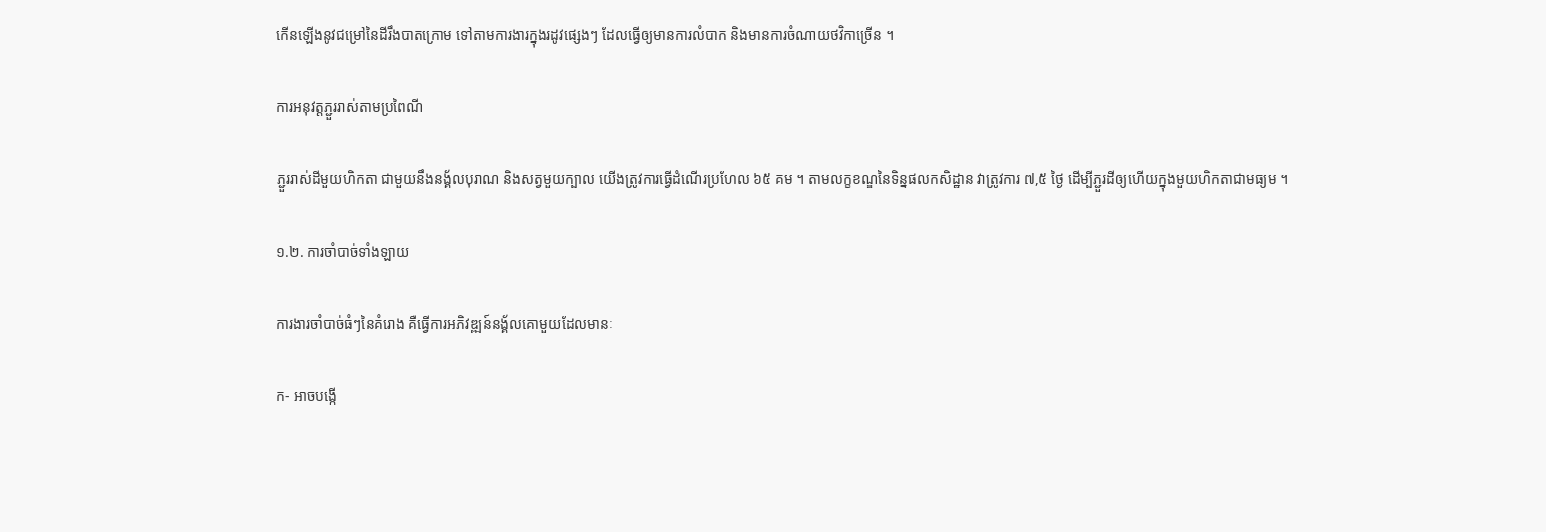កើនឡើងនូវជម្រៅនៃដីរឹងបាតក្រោម ទៅតាមការងារក្នុងរដូវផ្សេងៗ ដែលធ្វើឲ្យមានការលំបាក និងមានការចំណាយថវិកាច្រើន ។

ការអនុវត្តភ្ជួររាស់តាមប្រពៃណី

ភ្ជួររាស់ដីមួយហិកតា ជាមួយនឹងនង្គ័លបុរាណ និងសត្វមួយក្បាល យើងត្រូវការធ្វើដំណើរប្រហែល ៦៥ គម ។ តាមលក្ខខណ្ឌនៃទិន្នផលកសិដ្ឋាន វាត្រូវការ ៧,៥ ថ្ងៃ ដើម្បីភ្ជួរដីឲ្យហើយក្នុងមួយហិកតាជាមធ្យម ។

១.២. ការចាំបាច់ទាំងឡាយ

ការងារចាំបាច់ធំៗនៃគំរោង គឺធ្វើការអភិវឌ្ឍន៍នង្គ័លគោមួយដែលមានៈ

ក‑ អាចបង្កើ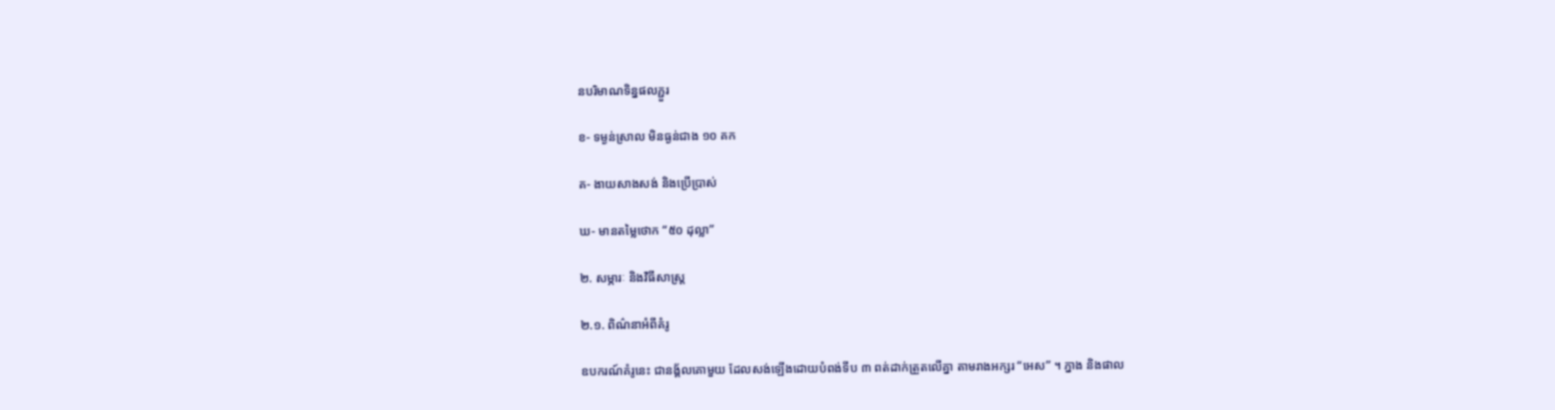នបរិមាណទិន្នផលភ្ជួរ

ខ‑ ទម្ងន់ស្រាល មិនធ្ងន់ជាង ១០ គក

គ‑ ងាយសាងសង់ និងប្រើប្រាស់

ឃ‑ មានតម្លៃថោក ‍“៥០ ដុល្លា”

២. សម្ភារៈ និងវិធីសាស្ត្រ

២.១. ពិណ៌នាអំពីគំរូ

ឧបករណ៍គំរូនេះ ជានង្គ័លគោមួយ ដែលសង់ឡើងដោយបំពង់ទីប ៣ ពត់ដាក់ត្រួតលើគ្នា តាមរាងអក្សរ “អេស” ។ ភ្នាង និងផាល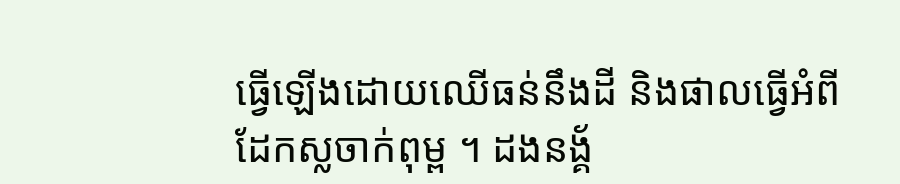ធ្វើឡើងដោយឈើធន់នឹងដី និងផាលធ្វើអំពីដែកស្លចាក់ពុម្ព ។ ដងនង្គ័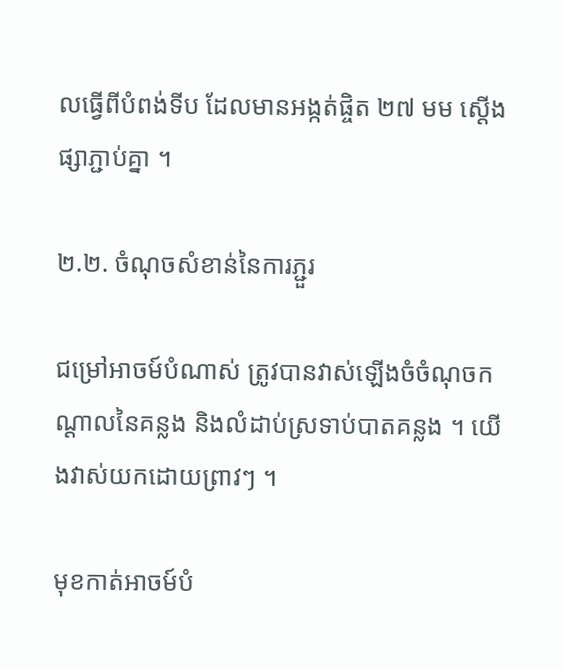លធ្វើពីបំពង់ទីប ដែលមានអង្កត់ផ្ចិត ២៧ មម ស្ដើងផ្សាភ្ជាប់គ្នា ។

២.២. ចំណុចសំខាន់នៃការភ្ជួរ

ជម្រៅអាចម៍បំណាស់ ត្រូវបានវាស់ឡើងចំចំណុចកណ្ដាលនៃគន្លង និងលំដាប់ស្រទាប់បាតគន្លង ។ យើងវាស់យកដោយព្រាវៗ ។

មុខកាត់អាចម៍បំ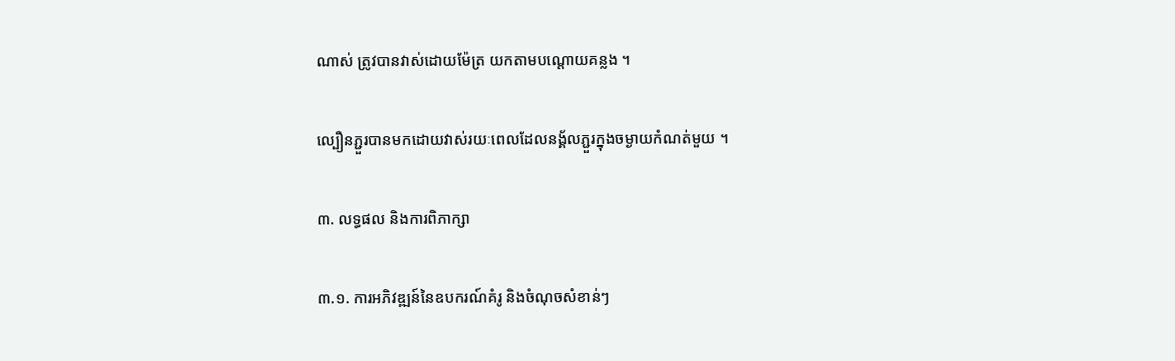ណាស់ ត្រូវបានវាស់ដោយម៉ែត្រ យកតាមបណ្ដោយគន្លង ។

ល្បឿនភ្ជួរបានមកដោយវាស់រយៈពេលដែលនង្គ័លភ្ជួរក្នុងចម្ងាយកំណត់មួយ ។

៣. លទ្ធផល និងការពិភាក្សា

៣.១. ការអភិវឌ្ឍន៍នៃឧបករណ៍គំរូ និងចំណុចសំខាន់ៗ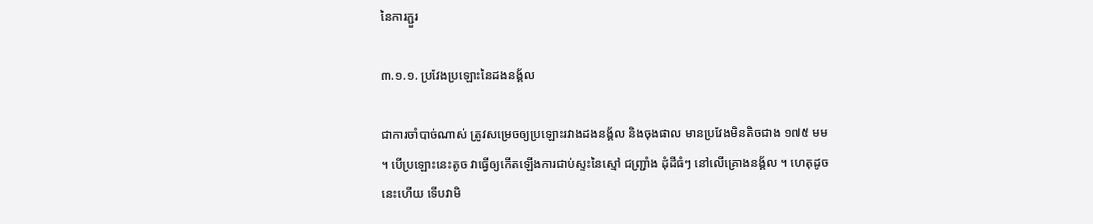នៃការភ្ជួរ

៣.១.១. ប្រវែងប្រឡោះនៃដងនង្គ័ល

ជាការចាំបាច់ណាស់ ត្រូវសម្រេចឲ្យប្រឡោះរវាងដងនង្គ័ល និងចុងផាល មានប្រវែងមិនតិចជាង ១៧៥ មម ។ បើប្រឡោះនេះតូច វាធ្វើឲ្យកើតឡើងការជាប់ស្ទះនៃស្មៅ ជញ្ជ្រាំង ដុំដីធំៗ នៅលើគ្រោងនង្គ័ល ។ ហេតុដូចនេះហើយ ទើបវាមិ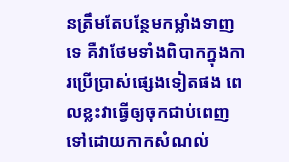នត្រឹមតែបន្ថែមកម្លាំងទាញទេ គឺវាថែមទាំងពិបាកក្នុងការប្រើប្រាស់ផ្សេងទៀតផង ពេលខ្លះវាធ្វើឲ្យចុកជាប់ពេញទៅដោយកាកសំណល់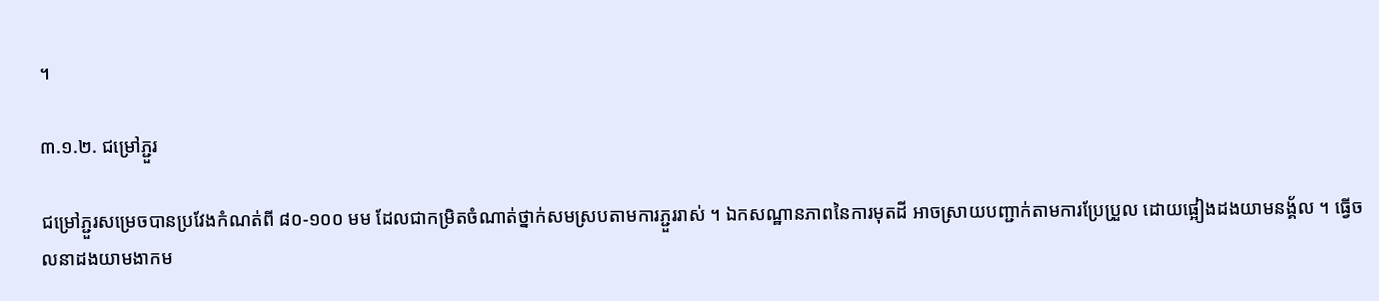។

៣.១.២. ជម្រៅភ្ជួរ

ជម្រៅភ្ជួរសម្រេចបានប្រវែងកំណត់ពី ៨០‑១០០ មម ដែលជាកម្រិតចំណាត់ថ្នាក់សមស្របតាមការភ្ជួររាស់ ។ ឯកសណ្ឋានភាពនៃការមុតដី អាចស្រាយបញ្ជាក់តាមការប្រែប្រួល ដោយផ្អៀងដងយាមនង្គ័ល ។ ធ្វើចលនាដងយាមងាកម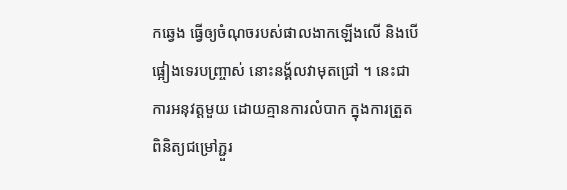កឆ្វេង ធ្វើឲ្យចំណុចរបស់ផាលងាកឡើងលើ និងបើផ្អៀងទេរបញ្ច្រាស់ នោះនង្គ័លវាមុតជ្រៅ ។ នេះជាការអនុវត្តមួយ ដោយគ្មានការលំបាក ក្នុងការត្រួតពិនិត្យជម្រៅភ្ជួរ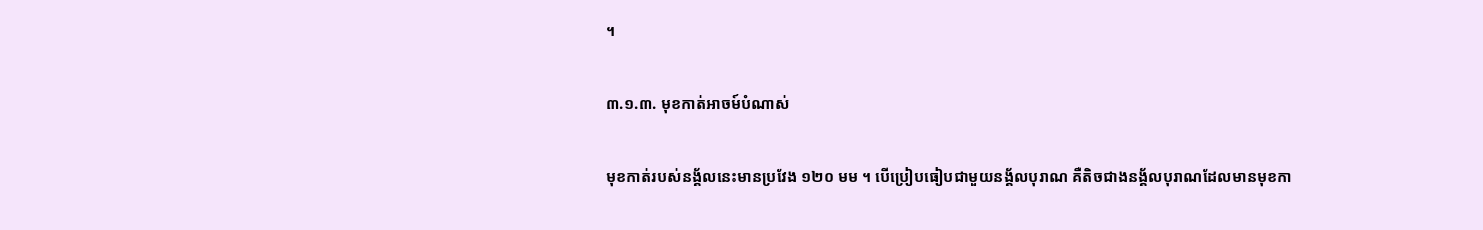។

៣.១.៣. មុខកាត់អាចម៍បំណាស់

មុខកាត់របស់នង្គ័លនេះមានប្រវែង ១២០ មម ។ បើប្រៀបធៀបជាមួយនង្គ័លបុរាណ គឺតិចជាងនង្គ័លបុរាណដែលមានមុខកា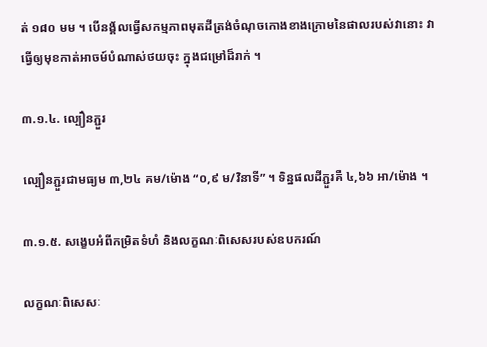ត់ ១៨០ មម ។ បើនង្គ័លធ្វើសកម្មភាពមុតដីត្រង់ចំណុចកោងខាងក្រោមនៃផាលរបស់វានោះ វាធ្វើឲ្យមុខកាត់អាចម៍បំណាស់ថយចុះ ក្នុងជម្រៅដ៏រាក់ ។

៣.១.៤. ល្បឿនភ្ជួរ

ល្បឿនភ្ជួរជាមធ្យម ៣,២៤ គម/ម៉ោង “០,៩ ម/វិនាទី” ។ ទិន្នផលដីភ្ជួរគឺ ៤,៦៦ អា/ម៉ោង ។

៣.១.៥. សង្ខេបអំពីកម្រិតទំហំ និងលក្ខណៈពិសេសរបស់ឧបករណ៍

លក្ខណៈពិសេសៈ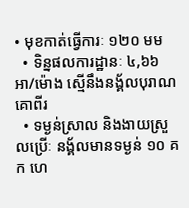• មុខកាត់ធ្វើការៈ ១២០ មម
  • ទិន្នផលការដ្ឋានៈ ៤,៦៦ អា/ម៉ោង ស្មើនឹងនង្គ័លបុរាណគោពីរ
  • ទម្ងន់ស្រាល និងងាយស្រួលប្រើៈ នង្គ័លមានទម្ងន់ ១០ គក ហេ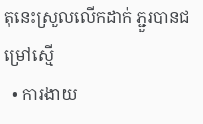តុនេះស្រួលលើកដាក់ ភ្ជួរបានជម្រៅស្មើ
  • ការងាយ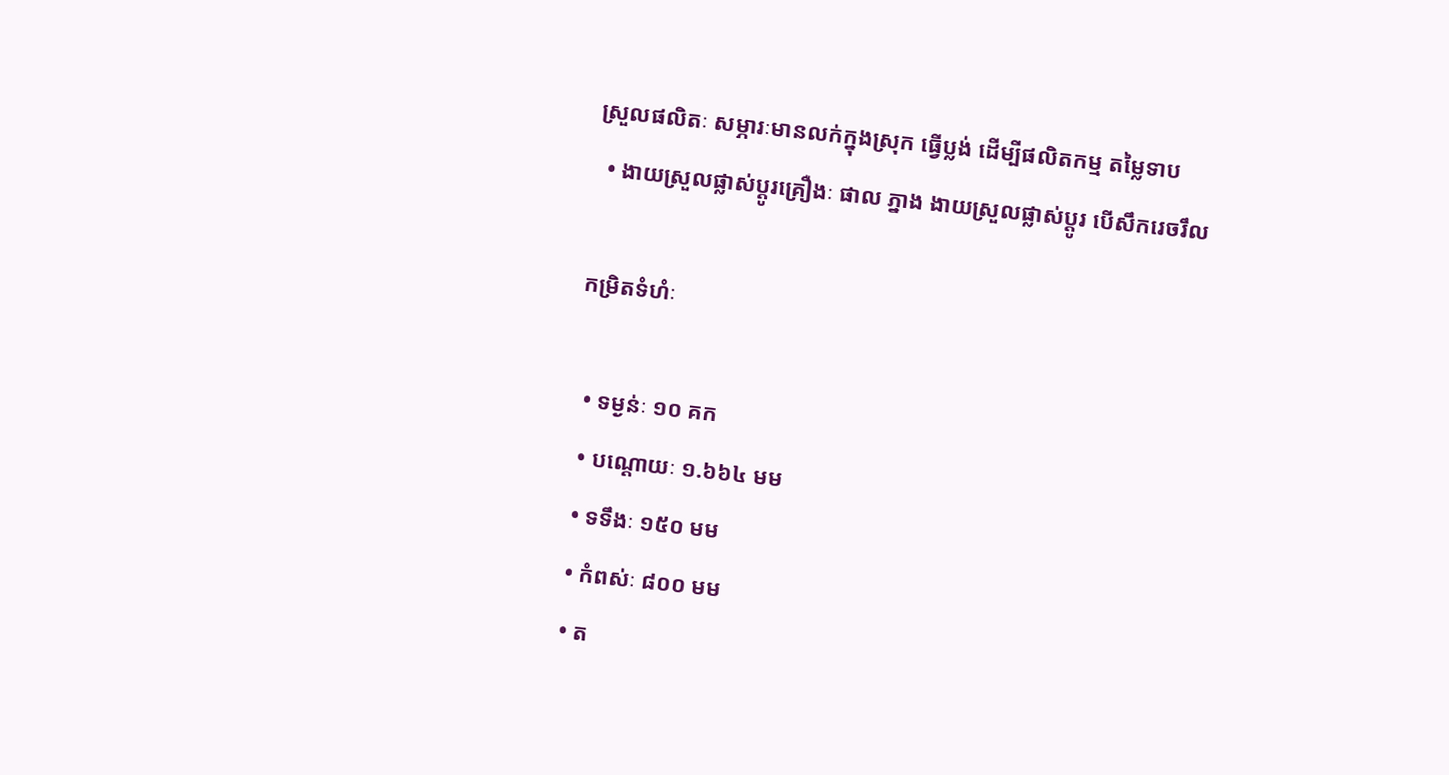ស្រួលផលិតៈ សម្ភារៈមានលក់ក្នុងស្រុក ធ្វើប្លង់ ដើម្បីផលិតកម្ម តម្លៃទាប
  • ងាយស្រួលផ្លាស់ប្ដូរគ្រឿងៈ ផាល ភ្នាង ងាយស្រួលផ្លាស់ប្ដូរ បើសឹករេចរឹល

កម្រិតទំហំៈ

  • ទម្ងន់ៈ ១០ គក
  • បណ្ដោយៈ ១.៦៦៤ មម
  • ទទឹងៈ ១៥០ មម
  • កំពស់ៈ ៨០០ មម
  • ត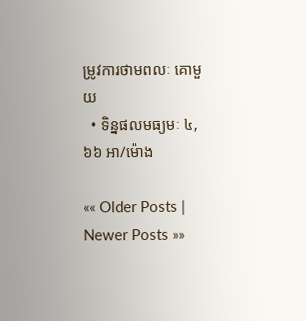ម្រូវការថាមពលៈ គោមួយ
  • ទិន្នផលមធ្យមៈ ៤,៦៦ អា/ម៉ោង

«« Older Posts | Newer Posts »»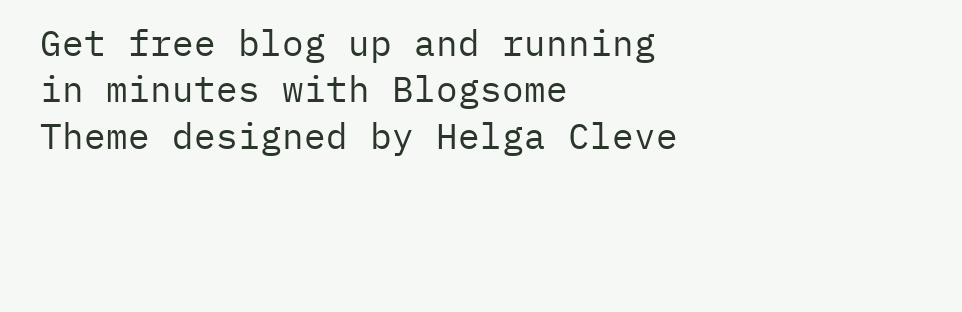Get free blog up and running in minutes with Blogsome
Theme designed by Helga Cleve